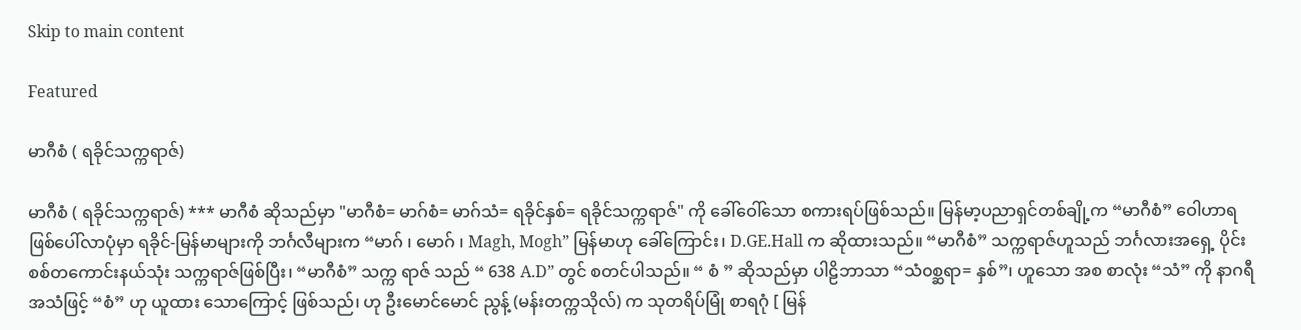Skip to main content

Featured

မာဂီစံ ( ရခိုင်သက္ကရာဇ်)

မာဂီစံ ( ရခိုင်သက္ကရာဇ်) *** မာဂီစံ ဆိုသည်မှာ "မာဂီစံ= မာဂ်စံ= မာဂ်သံ= ရခိုင်နှစ်= ရခိုင်သက္ကရာဇ်" ကို ခေါ်ဝေါ်သော စကားရပ်ဖြစ်သည်။ မြန်မာ့ပညာရှင်တစ်ချို့က “မာဂီစံ” ဝေါဟာရ ဖြစ်ပေါ်လာပုံမှာ ရခိုင်-မြန်မာများကို ဘင်္ဂလီများက “မာဂ် ၊ မောဂ် ၊ Magh, Mogh” မြန်မာဟု ခေါ်ကြောင်း၊ D.GE.Hall က ဆိုထားသည်။ “မာဂီစံ” သက္ကရာဇ်ဟူသည် ဘင်္ဂလားအရှေ့ ပိုင်း စစ်တကောင်းနယ်သုံး သက္ကရာဇ်ဖြစ်ပြီး၊ “မာဂီစံ” သက္က ရာဇ် သည် “ 638 A.D” တွင် စတင်ပါသည်။ “ စံ ” ဆိုသည်မှာ ပါဠိဘာသာ “သံ၀စ္ဆရာ= နှစ်”၊ ဟူသော အစ စာလုံး “သံ” ကို နာဂရီ အသံဖြင့် “စံ” ဟု ယူထား သောကြောင့် ဖြစ်သည်၊ ဟု ဦးမောင်မောင် ညွန့် (မန်းတက္ကသိုလ်) က သုတရိပ်မြုံ စာရဂုံ [ မြန်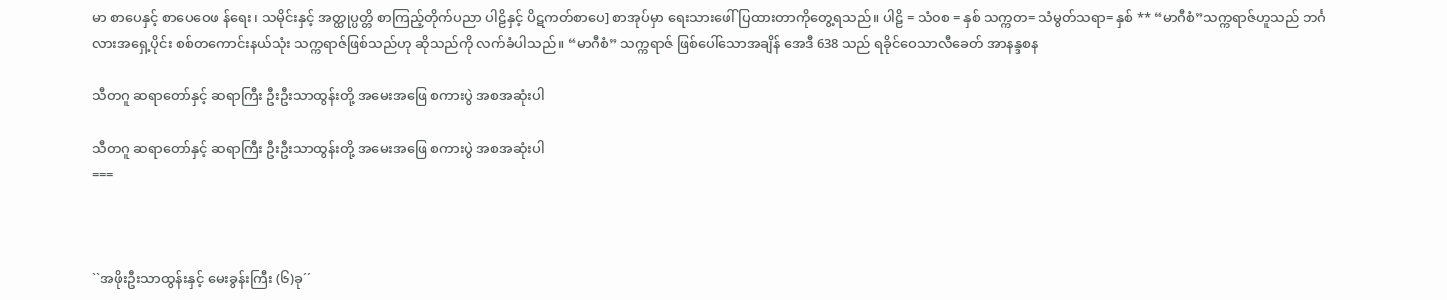မာ စာပေနှင့် စာပေဝေဖ န်ရေး၊ သမိုင်းနှင့် အတ္ထုပ္ပတ္တိ စာကြည့်တိုက်ပညာ ပါဠိနှင့် ပိဋကတ်စာပေ] စာအုပ်မှာ ရေးသားဖေါ် ပြထားတာကိုတွေ့ရသည်။ ပါဠိ = သံ၀စ = နှစ် သက္ကတ= သံမွတ်သရာ= နှစ် ** “မာဂီစံ”သက္ကရာဇ်ဟူသည် ဘင်္ဂလားအရှေ့ပိုင်း စစ်တကောင်းနယ်သုံး သက္ကရာဇ်ဖြစ်သည်ဟု ဆိုသည်ကို လက်ခံပါသည်။ “မာဂီစံ” သက္ကရာဇ် ဖြစ်ပေါ်သောအချိန် အေဒီ 638 သည် ရခိုင်ဝေသာလီခေတ် အာနန္ဒစန

သီတဂူ ဆရာတော်နှင့် ဆရာကြီး ဦးဦးသာထွန်းတို့ အမေးအဖြေ စကားပွဲ အစအဆုံးပါ

သီတဂူ ဆရာတော်နှင့် ဆရာကြီး ဦးဦးသာထွန်းတို့ အမေးအဖြေ စကားပွဲ အစအဆုံးပါ
===



``အဖိုးဦးသာထွန်းနှင့် မေးခွန်းကြီး (၆)ခု´´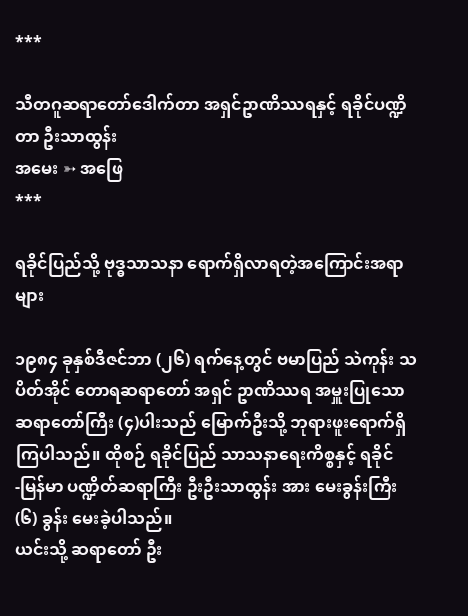***

သီတဂူဆရာတော်ဒေါက်တာ အရှင်ဥာဏိဿရနှင့် ရခိုင်ပဏ္ဍိတာ ဦးသာထွန်း
အမေး ➳ အဖြေ
***

ရခိုင်ပြည်သို့ ဗုဒ္ဓသာသနာ ရောက်ရှိလာရတဲ့အကြောင်းအရာများ

၁၉၈၄ ခုနှစ်ဒီဇင်ဘာ (၂၆) ရက်နေ့တွင် ဗမာပြည် သဲကုန်း သပိတ်အိုင် တောရဆရာတော် အရှင် ဥာဏိဿရ အမှူးပြုသော ဆရာတော်ကြီး (၄)ပါးသည် မြောက်ဦးသို့ ဘုရားဖူးရောက်ရှိကြပါသည်။ ထိုစဉ် ရခိုင်ပြည် သာသနာရေးကိစ္စနှင့် ရခိုင် -မြန်မာ ပဏ္ဍိတ်ဆရာကြီး ဦးဦးသာထွန်း အား မေးခွန်းကြီး (၆) ခွန်း မေးခဲ့ပါသည်။
ယင်းသို့ ဆရာတော် ဦး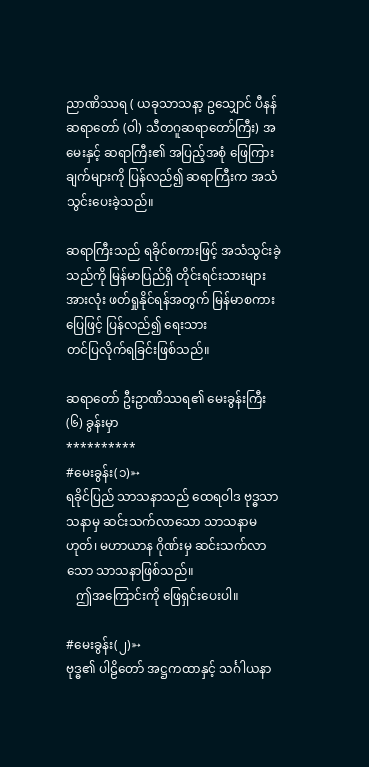ညာဏိဿရ ( ယခုသာသနာ့ ဥသျှောင် ပီနန်ဆရာတော် (ဝါ) သီတဂူဆရာတော်ကြီး) အမေးနှင့် ဆရာကြီး၏ အပြည့်အစုံ ဖြေကြားချက်များကို ပြန်လည်၍ ဆရာကြီးက အသံသွင်းပေးခဲ့သည်။

ဆရာကြီးသည် ရခိုင်စကားဖြင့် အသံသွင်းခဲ့သည်ကို မြန်မာပြည်ရှိ တိုင်းရင်းသားများအားလုံး ဖတ်ရှုနိုင်ရန်အတွက် မြန်မာစကားပြေဖြင့် ပြန်လည်၍ ရေးသား
တင်ပြလိုက်ရခြင်းဖြစ်သည်။

ဆရာတော် ဦးဥာဏိဿရ၏ မေးခွန်းကြီး (၆) ခွန်းမှာ
**********
#မေးခွန်း(၁)➳
ရခိုင်ပြည် သာသနာသည် ထေရဝါဒ ဗုဒ္ဓသာသနာမှ ဆင်းသက်လာသော သာသနာမဟုတ်၊ မဟာယာန ဂိုဏ်းမှ ဆင်းသက်လာသော သာသနာဖြစ်သည်။
   ဤအကြောင်းကို ဖြေရှင်းပေးပါ။

#မေးခွန်း(၂)➳
ဗုဒ္ဓ၏ ပါဠိတော် အဋ္ဌကထာနှင့် သင်္ဂါယနာ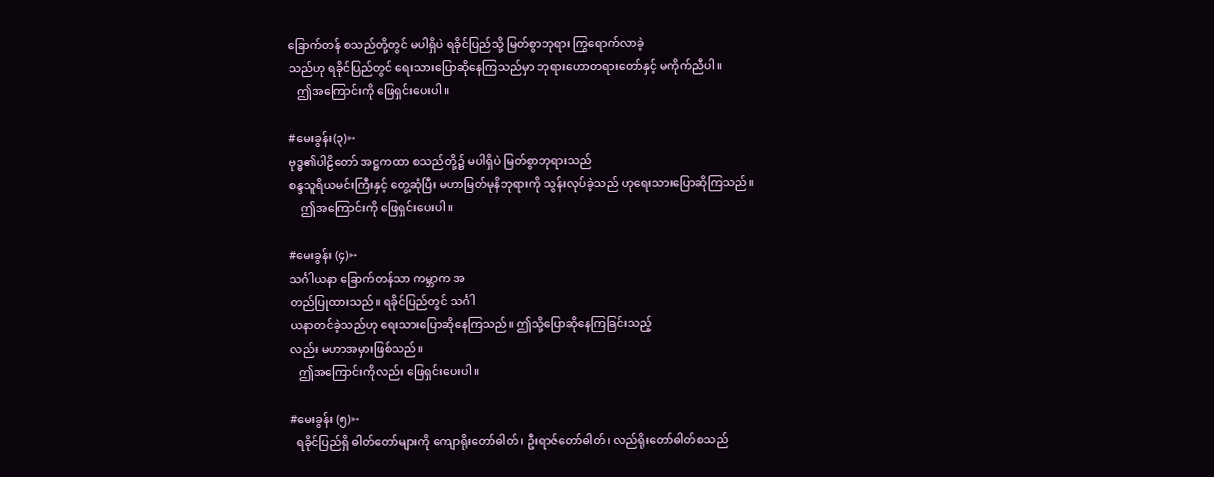ခြောက်တန် စသည်တို့တွင် မပါရှိပဲ ရခိုင်ပြည်သို့ မြတ်စွာဘုရား ကြွရောက်လာခဲ့
သည်ဟု ရခိုင်ပြည်တွင် ရေးသားပြောဆိုနေကြသည်မှာ ဘုရားဟောတရားတော်နှင့် မကိုက်ညီပါ။
   ဤအကြောင်းကို ဖြေရှင်းပေးပါ။

#မေးခွန်း(၃)➳
ဗုဒ္ဓ၏ပါဠိတော် အဋ္ဌကထာ စသည်တို့၌ မပါရှိပဲ မြတ်စွာဘုရားသည်
စန္ဒသူရိယမင်းကြီးနှင့် တွေ့ဆုံပြီး မဟာမြတ်မုနိဘုရားကို သွန်းလုပ်ခဲ့သည် ဟုရေးသားပြောဆိုကြသည်။
    ဤအကြောင်းကို ဖြေရှင်းပေးပါ။

#မေးခွန်း (၄)➳
သင်္ဂါယနာ ခြောက်တန်သာ ကမ္ဘာက အ
တည်ပြုထားသည်။ ရခိုင်ပြည်တွင် သင်္ဂါ
ယနာတင်ခဲ့သည်ဟု ရေးသားပြောဆိုနေကြသည်။ ဤသို့ပြောဆိုနေကြခြင်းသည့်
လည်း မဟာအမှားဖြစ်သည်။
   ဤအကြောင်းကိုလည်း ဖြေရှင်းပေးပါ။

#မေးခွန်း (၅)➳
  ရခိုင်ပြည်ရှိ ဓါတ်တော်များကို ကျောရိုးတော်ဓါတ်၊ ဦးရာဇ်တော်ဓါတ်၊ လည်ရိုးတော်ဓါတ်စသည်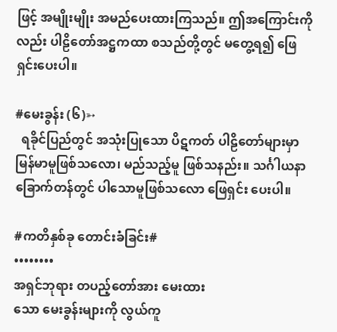ဖြင့် အမျိုးမျိုး အမည်ပေးထားကြသည်။ ဤအကြောင်းကိုလည်း ပါဠိတော်အဋ္ဌကထာ စသည်တို့တွင် မတွေ့ရ၍ ဖြေရှင်းပေးပါ။

#မေးခွန်း (၆)➳
  ရခိုင်ပြည်တွင် အသုံးပြုသော ပိဋကတ် ပါဠိတော်များမှာ မြန်မာမူဖြစ်သလော၊ မည်သည့်မူ ဖြစ်သနည်း။ သင်္ဂါယနာ ခြောက်တန်တွင် ပါသောမူဖြစ်သလော ဖြေရှင်း ပေးပါ။

#ကတိနှစ်ခု တောင်းခံခြင်း#
••••••••
အရှင်ဘုရား တပည့်တော်အား မေးထား
သော မေးခွန်းများကို လွယ်ကူ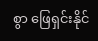စွာ ဖြေရှင်းနိုင်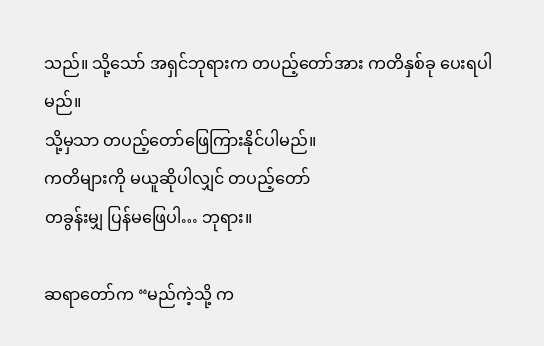သည်။ သို့သော် အရှင်ဘုရားက တပည့်တော်အား ကတိနှစ်ခု ပေးရပါမည်။
သို့မှသာ တပည့်တော်ဖြေကြားနိုင်ပါမည်။
ကတိများကို မယူဆိုပါလျှင် တပည့်တော်
တခွန်းမျှ ပြန်မဖြေပါ… ဘုရား။

ဆရာတော်က “မည်ကဲ့သို့ က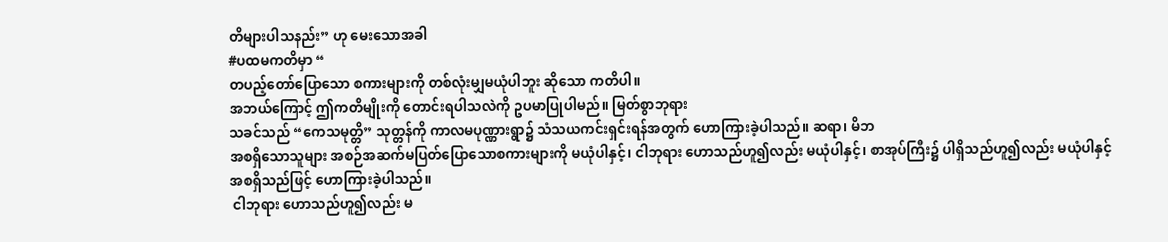တိများပါသနည်း” ဟု မေးသောအခါ
#ပထမကတိမှာ “
တပည့်တော်ပြောသော စကားများကို တစ်လုံးမျှမယုံပါဘူး ဆိုသော ကတိပါ။
အဘယ်ကြောင့် ဤကတိမျိုးကို တောင်းရပါသလဲကို ဥပမာပြုပါမည်။ မြတ်စွာဘုရား
သခင်သည် “ကေသမုတ္တိ” သုတ္တန်ကို ကာလမပုဏ္ဏားရွာ၌ သံသယကင်းရှင်းရန်အတွက် ဟောကြားခဲ့ပါသည်။ ဆရာ၊ မိဘ
အစရှိသောသူများ အစဉ်အဆက်မပြတ်ပြောသောစကားများကို မယုံပါနှင့်၊ ငါဘုရား ဟောသည်ဟူ၍လည်း မယုံပါနှင့်၊ စာအုပ်ကြီး၌ ပါရှိသည်ဟူ၍လည်း မယုံပါနှင့်
အစရှိသည်ဖြင့် ဟောကြားခဲ့ပါသည်။
 ငါဘုရား ဟောသည်ဟူ၍လည်း မ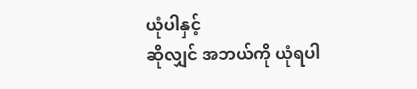ယုံပါနှင့်
ဆိုလျှင် အဘယ်ကို ယုံရပါ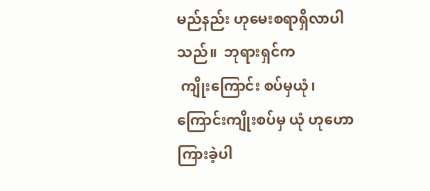မည်နည်း ဟုမေးစရာရှိလာပါသည်။  ဘုရားရှင်က
 ကျိုးကြောင်း စပ်မှယုံ၊ ကြောင်းကျိုးစပ်မှ ယုံ ဟုဟောကြားခဲ့ပါ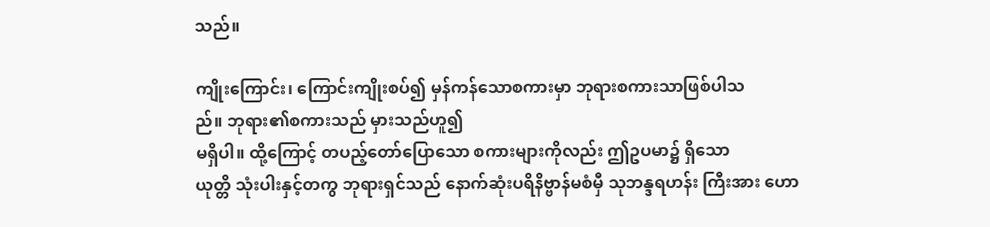သည်။

ကျိုးကြောင်း၊ ကြောင်းကျိုးစပ်၍ မှန်ကန်သောစကားမှာ ဘုရားစကားသာဖြစ်ပါသ
ည်။ ဘုရား၏စကားသည် မှားသည်ဟူ၍
မရှိပါ။ ထို့ကြောင့် တပည့်တော်ပြောသော စကားများကိုလည်း ဤဥပမာ၌ ရှိသော
ယုတ္တိ သုံးပါးနှင့်တကွ ဘုရားရှင်သည် နောက်ဆုံးပရိနိဗ္ဗာန်မစံမှီ သုဘန္ဒရဟန်း ကြီးအား ဟော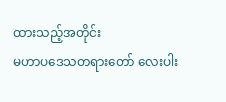ထားသည့်အတိုင်း
မဟာပဒေသတရားတော် လေးပါး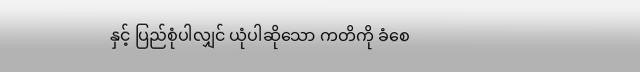နှင့် ပြည်စုံပါလျှင် ယုံပါဆိုသော ကတိကို ခံစေ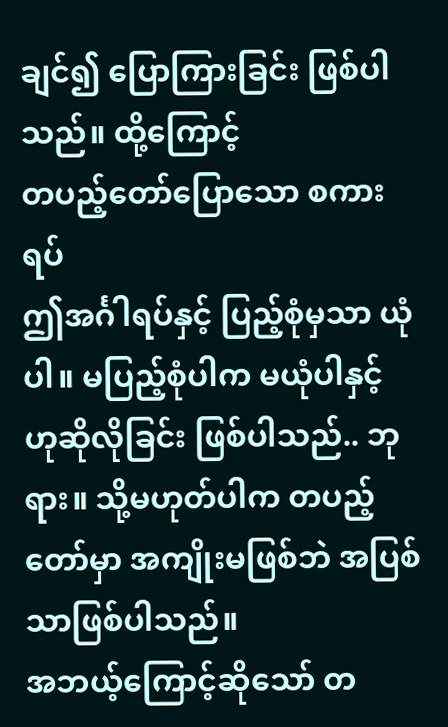ချင်၍ ပြောကြားခြင်း ဖြစ်ပါသည်။ ထို့ကြောင့်
တပည့်တော်ပြောသော စကားရပ်
ဤအင်္ဂါရပ်နှင့် ပြည့်စုံမှသာ ယုံပါ။ မပြည့်စုံပါက မယုံပါနှင့် ဟုဆိုလိုခြင်း ဖြစ်ပါသည်.. ဘုရား။ သို့မဟုတ်ပါက တပည့်တော်မှာ အကျိုးမဖြစ်ဘဲ အပြစ်သာဖြစ်ပါသည်။
အဘယ့်ကြောင့်ဆိုသော် တ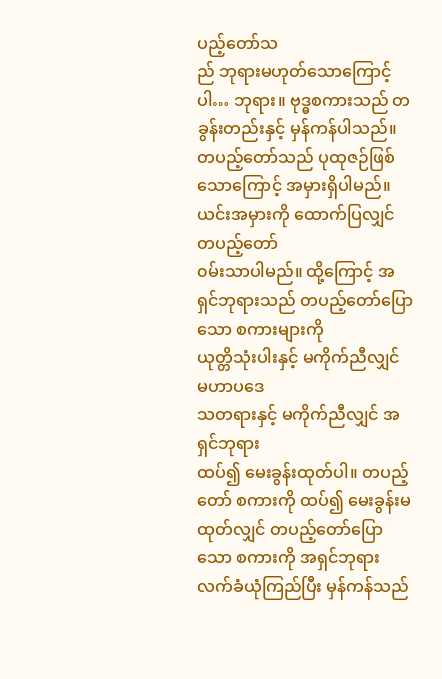ပည့်တော်သ
ည် ဘုရားမဟုတ်သောကြောင့်ပါ… ဘုရား။ ဗုဒ္ဓစကားသည် တခွန်းတည်းနှင့် မှန်ကန်ပါသည်။ တပည့်တော်သည် ပုထုဇဉ်ဖြစ်သောကြောင့် အမှားရှိပါမည်။
ယင်းအမှားကို ထောက်ပြလျှင် တပည့်တော်
၀မ်းသာပါမည်။ ထို့ကြောင့် အရှင်ဘုရားသည် တပည့်တော်ပြောသော စကားများကို
ယုတ္တိသုံးပါးနှင့် မကိုက်ညီလျှင် မဟာပဒေ
သတရားနှင့် မကိုက်ညီလျှင် အရှင်ဘုရား
ထပ်၍ မေးခွန်းထုတ်ပါ။ တပည့်တော် စကားကို ထပ်၍ မေးခွန်းမထုတ်လျှင် တပည့်တော်ပြောသော စကားကို အရှင်ဘုရား လက်ခံယုံကြည်ပြီး မှန်ကန်သည်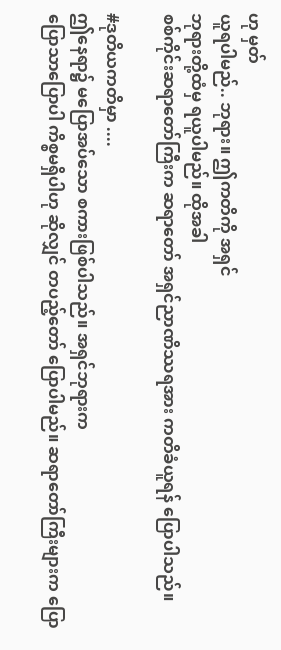ဟု မှတ်
ယူရပါမည်.. ဘုရား။ ဤကတိကို အရှင်
ဘုရားတို့ထံမှ ရယူပါမည်။ ထိုအခါ
စစ်ကိုင်းဆရာတော်ကြီးက ဆရာတော် အရှင်ညာဏိဿရအား ကတိခံယူရန် ပြောပါသည်။

#ဒုတိယကတိမှာ ....
ဤနေရာ၌ မပြောအပ်သော စကားဖြစ်ပါသည်။ အရှင်ဘုရားက
ပြောသာပြောပါ ကိစ္စမရှိပါဟု ဆိုလျှင် တပည့်တော် ပြောပါမည်။ ဆရာတော်ကြီးများက ပြော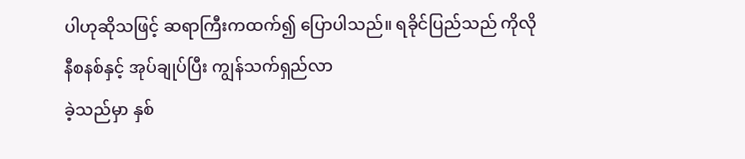ပါဟုဆိုသဖြင့် ဆရာကြီးကထက်၍ ပြောပါသည်။ ရခိုင်ပြည်သည် ကိုလို
နီစနစ်နှင့် အုပ်ချုပ်ပြီး ကျွန်သက်ရှည်လာ
ခဲ့သည်မှာ နှစ်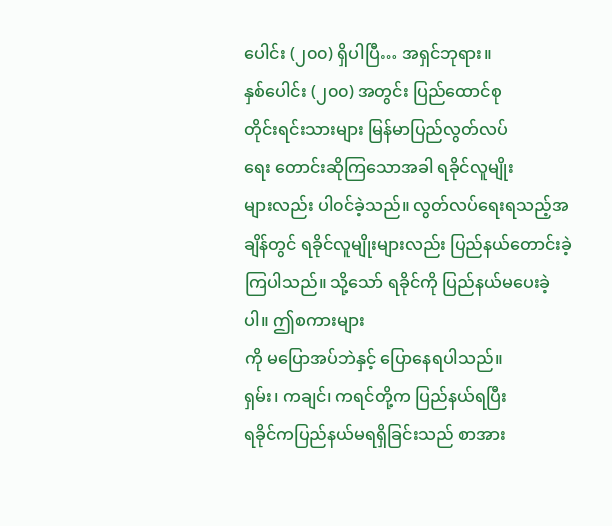ပေါင်း (၂၀၀) ရှိပါပြီ… အရှင်ဘုရား။
နှစ်ပေါင်း (၂၀၀) အတွင်း ပြည်ထောင်စု
တိုင်းရင်းသားများ မြန်မာပြည်လွတ်လပ်
ရေး တောင်းဆိုကြသောအခါ ရခိုင်လူမျိုး
များလည်း ပါ၀င်ခဲ့သည်။ လွတ်လပ်ရေးရသည့်အချိန်တွင် ရခိုင်လူမျိုးများလည်း ပြည်နယ်တောင်းခဲ့ကြပါသည်။ သို့သော် ရခိုင်ကို ပြည်နယ်မပေးခဲ့ပါ။ ဤစကားများ
ကို မပြောအပ်ဘဲနှင့် ပြောနေရပါသည်။
ရှမ်း၊ ကချင်၊ ကရင်တို့က ပြည်နယ်ရပြီး
ရခိုင်ကပြည်နယ်မရရှိခြင်းသည် စာအား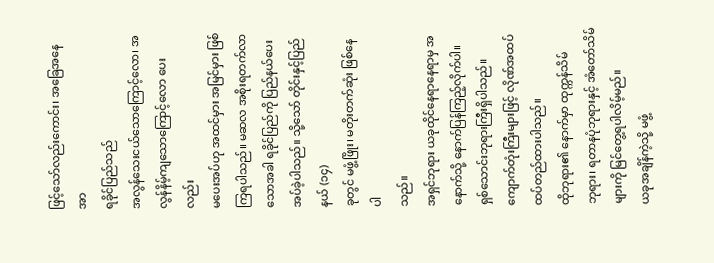ဖြင့်သော်လည်းကောင်း၊ အခြေအနေအာ
ရခိုင်ပြည်သည်
အလွန်သေးငယ်သောကြောင့်လော၊ အ
လွန်နိမ့်ကျသောကြောင့်လော ပေးလည်း
မပေးအပ်ဟု အထင်မှား အမြင်မှား ဖြစ်ကြရပါသည်။ မဆလ အစိုးရတက်လာသောအခါ ရခိုင်ပြည်ကို ပြည်နယ်ပေးအပ်ခဲ့ပါသည်။ သို့သော် တိုင်းနှင့်ပြည်နယ် (၁၄)
ခုတွင် မဖွံ့ဖြိုး၊ မတိုးတက်ဆုံး ဖြစ်နေပါ
သည်။
အရှင်ဘုရား ယခုထိုင်နေရာနေရာမှ အနောက်သို့ နောက်ပြန်ကြည့်လိုက်ပါ။ ရှစ်သောင်းဘုရားကြီးရှိပါသည်။ ကျောက်တုံးကြီးများဖြင့် လိုဏ်အထပ်ထပ်တည်ထားပါသည်။
ထိုဘုရား၏ နောက်မှာ ထုက္ကန်သိမ်
ဘုရား၊ ရတာနပုံဘုရားနှင့် အံတော်သိမ်
များကို မြင်တွေ့ရပါလိမ့်မည်။
ယခုအချိန်ကဲ့သို့ မဖွံ့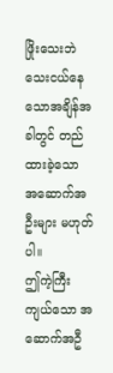ဖြိုးသေးဘဲ သေးငယ်နေသောအချိန်အခါတွင် တည်ထားခဲ့သော အဆောက်အဦးများ မဟုတ်ပါ။
ဤကဲ့ကြီးကျယ်သော အဆောက်အဦ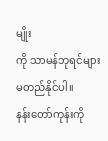မျိုး
ကို သာမန်ဘုရင်များ မတည်နိုင်ပါ။
နန်းတော်ကုန်းကို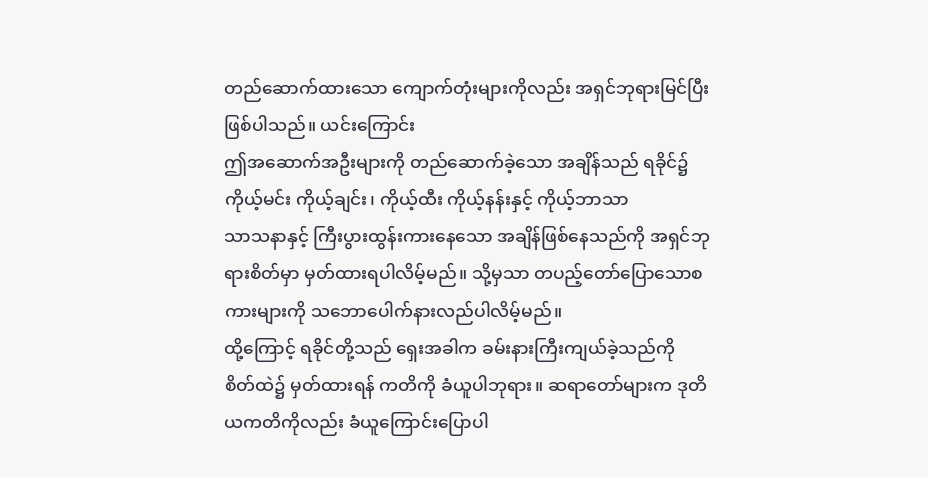တည်ဆောက်ထားသော ကျောက်တုံးများကိုလည်း အရှင်ဘုရားမြင်ပြီး ဖြစ်ပါသည်။ ယင်းကြောင်း
ဤအဆောက်အဦးများကို တည်ဆောက်ခဲ့သော အချိန်သည် ရခိုင်၌ ကိုယ့်မင်း ကိုယ့်ချင်း၊ ကိုယ့်ထီး ကိုယ့်နန်းနှင့် ကိုယ့်ဘာသာ
သာသနာနှင့် ကြီးပွားထွန်းကားနေသော အချိန်ဖြစ်နေသည်ကို အရှင်ဘုရားစိတ်မှာ မှတ်ထားရပါလိမ့်မည်။ သို့မှသာ တပည့်တော်ပြောသောစကားများကို သဘောပေါက်နားလည်ပါလိမ့်မည်။
ထို့ကြောင့် ရခိုင်တို့သည် ရှေးအခါက ခမ်းနားကြီးကျယ်ခဲ့သည်ကို စိတ်ထဲ၌ မှတ်ထားရန် ကတိကို ခံယူပါဘုရား။ ဆရာတော်များက ဒုတိယကတိကိုလည်း ခံယူကြောင်းပြောပါ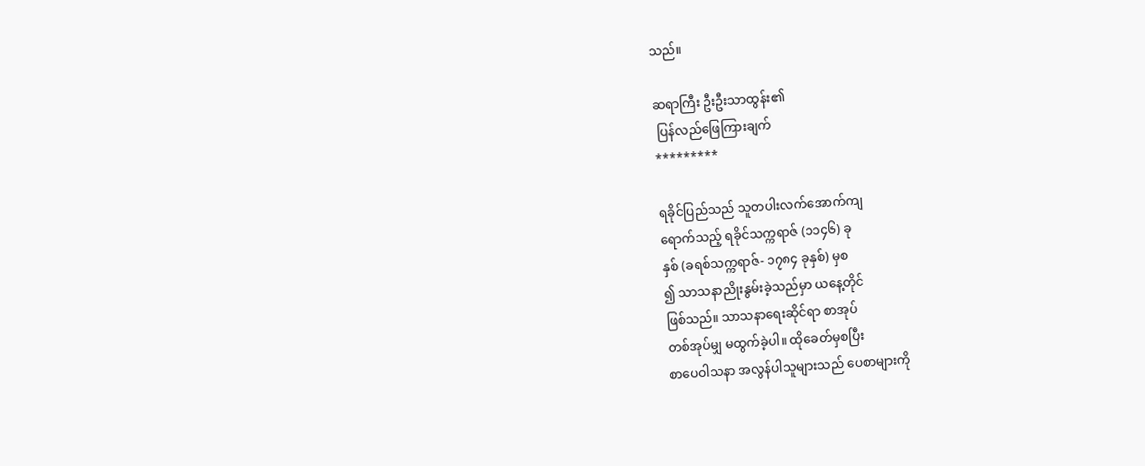သည်။

ဆရာကြီး ဦးဦးသာထွန်း၏
 ပြန်လည်ဖြေကြားချက်
*********

ရခိုင်ပြည်သည် သူတပါးလက်အောက်ကျ
ရောက်သည့် ရခိုင်သက္ကရာဇ် (၁၁၄၆) ခု
နှစ် (ခရစ်သက္ကရာဇ်- ၁၇၈၄ ခုနှစ်) မှစ
၍ သာသနာညိုးနွမ်းခဲ့သည်မှာ ယနေ့တိုင်
ဖြစ်သည်။ သာသနာရေးဆိုင်ရာ စာအုပ်
တစ်အုပ်မျှ မထွက်ခဲ့ပါ။ ထိုခေတ်မှစပြီး
စာပေဝါသနာ အလွန်ပါသူများသည် ပေစာများကို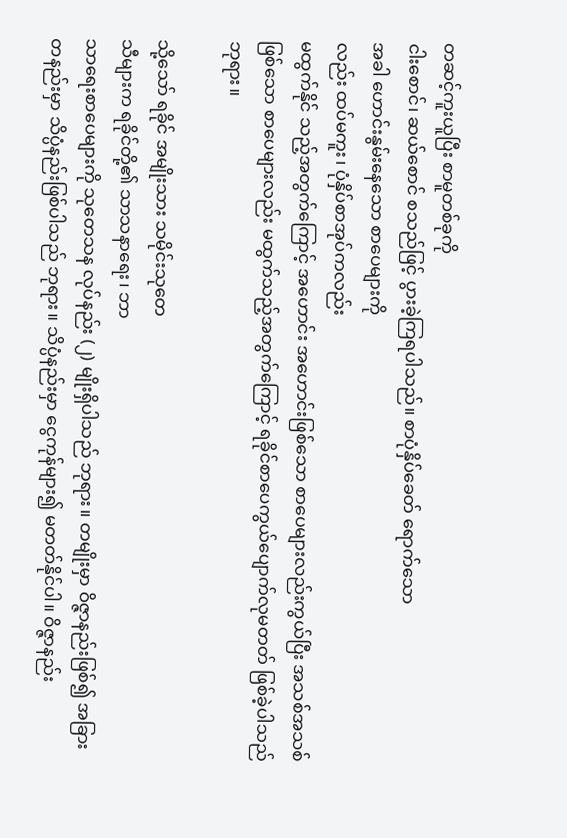တဆင့်ကူးယူပြီး စာမူတစ်ခုကို
ငါးစောင်၊ ဆယ်စောင် စသည်ဖြင့် ပွားခဲ့ကြရပါသည်။ စာပုံနှိပ်ခေတ် ရောက်သော
အခါ ဟောင်းနွမ်းနေသော စာပေများကို
လည်း ထပ်မကူး၊ ပုံနှိပ်စာအုပ်ကလည်း
မထွက်နိုင် သည့်အတွက်ကြောင့် အဟောင်း အဟောင်းဖြစ်သော စာပေများလည်းကွယ်ပြီး အသစ်အသစ်ဖြစ်သော စာပေများလည်း မထွက်သည့်အတွက်ကြောင့် ရခိုင်စာပေကွယ်ပျောက်လုမတတ် ဖြစ်ခဲ့ပါသည် ဘုရား။

သို့သော် ရခိုင် အမျိုးသား သမိုင်းသုတေ
သီများက ရခိုင်တို့၏ သာသနာရေး၊ ဘာ
သာရေးစာပေများကို သုတေသန လုပ်နည်း (၂) မျိုးရှိပါသည် ဘုရား။ တမျိုးမှာ ဝိဇ္ဇာနည်းဖြစ်၍ အခြားတနည်းမှာ သိပ္ပံနည်းဖြစ်ပါသည် ဘုရား။ သိပ္ပံနည်းမှာ ငွေကုန်များ၍ မတတ်နိုင်ပါ။ ဝိဇ္ဇာနည်း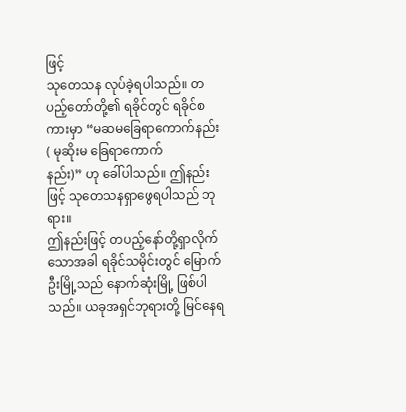ဖြင့်
သုတေသန လုပ်ခဲ့ရပါသည်။ တပည့်တော်တို့၏ ရခိုင်တွင် ရခိုင်စကားမှာ “မဆမခြေရာကောက်နည်း ( မုဆိုးမ ခြေရာကောက်
နည်း)” ဟု ခေါ်ပါသည်။ ဤနည်းဖြင့် သုတေသနရှာဖွေရပါသည် ဘုရား။
ဤနည်းဖြင့် တပည့်နော်တို့ရှာလိုက်သောအခါ ရခိုင်သမိုင်းတွင် မြောက်ဦးမြို့သည် နောက်ဆုံးမြို့ ဖြစ်ပါသည်။ ယခုအရှင်ဘုရားတို့ မြင်နေရ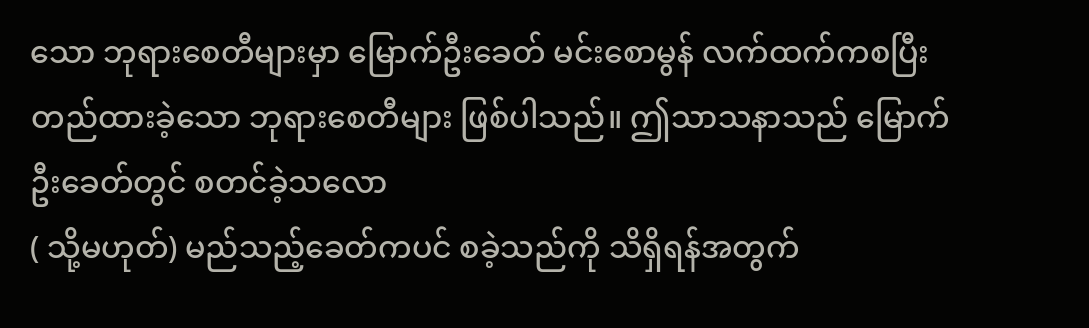သော ဘုရားစေတီများမှာ မြောက်ဦးခေတ် မင်းစောမွန် လက်ထက်ကစပြီး တည်ထားခဲ့သော ဘုရားစေတီများ ဖြစ်ပါသည်။ ဤသာသနာသည် မြောက်ဦးခေတ်တွင် စတင်ခဲ့သလော
( သို့မဟုတ်) မည်သည့်ခေတ်ကပင် စခဲ့သည်ကို သိရှိရန်အတွက်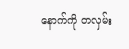နောက်ကို တလှမ်း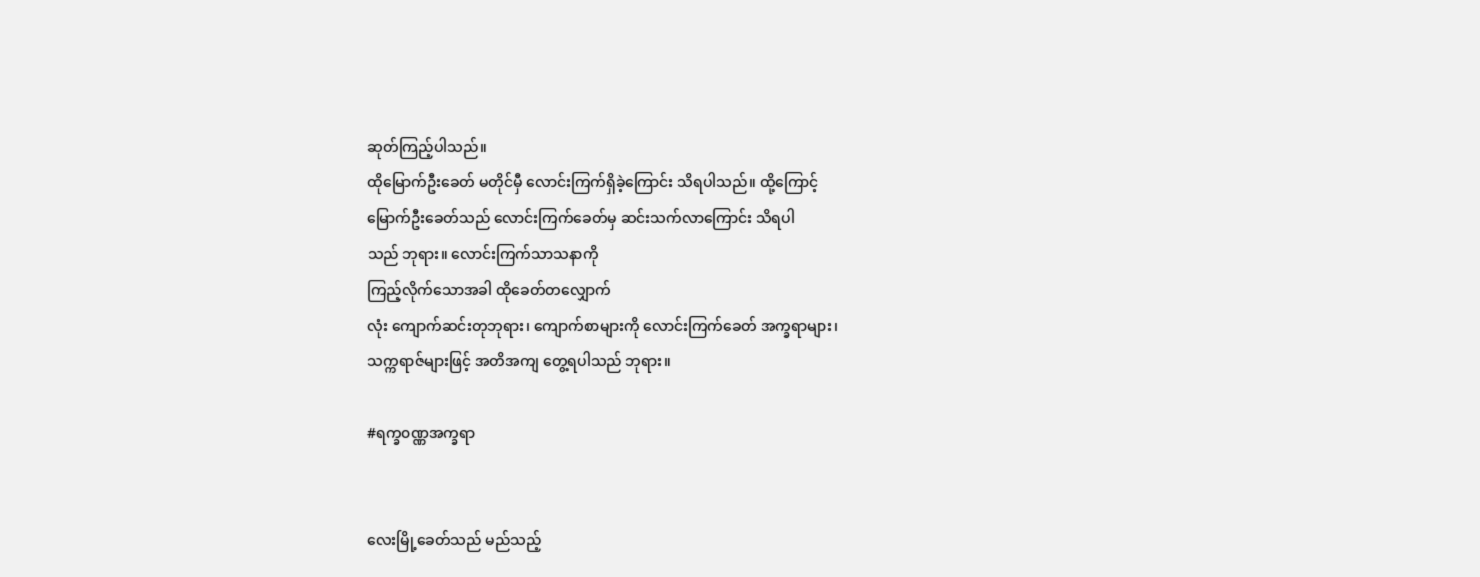ဆုတ်ကြည့်ပါသည်။
ထိုမြောက်ဦးခေတ် မတိုင်မှီ လောင်းကြက်ရှိခဲ့ကြောင်း သိရပါသည်။ ထို့ကြောင့်
မြောက်ဦးခေတ်သည် လောင်းကြက်ခေတ်မှ ဆင်းသက်လာကြောင်း သိရပါ
သည် ဘုရား။ လောင်းကြက်သာသနာကို
ကြည့်လိုက်သောအခါ ထိုခေတ်တလျှောက်
လုံး ကျောက်ဆင်းတုဘုရား၊ ကျောက်စာများကို လောင်းကြက်ခေတ် အက္ခရာများ၊
သက္ကရာဇ်များဖြင့် အတိအကျ တွေ့ရပါသည် ဘုရား။

#ရက္ခ၀ဏ္ဏအက္ခရာ


လေးမြို့ခေတ်သည် မည်သည့်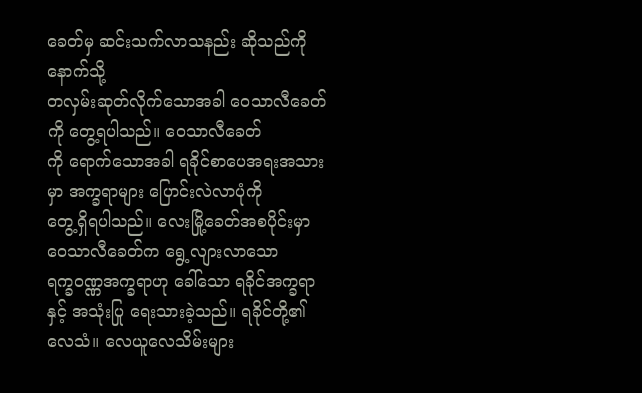ခေတ်မှ ဆင်းသက်လာသနည်း ဆိုသည်ကို နောက်သို့
တလှမ်းဆုတ်လိုက်သောအခါ ဝေသာလီခေတ်ကို တွေ့ရပါသည်။ ဝေသာလီခေတ်
ကို ရောက်သောအခါ ရခိုင်စာပေအရးအသားမှာ အက္ခရာများ ပြောင်းလဲလာပုံကို
တွေ့ရှိရပါသည်။ လေးမြို့ခေတ်အစပိုင်းမှာ ဝေသာလီခေတ်က ရွေ့လျားလာသော
ရက္ခ၀ဏ္ဏအက္ခရာဟု ခေါ်သော ရခိုင်အက္ခရာနှင့် အသုံးပြု ရေးသားခဲ့သည်။ ရခိုင်တို့၏ လေသံ။ လေယူလေသိမ်းများ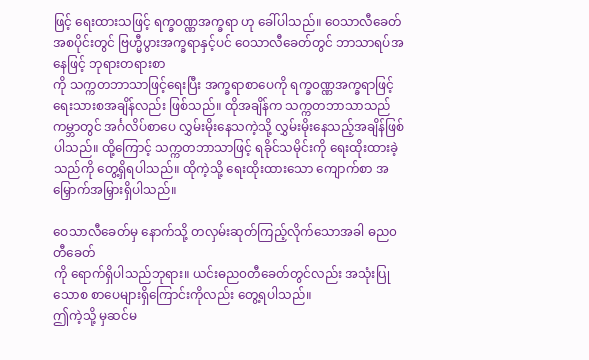ဖြင့် ရေးထားသဖြင့် ရက္ခ၀ဏ္ဏအက္ခရာ ဟု ခေါ်ပါသည်။ ဝေသာလီခေတ်အစပိုင်းတွင် ဗြဟ္မီပွားအက္ခရာနှင့်ပင် ဝေသာလီခေတ်တွင် ဘာသာရပ်အနေဖြင့် ဘုရားတရားစာ
ကို သက္ကတဘာသာဖြင့်ရေးပြီး အက္ခရာစာပေကို ရက္ခ၀ဏ္ဏအက္ခရာဖြင့် ရေးသားစအချိန်လည်း ဖြစ်သည်။ ထိုအချိန်က သက္ကတဘာသာသည် ကမ္ဘာတွင် အင်္ဂလိပ်စာပေ လွှမ်းမိုးနေသကဲ့သို့ လွှမ်းမိုးနေသည့်အချိန်ဖြစ်ပါသည်။ ထို့ကြောင့် သက္ကတဘာသာဖြင့် ရခိုင်သမိုင်းကို ရေးထိုးထားခဲ့သည်ကို တွေ့ရှိရပါသည်။ ထိုကဲ့သို့ ရေးထိုးထားသော ကျောက်စာ အမြှောက်အမြှားရှိပါသည်။

ဝေသာလီခေတ်မှ နောက်သို့ တလှမ်းဆုတ်ကြည့်လိုက်သောအခါ ဓည၀တီခေတ်
ကို ရောက်ရှိပါသည်ဘုရား။ ယင်းဓည၀တီခေတ်တွင်လည်း အသုံးပြုသောစ စာပေများရှိကြောင်းကိုလည်း တွေ့ရပါသည်။
ဤကဲ့သို့ မှဆင်မ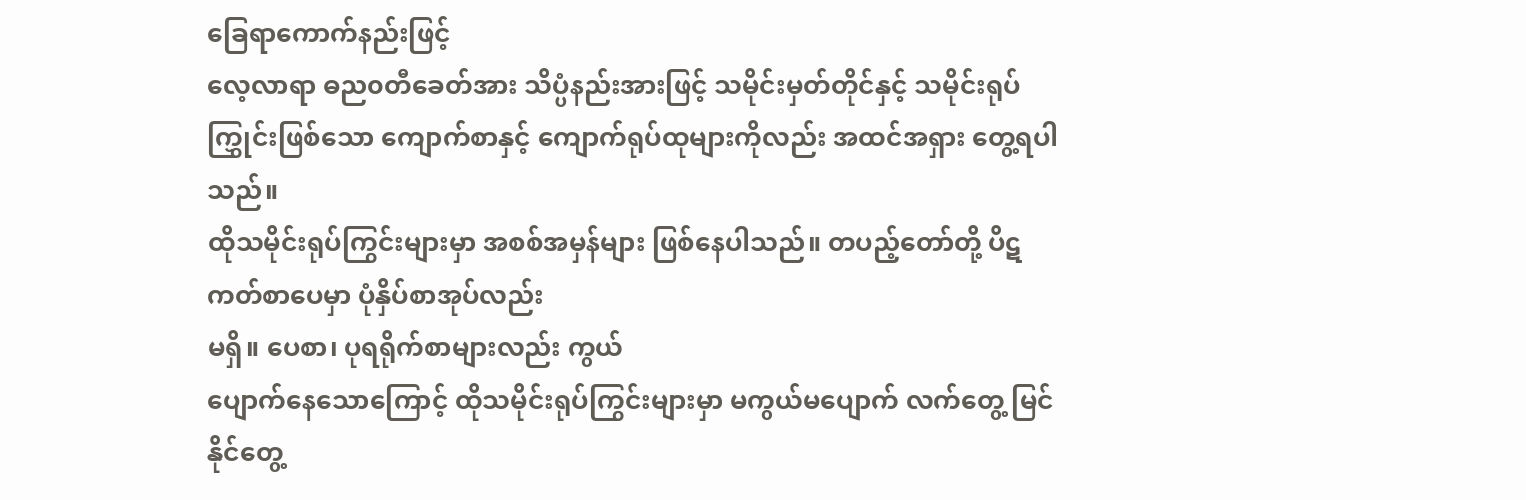ခြေရာကောက်နည်းဖြင့်
လေ့လာရာ ဓည၀တီခေတ်အား သိပ္ပံနည်းအားဖြင့် သမိုင်းမှတ်တိုင်နှင့် သမိုင်းရုပ်
ကြွှုင်းဖြစ်သော ကျောက်စာနှင့် ကျောက်ရုပ်ထုများကိုလည်း အထင်အရှား တွေ့ရပါသည်။
ထိုသမိုင်းရုပ်ကြွင်းများမှာ အစစ်အမှန်များ ဖြစ်နေပါသည်။ တပည့်တော်တို့ ပိဋကတ်စာပေမှာ ပုံနှိပ်စာအုပ်လည်း
မရှိ။ ပေစာ၊ ပုရရိုက်စာများလည်း ကွယ်
ပျောက်နေသောကြောင့် ထိုသမိုင်းရုပ်ကြွင်းများမှာ မကွယ်မပျောက် လက်တွေ့ မြင်နိုင်တွေ့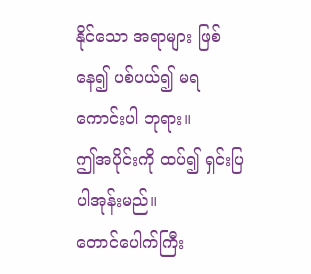နိုင်သော အရာများ ဖြစ်နေ၍ ပစ်ပယ်၍ မရကောင်းပါ ဘုရား။
ဤအပိုင်းကို ထပ်၍ ရှင်းပြပါအုန်းမည်။
တောင်ပေါက်ကြီး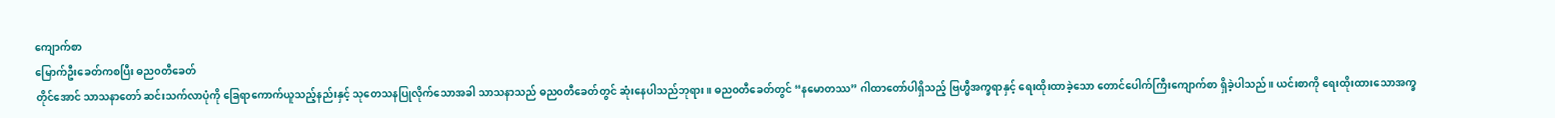ကျောက်စာ
မြောက်ဦးခေတ်ကစပြီး ဓည၀တီခေတ်
တိုင်အောင် သာသနာတော် ဆင်းသက်လာပုံကို ခြေရာကောက်ယူသည့်နည်းနှင့် သုတေသနပြုလိုက်သောအခါ သာသနာသည် ဓည၀တီခေတ်တွင် ဆုံးနေပါသည်ဘုရား။ ဓည၀တီခေတ်တွင် “နမောတဿ” ဂါထာတော်ပါရှိသည့် ဗြဟ္မီအက္ခရာနှင့် ရေးထိုးထာခဲ့သော တောင်ပေါက်ကြီးကျောက်စာ ရှိခဲ့ပါသည်။ ယင်းစာကို ရေးထိုးထားသောအက္ခ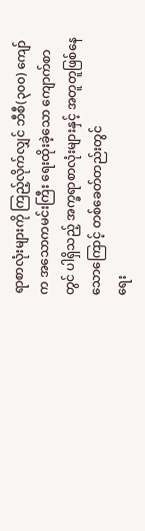ရာစာလုံးများကို ကြည့်လိုက်လျှင် ဘီစီ(၃၀၀) ကျော်က အသောကမင်းကြီး ရေးထိုးခဲ့သော ကျောက်စာတွင် ပါရှိသည့် အက္ခရာစာလုံးများနှင့် အတူတူဖြစ်နေသောကြောင့် တစ်ခေတ်တည်းတွင်
ရေး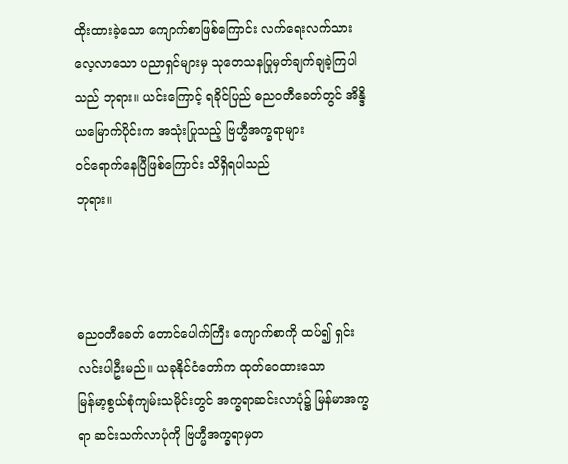ထိုးထားခဲ့သော ကျောက်စာဖြစ်ကြောင်း လက်ရေးလက်သား လေ့လာသော ပညာရှင်များမှ သုတေသနပြုမှတ်ချက်ချခဲ့ကြပါသည် ဘုရား။ ယင်းကြောင့် ရခိုင်ပြည် ဓည၀တီခေတ်တွင် အိန္ဒိယမြောက်ပိုင်းက အသုံးပြုသည့် ဗြဟ္မီအက္ခရာများ
၀င်ရောက်နေပြီဖြစ်ကြောင်း သိရှိရပါသည်
ဘုရား။



ဓည၀တီခေတ် တောင်ပေါက်ကြီး ကျောက်စာကို ထပ်၍ ရှင်းလင်းပါဦးမည်။ ယခုနိုင်ငံတော်က ထုတ်ဝေထားသော
မြန်မာ့စွယ်စုံကျမ်းသမိုင်းတွင် အက္ခရာဆင်းလာပုံ၌ မြန်မာအက္ခရာ ဆင်းသက်လာပုံကို ဗြဟ္မီအက္ခရာမှတ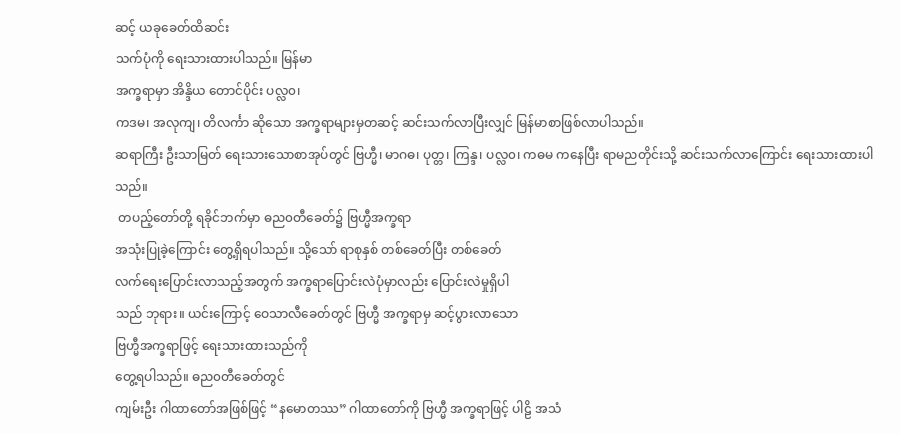ဆင့် ယခုခေတ်ထိဆင်း
သက်ပုံကို ရေးသားထားပါသည်။ မြန်မာ
အက္ခရာမှာ အိန္ဒိယ တောင်ပိုင်း ပလ္လ၀၊
ကဒမ၊ အလုကျ၊ တိလင်္ကာ ဆိုသော အက္ခရာများမှတဆင့် ဆင်းသက်လာပြီးလျှင် မြန်မာစာဖြစ်လာပါသည်။
ဆရာကြီး ဦးသာမြတ် ရေးသားသောစာအုပ်တွင် ဗြဟ္မီ၊ မာဂဓ၊ ပုတ္တ၊ ကြန္ဒ၊ ပလ္လ၀၊ ကဓမ ကနေပြီး ရာမညတိုင်းသို့ ဆင်းသက်လာကြောင်း ရေးသားထားပါသည်။
 တပည့်တော်တို့ ရခိုင်ဘက်မှာ ဓည၀တီခေတ်၌ ဗြဟ္မီအက္ခရာ
အသုံးပြုခဲ့ကြောင်း တွေ့ရှိရပါသည်။ သို့သော် ရာစုနှစ် တစ်ခေတ်ပြီး တစ်ခေတ်
လက်ရေးပြောင်းလာသည့်အတွက် အက္ခရာပြောင်းလဲပုံမှာလည်း ပြောင်းလဲမှုရှိပါ
သည် ဘုရား။ ယင်းကြောင့် ဝေသာလီခေတ်တွင် ဗြဟ္မီ အက္ခရာမှ ဆင့်ပွားလာသော
ဗြဟ္မီအက္ခရာဖြင့် ရေးသားထားသည်ကို
တွေ့ရပါသည်။ ဓည၀တီခေတ်တွင်
ကျမ်းဦး ဂါထာတော်အဖြစ်ဖြင့် “နမောတဿ” ဂါထာတော်ကို ဗြဟ္မီ အက္ခရာဖြင့် ပါဠိ အသံ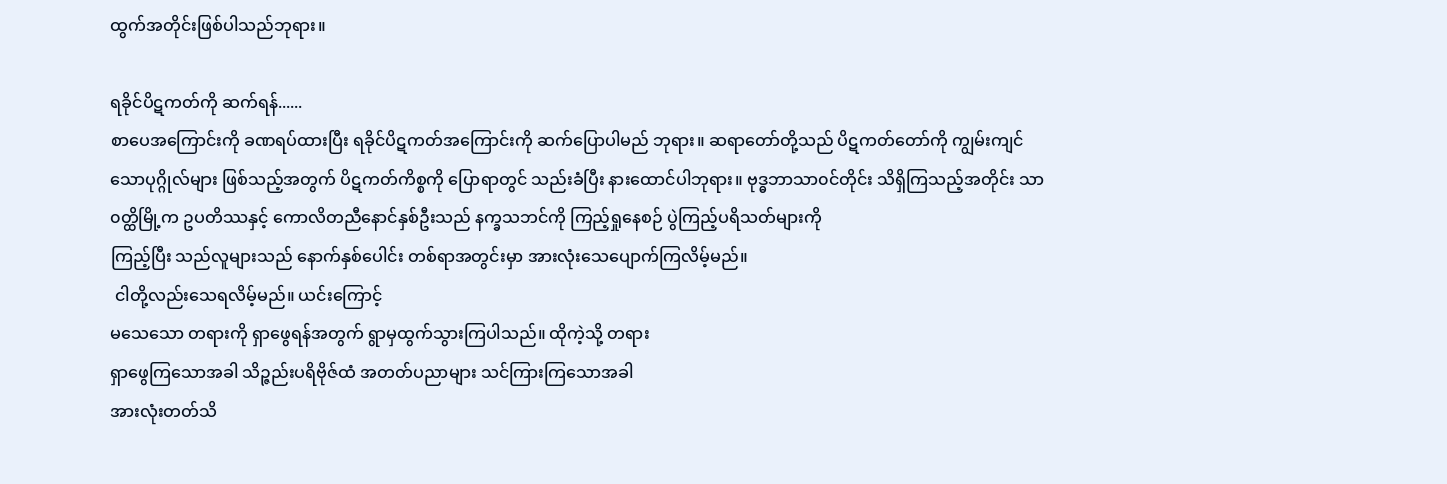ထွက်အတိုင်းဖြစ်ပါသည်ဘုရား။

ရခိုင်ပိဋကတ်ကို ဆက်ရန်......
စာပေအကြောင်းကို ခဏရပ်ထားပြီး ရခိုင်ပိဋကတ်အကြောင်းကို ဆက်ပြောပါမည် ဘုရား။ ဆရာတော်တို့သည် ပိဋကတ်တော်ကို ကျွမ်းကျင်သောပုဂ္ဂိုလ်များ ဖြစ်သည့်အတွက် ပိဋကတ်ကိစ္စကို ပြောရာတွင် သည်းခံပြီး နားထောင်ပါဘုရား။ ဗုဒ္ဓဘာသာ၀င်တိုင်း သိရှိကြသည့်အတိုင်း သာ၀တ္ထိမြို့က ဥပတိဿနှင့် ကောလိတညီနောင်နှစ်ဦးသည် နက္ခသဘင်ကို ကြည့်ရှုနေစဉ် ပွဲကြည့်ပရိသတ်များကို
ကြည့်ပြီး သည်လူများသည် နောက်နှစ်ပေါင်း တစ်ရာအတွင်းမှာ အားလုံးသေပျောက်ကြလိမ့်မည်။
 ငါတို့လည်းသေရလိမ့်မည်။ ယင်းကြောင့်
မသေသော တရားကို ရှာဖွေရန်အတွက် ရွာမှထွက်သွားကြပါသည်။ ထိုကဲ့သို့ တရား
ရှာဖွေကြသောအခါ သိဉ္ဇည်းပရိဗိုဇ်ထံ အတတ်ပညာများ သင်ကြားကြသောအခါ
အားလုံးတတ်သိ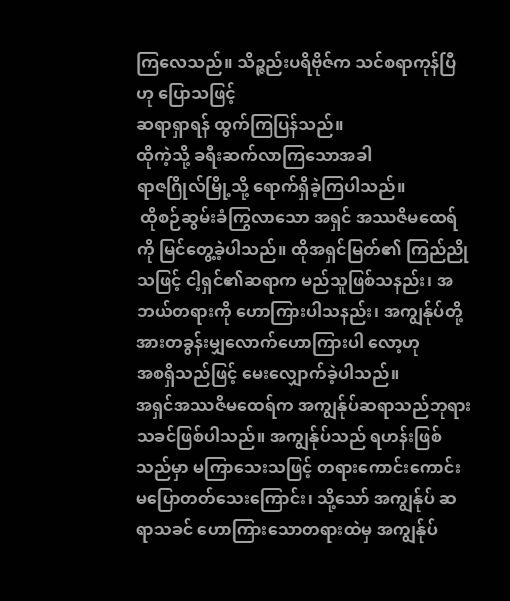ကြလေသည်။ သိဉ္ဇည်းပရိဗိုဇ်က သင်စရာကုန်ပြီဟု ပြောသဖြင့်
ဆရာရှာရန် ထွက်ကြပြန်သည်။
ထိုကဲ့သို့ ခရီးဆက်လာကြသောအခါ
ရာဇဂြိုလ်မြို့သို့ ရောက်ရှိခဲ့ကြပါသည်။
 ထိုစဉ်ဆွမ်းခံကြွလာသော အရှင် အဿဇိမထေရ်ကို မြင်တွေ့ခဲ့ပါသည်။ ထိုအရှင်မြတ်၏ ကြည်ညို
သဖြင့် ငါ့ရှင်၏ဆရာက မည်သူဖြစ်သနည်း၊ အဘယ်တရားကို ဟောကြားပါသနည်း၊ အကျွန်ုပ်တို့အားတခွန်းမျှလောက်ဟောကြားပါ လော့ဟု
အစရှိသည်ဖြင့် မေးလျှောက်ခဲ့ပါသည်။
အရှင်အဿဇိမထေရ်က အကျွန်ုပ်ဆရာသည်ဘုရားသခင်ဖြစ်ပါသည်။ အကျွန်ုပ်သည် ရဟန်းဖြစ်သည်မှာ မကြာသေးသဖြင့် တရားကောင်းကောင်း မပြောတတ်သေးကြောင်း၊ သို့သော် အကျွန်ုပ် ဆရာသခင် ဟောကြားသောတရားထဲမှ အကျွန်ုပ်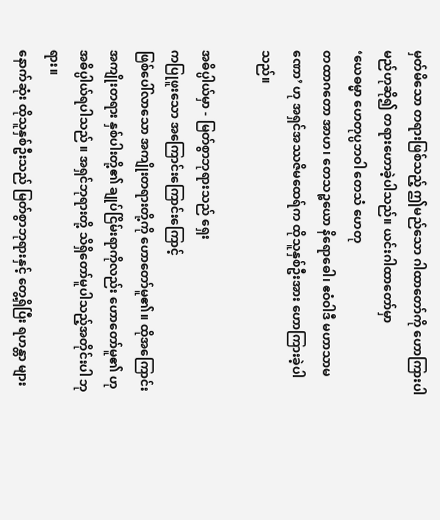မှတ်မိသော တရားဖြစ်သည့် ဤမည်သော ဂါထာတော်ကို ဟောကြားပါမည်ဟုဆို၍ တရားဟောခဲ့ပါသည်။ ယင်းဂါထာတော်မှာ
‘ယေဓမ္မာ ဟေတုပ္ပဘဝါ တေသံ ဟေတု
တထာဂတော အာဟ၊ တေသဉ္စယော နိရောဓေါ၊ ဧဝံ၀ါဒီ မဟာသာမဏော’ ဟု အရှင်အဿဇိမထေရ်က ထိုသူနှစ်ဦးအား ဟောကြားခဲ့ပါသည်။

အဓိပ္ပါယ်မှာ - မြတ်စွာဘုရားသည် ရှေး
ကပြုဖူးသော အကြောင်းကြောင်းကြောင့်
ဖြစ်ပေါ်လာသော အကျိုးတရားတို့ကို ဟောတော်မူ၏။ ထိုအကြောင်းအကျိုးတရား နှစ်ပါးတို့၏ ချုပ်ငြိမ်းရာကိုလည်း ဟောတော်မူ၏ ဟု အဓိပ္ပါယ်ရပါသည် ။ အရှင်ဘုရားတို့ သိရှိတော်မူပါသည့်အတိုင်းပါ ဘုရား။
နောက်ဆုံး ထိုသူနှစ်ဦးသည် မြတ်စွာဘုရားနှင့် တွေ့ရှိပြီး ရဟန္တာ များ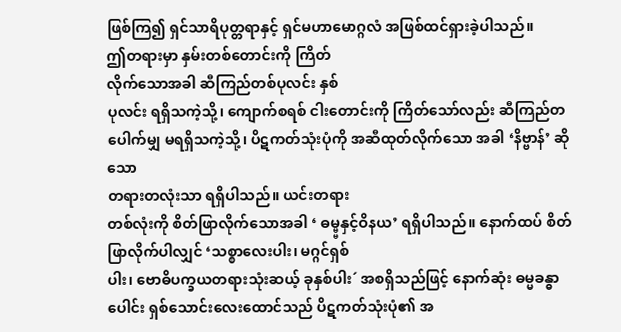ဖြစ်ကြ၍ ရှင်သာရိပုတ္တရာနှင့် ရှင်မဟာမောဂ္ဂလံ အဖြစ်ထင်ရှားခဲ့ပါသည်။
ဤတရားမှာ နှမ်းတစ်တောင်းကို ကြိတ်
လိုက်သောအခါ ဆီကြည်တစ်ပုလင်း နှစ်
ပုလင်း ရရှိသကဲ့သို့၊ ကျောက်စရစ် ငါးတောင်းကို ကြိတ်သော်လည်း ဆီကြည်တပေါက်မျှ မရရှိသကဲ့သို့၊ ပိဋကတ်သုံးပုံကို အဆီထုတ်လိုက်သော အခါ ‘နိဗ္ဗာန်’ ဆိုသော
တရားတလုံးသာ ရရှိပါသည်။ ယင်းတရား
တစ်လုံးကို စိတ်ဖြာလိုက်သောအခါ ‘ ဓမ္မ္မနှင့်ဝိနယ’ ရရှိပါသည်။ နောက်ထပ် စိတ်ဖြာလိုက်ပါလျှင် ‘သစ္စာလေးပါး၊ မဂ္ဂင်ရှစ်
ပါး၊ ဗောဓိပက္ခယတရားသုံးဆယ့် ခုနှစ်ပါး´ အစရှိသည်ဖြင့် နောက်ဆုံး ဓမ္မခန္ဓာပေါင်း ရှစ်သောင်းလေးထောင်သည် ပိဋကတ်သုံးပုံ၏ အ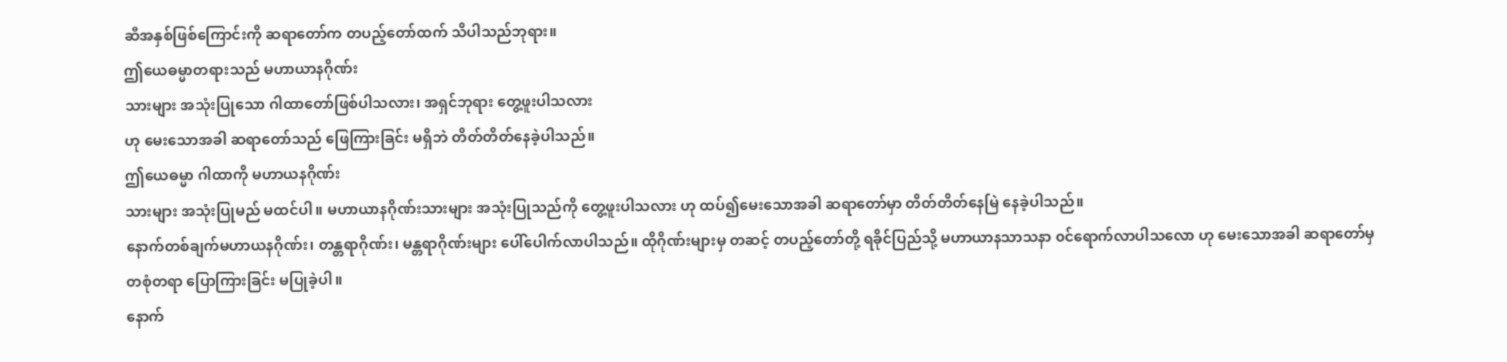ဆီအနှစ်ဖြစ်ကြောင်းကို ဆရာတော်က တပည့်တော်ထက် သိပါသည်ဘုရား။
ဤယေဓမ္မာတရားသည် မဟာယာနဂိုဏ်း
သားများ အသုံးပြုသော ဂါထာတော်ဖြစ်ပါသလား၊ အရှင်ဘုရား တွေ့ဖူးပါသလား
ဟု မေးသောအခါ ဆရာတော်သည် ဖြေကြားခြင်း မရှိဘဲ တိတ်တိတ်နေခဲ့ပါသည်။
ဤယေဓမ္မာ ဂါထာကို မဟာယနဂိုဏ်း
သားများ အသုံးပြုမည် မထင်ပါ။ မဟာယာနဂိုဏ်းသားများ အသုံးပြုသည်ကို တွေ့ဖူးပါသလား ဟု ထပ်၍မေးသောအခါ ဆရာတော်မှာ တိတ်တိတ်နေမြဲ နေခဲ့ပါသည်။
နောက်တစ်ချက်မဟာယနဂိုဏ်း၊ တန္တရာဂိုဏ်း၊ မန္တရာဂိုဏ်းများ ပေါ်ပေါက်လာပါသည်။ ထိုဂိုဏ်းများမှ တဆင့် တပည့်တော်တို့ ရခိုင်ပြည်သို့ မဟာယာနသာသနာ ၀င်ရောက်လာပါသလော ဟု မေးသောအခါ ဆရာတော်မှ တစုံတရာ ပြောကြားခြင်း မပြုခဲ့ပါ။
နောက်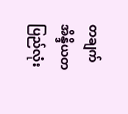တချက် အိန္ဒိယတပြည်လုံး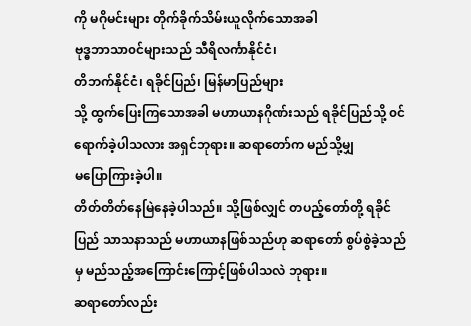ကို မဂိုမင်းများ တိုက်ခိုက်သိမ်းယူလိုက်သောအခါ
ဗုဒ္ဓဘာသာ၀င်များသည် သီရိလင်္ကာနိုင်ငံ၊
တိဘက်နိုင်ငံ၊ ရခိုင်ပြည်၊ မြန်မာပြည်များ
သို့ ထွက်ပြေးကြသောအခါ မဟာယာနဂိုဏ်းသည် ရခိုင်ပြည်သို့ ၀င်ရောက်ခဲ့ပါသလား အရှင်ဘုရား။ ဆရာတော်က မည်သို့မျှ
မပြောကြားခဲ့ပါ။
တိတ်တိတ်နေမြဲနေခဲ့ပါသည်။ သို့ဖြစ်လျှင် တပည့်တော်တို့ ရခိုင်ပြည် သာသနာသည် မဟာယာနဖြစ်သည်ဟု ဆရာတော် စွပ်စွဲခဲ့သည်မှ မည်သည့်အကြောင်းကြောင့်ဖြစ်ပါသလဲ ဘုရား။
ဆရာတော်လည်း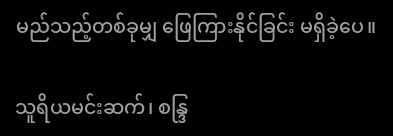မည်သည့်တစ်ခုမျှ ဖြေကြားနိုင်ခြင်း မရှိခဲ့ပေ။

သူရိယမင်းဆက်၊ စန္ဒြ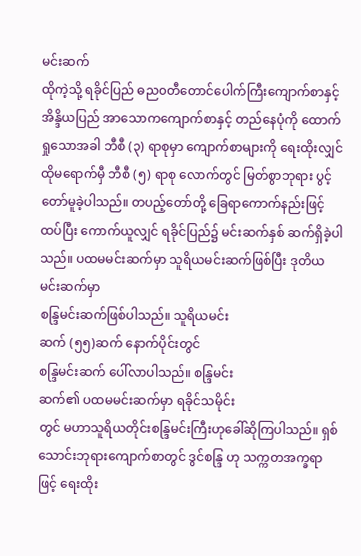မင်းဆက်
ထိုကဲ့သို့ ရခိုင်ပြည် ဓည၀တီတောင်ပေါက်ကြီးကျောက်စာနှင့် အိန္ဒိယပြည် အာသောကကျောက်စာနှင့် တည်နေပုံကို ထောက်ရှုသောအခါ ဘီစီ (၃) ရာစုမှာ ကျောက်စာများကို ရေးထိုးလျှင် ထိုမရောက်မှီ ဘီစီ (၅) ရာစု လောက်တွင် မြတ်စွာဘုရား ပွင့်တော်မူခဲ့ပါသည်။ တပည့်တော်တို့ ခြေရာကောက်နည်းဖြင့် ထပ်ပြီး ကောက်ယူလျှင် ရခိုင်ပြည်၌ မင်းဆက်နှစ် ဆက်ရှိခဲ့ပါသည်။ ပထမမင်းဆက်မှာ သူရိယမင်းဆက်ဖြစ်ပြီး ဒုတိယမင်းဆက်မှာ
စန္ဒြမင်းဆက်ဖြစ်ပါသည်။ သူရိယမင်း
ဆက် (၅၅)ဆက် နောက်ပိုင်းတွင်
စန္ဒြမင်းဆက် ပေါ်လာပါသည်။ စန္ဒြမင်း
ဆက်၏ ပထမမင်းဆက်မှာ ရခိုင်သမိုင်း
တွင် မဟာသူရိယတိုင်းစန္ဒြမင်းကြီးဟုခေါ်ဆိုကြပါသည်။ ရှစ်သောင်းဘုရားကျောက်စာတွင် ဒွင်စန္ဒြ ဟု သက္ကတအက္ခရာဖြင့် ရေးထိုး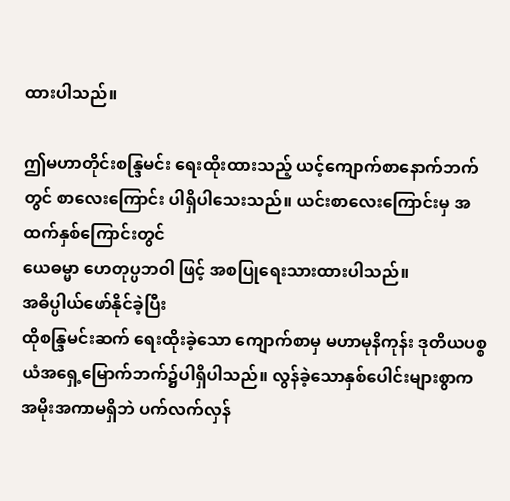ထားပါသည်။

ဤမဟာတိုင်းစန္ဒြမင်း ရေးထိုးထားသည့် ယင့်ကျောက်စာနောက်ဘက်တွင် စာလေးကြောင်း ပါရှိပါသေးသည်။ ယင်းစာလေးကြောင်းမှ အထက်နှစ်ကြောင်းတွင်
ယေဓမ္မာ ဟေတုပ္ပဘဝါ ဖြင့် အစပြုရေးသားထားပါသည်။
အဓိပ္ပါယ်ဖော်နိုင်ခဲ့ပြီး
ထိုစန္ဒြမင်းဆက် ရေးထိုးခဲ့သော ကျောက်စာမှ မဟာမုနိကုန်း ဒုတိယပစ္စယံအရှေ့မြောက်ဘက်၌ပါရှိပါသည်။ လွန်ခဲ့သောနှစ်ပေါင်းများစွာက အမိုးအကာမရှိဘဲ ပက်လက်လှန်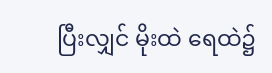ပြီးလျှင် မိုးထဲ ရေထဲ၌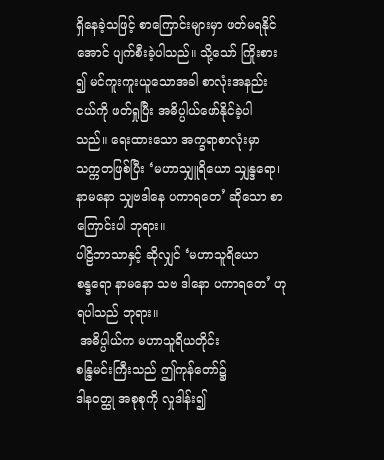ရှိနေခဲ့သဖြင့် စာကြောင်းများမှာ ဖတ်မရနိုင်အောင် ပျက်စီးခဲ့ပါသည်။ သို့သော် ကြိုးစား
၍ မင်ကူးကူးယူသောအခါ စာလုံးအနည်း
ငယ်ကို ဖတ်ရှုပြီး အဓိပ္ပါယ်ဖော်နိုင်ခဲ့ပါ
သည်။ ရေးထားသော အက္ခရာစာလုံးမှာ
သက္ကတဖြစ်ပြီး ‘မဟာသျှူရိယော သျှန္ဒရော၊ နာမနော သျှဗဒါနေ ပကာရတေ’ ဆိုသော စာကြောင်းပါ ဘုရား။
ပါဠိဘာသာနှင့် ဆိုလျှင် ‘မဟာသူရိယော
စန္ဒရော နာမနော သဗ ဒါနော ပကာရတေ’ ဟုရပါသည် ဘုရား။
 အဓိပ္ပါယ်က မဟာသူရိယတိုင်း
စန္ဒြမင်းကြီးသည် ဤကုန်တော်၌
ဒါန၀တ္ထု အစုစုကို လှုဒါန်း၍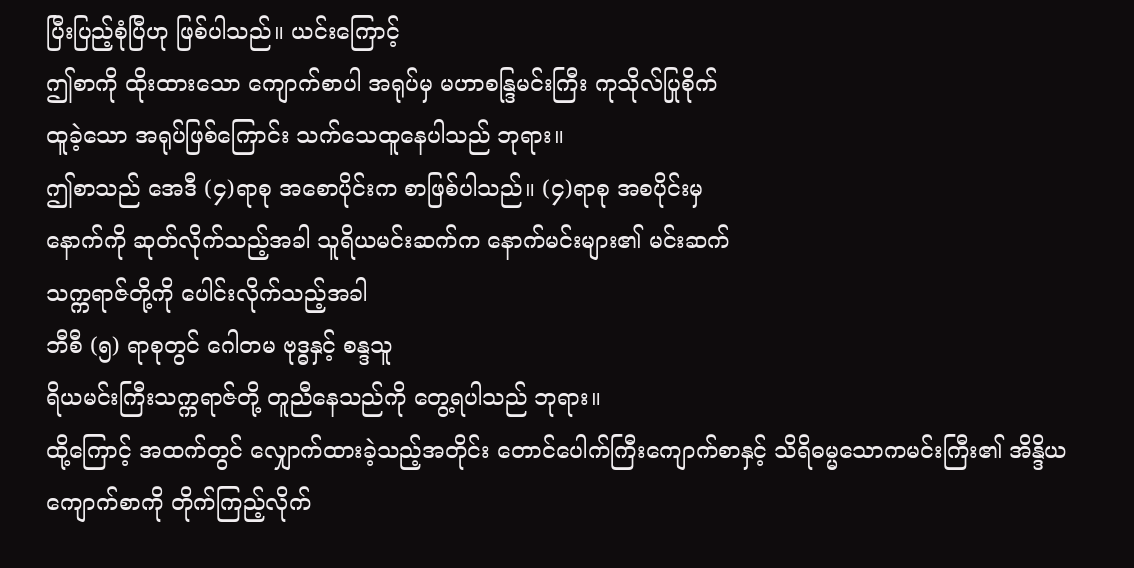ပြီးပြည့်စုံပြီဟု ဖြစ်ပါသည်။ ယင်းကြောင့်
ဤစာကို ထိုးထားသော ကျောက်စာပါ အရုပ်မှ မဟာစန္ဒြမင်းကြီး ကုသိုလ်ပြုစိုက်
ထူခဲ့သော အရုပ်ဖြစ်ကြောင်း သက်သေထူနေပါသည် ဘုရား။
ဤစာသည် အေဒီ (၄)ရာစု အစောပိုင်းက စာဖြစ်ပါသည်။ (၄)ရာစု အစပိုင်းမှ
နောက်ကို ဆုတ်လိုက်သည့်အခါ သူရိယမင်းဆက်က နောက်မင်းများ၏ မင်းဆက်
သက္ကရာဇ်တို့ကို ပေါင်းလိုက်သည့်အခါ
ဘီစီ (၅) ရာစုတွင် ဂေါတမ ဗုဒ္ဓနှင့် စန္ဒသူ
ရိယမင်းကြီးသက္ကရာဇ်တို့ တူညီနေသည်ကို တွေ့ရပါသည် ဘုရား။
ထို့ကြောင့် အထက်တွင် လျှောက်ထားခဲ့သည့်အတိုင်း တောင်ပေါက်ကြီးကျောက်စာနှင့် သိရိဓမ္မသောကမင်းကြီး၏ အိန္ဒိယကျောက်စာကို တိုက်ကြည့်လိုက်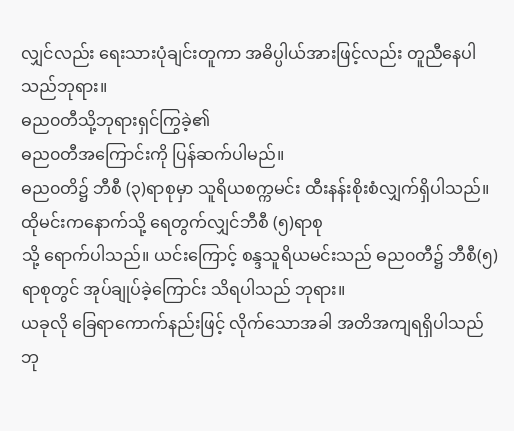လျှင်လည်း ရေးသားပုံချင်းတူကာ အဓိပ္ပါယ်အားဖြင့်လည်း တူညီနေပါသည်ဘုရား။
ဓည၀တီသို့ဘုရားရှင်ကြွခဲ့၏
ဓည၀တီအကြောင်းကို ပြန်ဆက်ပါမည်။
ဓည၀တိ၌ ဘီစီ (၃)ရာစုမှာ သူရိယစက္ကမင်း ထီးနန်းစိုးစံလျှက်ရှိပါသည်။ ထိုမင်းကနောက်သို့ ရေတွက်လျှင်ဘီစီ (၅)ရာစု
သို့ ရောက်ပါသည်။ ယင်းကြောင့် စန္ဒသူရိယမင်းသည် ဓည၀တီ၌ ဘီစီ(၅) ရာစုတွင် အုပ်ချုပ်ခဲ့ကြောင်း သိရပါသည် ဘုရား။
ယခုလို ခြေရာကောက်နည်းဖြင့် လိုက်သောအခါ အတိအကျရရှိပါသည် ဘု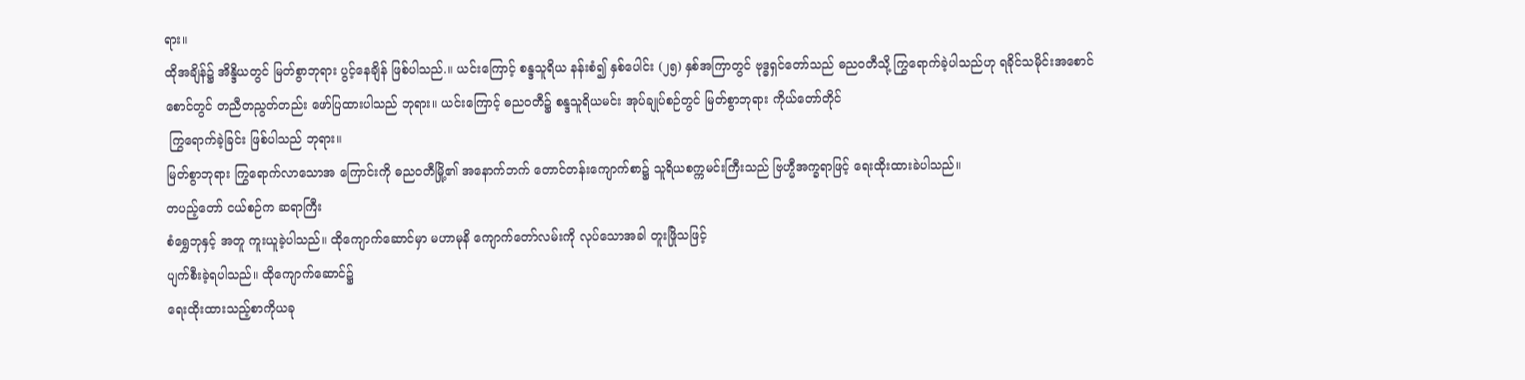ရား။
ထိုအချိန်၌ အိန္ဒိယတွင် မြတ်စွာဘုရား ပွင့်နေချိန် ဖြစ်ပါသည်.။ ယင်းကြောင့် စန္ဒသူရိယ နန်းစံ၍ နှစ်ပေါင်း (၂၅) နှစ်အကြာတွင် ဗုဒ္ဓရှင်တော်သည် ဓည၀တီသို့ ကြွရောက်ခဲ့ပါသည်ဟု ရခိုင်သမိုင်းအစောင်စောင်တွင် တညီတညွတ်တည်း ဖော်ပြထားပါသည် ဘုရား။ ယင်းကြောင့် ဓညဝတီ၌ စန္ဒသူရိယမင်း အုပ်ချုပ်စဉ်တွင် မြတ်စွာဘုရား ကိုယ်တော်တိုင်
 ကြွရောက်ခဲ့ခြင်း ဖြစ်ပါသည် ဘုရား။
မြတ်စွာဘုရား ကြွရောက်လာသောအ ကြောင်းကို ဓည၀တီမြို့၏ အနောက်ဘက် တောင်တန်းကျောက်စာ၌ သူရိယစက္ကမင်းကြီးသည် ဗြဟ္မီအက္ခရာဖြင့် ရေးထိုးထားခဲပါသည်။
တပည့်တော် ငယ်စဉ်က ဆရာကြီး
စံရွှေဘုနှင့် အတူ ကူးယူခဲ့ပါသည်။ ထိုကျောက်ဆောင်မှာ မဟာမုနိ ကျောက်တော်လမ်းကို လုပ်သောအခါ တူးဖြိုသဖြင့်
ပျက်စီးခဲ့ရပါသည်။ ထိုကျောက်ဆောင်၌
ရေးထိုးထားသည့်စာကိုယခု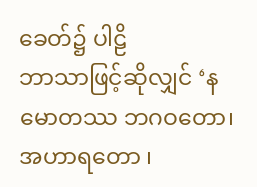ခေတ်၌ ပါဠိ
ဘာသာဖြင့်ဆိုလျှင် ‘နမောတဿ ဘဂဝတော၊ အဟာရတော ၊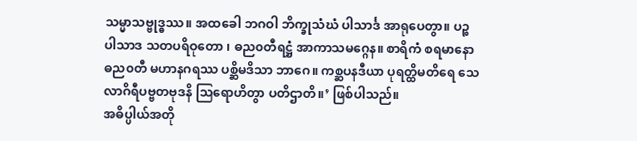သမ္မာသဗ္ဗုဒ္ဓဿ။ အထခေါ ဘဂဝါ ဘိက္ခုသံဃံ ပါသာင်္ဒ အာရုပေတွာ။ ပဉ္စပါသာဒ သတပရိဝုတော ၊ ဓည၀တီရဋ္ဌံ အာကာသမဂ္ဂေန။ စာရိကံ စရမာနော ဓည၀တီ မဟာနဂရဿ ပစ္ဆိမဒိသာ ဘာဂေ။ ကစ္ဆပနဒီယာ ပုရတ္ထိမတိရေ သေလာဂိရီပဗ္ဗတဗုဒနိ သြရောဟိတွာ ပတိဌာတိ။’ ဖြစ်ပါသည်။
အဓိပ္ပါယ်အတို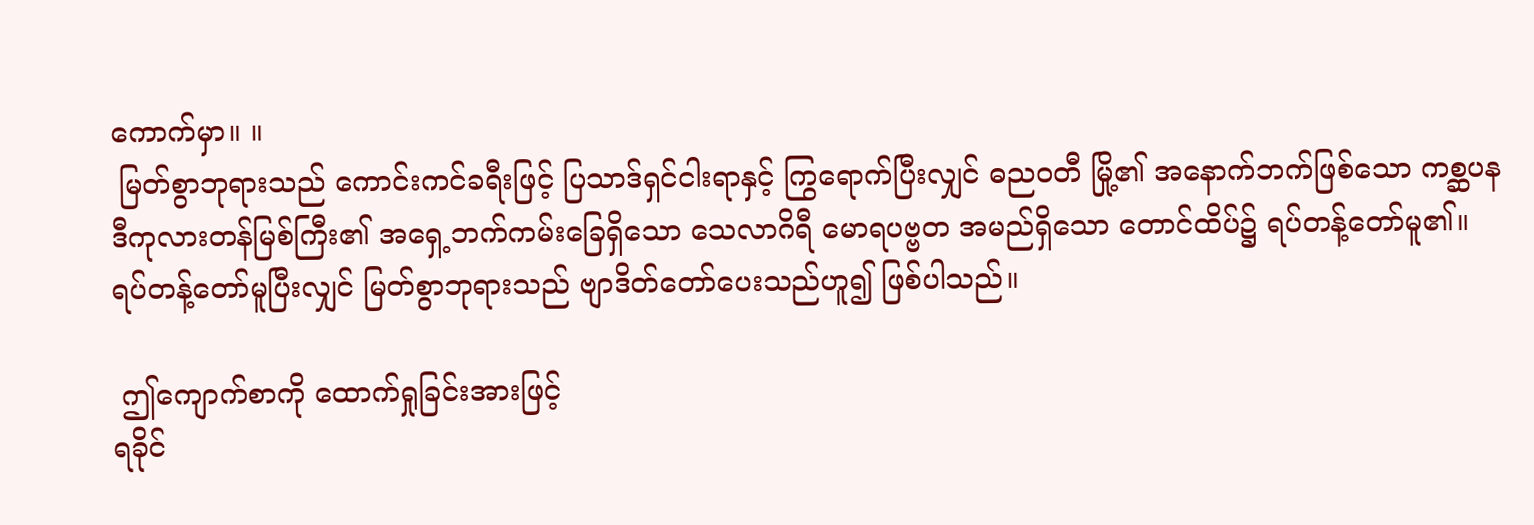ကောက်မှာ။ ။
 မြတ်စွာဘုရားသည် ကောင်းကင်ခရီးဖြင့် ပြသာဒ်ရှင်ငါးရာနှင့် ကြွရောက်ပြီးလျှင် ဓည၀တီ မြို့၏ အနောက်ဘက်ဖြစ်သော ကစ္ဆပနဒီကုလားတန်မြစ်ကြီး၏ အရှေ့ဘက်ကမ်းခြေရှိသော သေလာဂိရီ မောရပဗ္ဗတ အမည်ရှိသော တောင်ထိပ်၌ ရပ်တန့်တော်မူ၏။ ရပ်တန့်တော်မူပြီးလျှင် မြတ်စွာဘုရားသည် ဗျာဒိတ်တော်ပေးသည်ဟူ၍ ဖြစ်ပါသည်။

 ဤကျောက်စာကို ထောက်ရှုခြင်းအားဖြင့်
ရခိုင်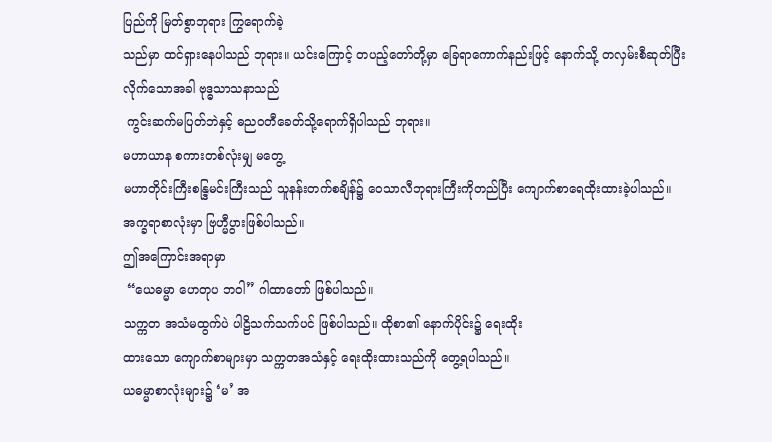ပြည်ကို မြတ်စွာဘုရား ကြွရောက်ခဲ့
သည်မှာ ထင်ရှားနေပါသည် ဘုရား။ ယင်းကြောင့် တပည့်တော်တို့မှာ ခြေရာကောက်နည်းဖြင့် နောက်သို့ တလှမ်းစီဆုတ်ပြီး
လိုက်သောအခါ ဗုဒ္ဓသာသနာသည်
 ကွင်းဆက်မပြတ်ဘဲနှင့် ဓည၀တီခေတ်သို့ရောက်ရှိပါသည် ဘုရား။
မဟာယာန စကားတစ်လုံးမျှ မတွေ့
မဟာတိုင်းကြီးစန္ဒြမင်းကြီးသည် သူနန်းတက်စချိန်၌ ဝေသာလီဘုရားကြီးကိုတည်ပြီး ကျောက်စာရေထိုးထားခဲ့ပါသည်။
အက္ခရာစာလုံးမှာ ဗြဟ္မီပွားဖြစ်ပါသည်။
ဤအကြောင်းအရာမှာ
 “ယေဓမ္မာ ဟေတုပ ဘဝါ” ဂါထာတော် ဖြစ်ပါသည်။
သက္ကတ အသံမထွက်ပဲ ပါဠိသက်သက်ပင် ဖြစ်ပါသည်။ ထိုစာ၏ နောက်ပိုင်း၌ ရေးထိုး
ထားသော ကျောက်စာများမှာ သက္ကတအသံနှင့် ရေးထိုးထားသည်ကို တွေ့ရပါသည်။
ယဓမ္မာစာလုံးများ၌ ‘မ’ အ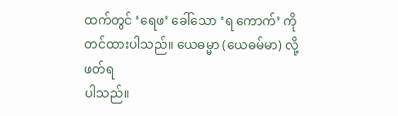ထက်တွင် ‘ရေဖ’ ခေါ်သော ‘ရ ကောက်’ ကို တင်ထားပါသည်။ ယေဓမ္မာ (ယေဓမ်မာ) လို့ဖတ်ရ
ပါသည်။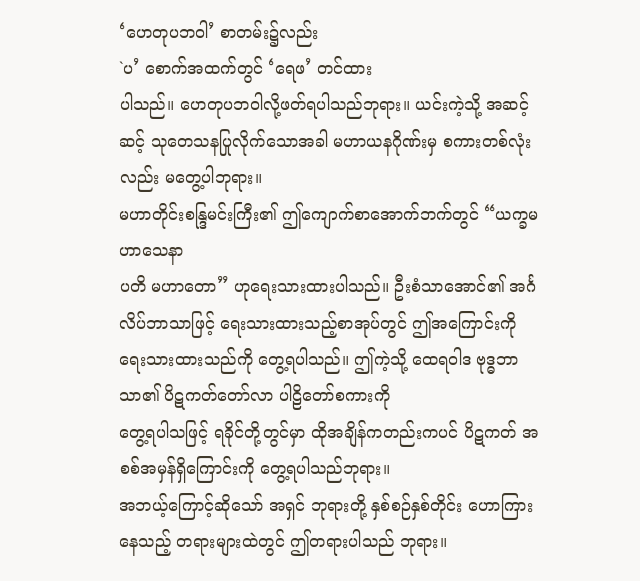‘ဟေတုပဘဝါ’ စာတမ်း၌လည်း
`ပ’ စောက်အထက်တွင် ‘ရေဖ’ တင်ထား
ပါသည်။ ဟေတုပဘဝါလို့ဖတ်ရပါသည်ဘုရား။ ယင်းကဲ့သို့ အဆင့်ဆင့် သုတေသနပြုလိုက်သောအခါ မဟာယနဂိုဏ်းမှ စကားတစ်လုံးလည်း မတွေ့ပါဘုရား။
မဟာတိုင်းစန္ဒြမင်းကြီး၏ ဤကျောက်စာအောက်ဘက်တွင် “ယက္ခမဟာသေနာ
ပတိ မဟာတော” ဟုရေးသားထားပါသည်။ ဦးစံသာအောင်၏ အင်္ဂလိပ်ဘာသာဖြင့် ရေးသားထားသည့်စာအုပ်တွင် ဤအကြောင်းကို ရေးသားထားသည်ကို တွေ့ရပါသည်။ ဤကဲ့သို့ ထေရဝါဒ ဗုဒ္ဓဘာသာ၏ ပိဋကတ်တော်လာ ပါဠိတော်စကားကို
တွေ့ရပါသဖြင့် ရခိုင်တို့တွင်မှာ ထိုအချိန်ကတည်းကပင် ပိဋကတ် အစစ်အမှန်ရှိကြောင်းကို တွေ့ရပါသည်ဘုရား။
အဘယ့်ကြောင့်ဆိုသော် အရှင် ဘုရားတို့ နှစ်စဉ်နှစ်တိုင်း ဟောကြားနေသည့် တရားများထဲတွင် ဤတရားပါသည် ဘုရား။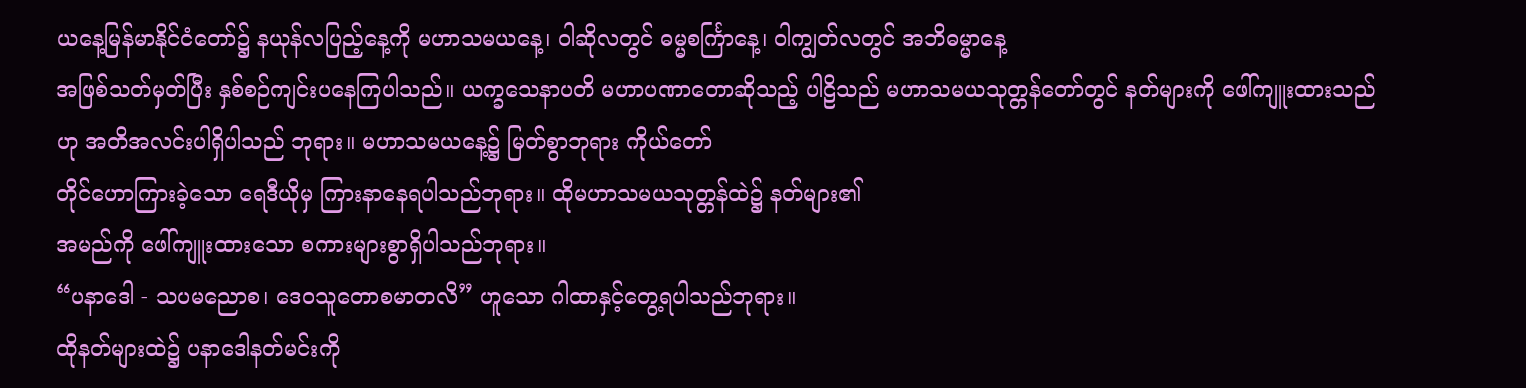ယနေ့မြန်မာနိုင်ငံတော်၌ နယုန်လပြည့်နေ့ကို မဟာသမယနေ့၊ ဝါဆိုလတွင် ဓမ္မစင်္ကြာနေ့၊ ဝါကျွတ်လတွင် အဘိဓမ္မာနေ့
အဖြစ်သတ်မှတ်ပြီး နှစ်စဉ်ကျင်းပနေကြပါသည်။ ယက္ခသေနာပတိ မဟာပဏာတောဆိုသည့် ပါဠိသည် မဟာသမယသုတ္တန်တော်တွင် နတ်များကို ဖေါ်ကျူးထားသည်
ဟု အတိအလင်းပါရှိပါသည် ဘုရား။ မဟာသမယနေ့၌ မြတ်စွာဘုရား ကိုယ်တော်
တိုင်ဟောကြားခဲ့သော ရေဒီယိုမှ ကြားနာနေရပါသည်ဘုရား။ ထိုမဟာသမယသုတ္တန်ထဲ၌ နတ်များ၏
အမည်ကို ဖေါ်ကျူးထားသော စကားများစွာရှိပါသည်ဘုရား။
“ပနာဒေါ - သပမညောစ၊ ဒေ၀သူတောစမာတလိ” ဟူသော ဂါထာနှင့်တွေ့ရပါသည်ဘုရား။
ထိုနတ်များထဲ၌ ပနာဒေါနတ်မင်းကို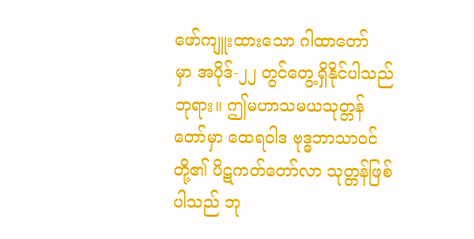ဖော်ကျူးထားသော ဂါထာတော်
မှာ အပိုဒ်-၂၂ တွင်တွေ့ရှိနိုင်ပါသည်ဘုရား။ ဤမဟာသမယသုတ္တန် တော်မှာ ထေရဝါဒ ဗုဒ္ဓဘာသာ၀င်တို့၏ ပိဋကတ်တော်လာ သုတ္တန်ဖြစ်ပါသည် ဘု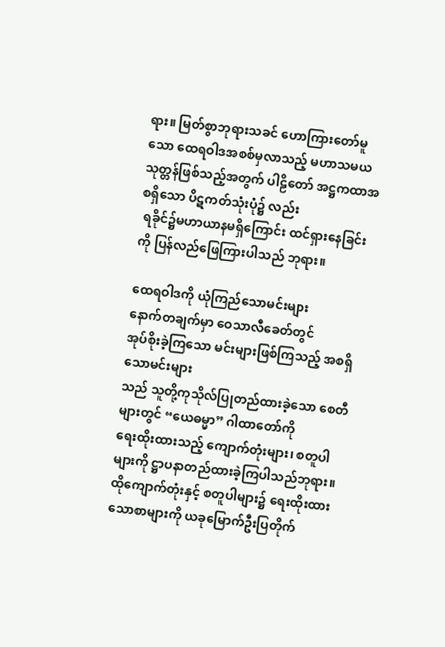ရား။ မြတ်စွာဘုရားသခင် ဟောကြားတော်မူသော ထေရဝါဒအစစ်မှလာသည့် မဟာသမယသုတ္တန်ဖြစ်သည့်အတွက် ပါဠိတော် အဋ္ဌကထာအစရှိသော ပိဋကတ်သုံးပုံ၌ လည်း
 ရခိုင်၌မဟာယာနမရှိကြောင်း ထင်ရှားနေခြင်းကို ပြန်လည်ဖြေကြားပါသည် ဘုရား။

ထေရဝါဒကို ယုံကြည်သောမင်းများ
နောက်တချက်မှာ ဝေသာလီခေတ်တွင်
အုပ်စိုးခဲ့ကြသော မင်းများဖြစ်ကြသည့် အစရှိသောမင်းများ
သည် သူတို့ကုသိုလ်ပြုတည်ထားခဲ့သော စေတီများတွင် “ယေဓမ္မာ” ဂါထာတော်ကို
ရေးထိုးထားသည့် ကျောက်တုံးများ၊ စတူပါများကို ဋ္ဌာပနာတည်ထားခဲ့ကြပါသည်ဘုရား။ ထိုကျောက်တုံးနှင့် စတူပါများ၌ ရေးထိုးထားသောစာများကို ယခုမြောက်ဦးပြတိုက်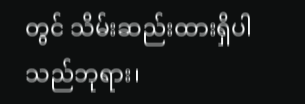တွင် သိမ်းဆည်းထားရှိပါသည်ဘုရား၊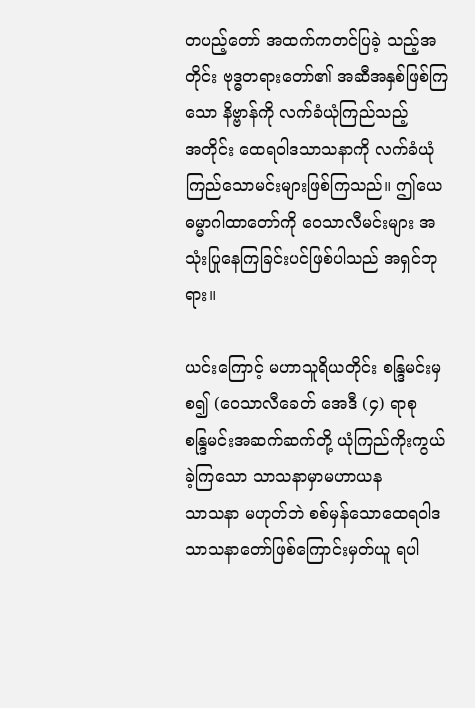တပည့်တော် အထက်ကတင်ပြခဲ့ သည့်အတိုင်း ဗုဒ္ဓတရားတော်၏ အဆီအနှစ်ဖြစ်ကြသော နိဗ္ဗာန်ကို လက်ခံယုံကြည်သည့်
အတိုင်း ထေရဝါဒသာသနာကို လက်ခံယုံကြည်သောမင်းများဖြစ်ကြသည်။ ဤယေဓမ္မာဂါထာတော်ကို ဝေသာလီမင်းများ အသုံးပြုနေကြခြင်းပင်ဖြစ်ပါသည် အရှင်ဘုရား။

ယင်းကြောင့် မဟာသူရိယတိုင်း စန္ဒြမင်းမှစ၍ (ဝေသာလီခေတ် အေဒီ (၄) ရာစု
စန္ဒြမင်းအဆက်ဆက်တို့ ယုံကြည်ကိုးကွယ်ခဲ့ကြသော သာသနာမှာမဟာယန
သာသနာ မဟုတ်ဘဲ စစ်မှန်သောထေရဝါဒ သာသနာတော်ဖြစ်ကြောင်းမှတ်ယူ ရပါ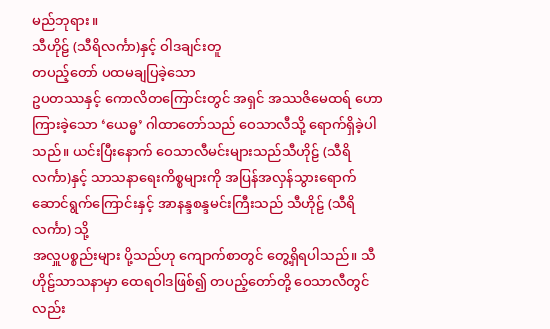မည်ဘုရား။
သီဟိုဠ် (သီရိလင်္ကာ)နှင့် ဝါဒချင်းတူ
တပည့်တော် ပထမချပြခဲ့သော
ဥပတဿနှင့် ကောလိတကြောင်းတွင် အရှင် အဿဇိမေထရ် ဟောကြားခဲ့သော ‘ယေဓ္မ’ ဂါထာတော်သည် ဝေသာလီသို့ ရောက်ရှိခဲ့ပါသည်။ ယင်းပြီးနောက် ဝေသာလီမင်းများသည်သီဟိုဠ် (သီရိလင်္ကာ)နှင့် သာသနာရေးကိစ္စများကို အပြန်အလှန်သွားရောက် ဆောင်ရွက်ကြောင်းနှင့် အာနန္ဒစန္ဒမင်းကြီးသည် သီဟိုဠ် (သီရိလင်္ကာ) သို့
အလှူပစ္စည်းများ ပို့သည်ဟု ကျောက်စာတွင် တွေ့ရှိရပါသည်။ သီဟိုဠ်သာသနာမှာ ထေရဝါဒဖြစ်၍ တပည့်တော်တို့ ဝေသာလီတွင်လည်း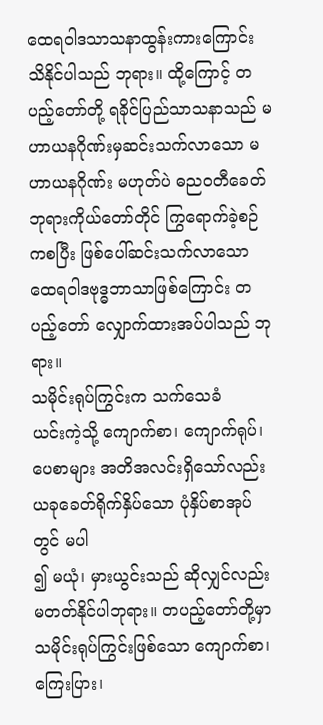ထေရဝါဒသာသနာထွန်းကားကြောင်း သိနိုင်ပါသည် ဘုရား။ ထို့ကြောင့် တပည့်တော်တို့ ရခိုင်ပြည်သာသနာသည် မဟာယနဂိုဏ်းမှဆင်းသက်လာသော မဟာယနဂိုဏ်း မဟုတ်ပဲ ဓည၀တီခေတ် ဘုရားကိုယ်တော်တိုင် ကြွရောက်ခဲ့စဉ်ကစပြီး ဖြစ်ပေါ်ဆင်းသက်လာသော ထေရဝါဒဗုဒ္ဓဘာသာဖြစ်ကြောင်း တပည့်တော် လျှောက်ထားအပ်ပါသည် ဘုရား။
သမိုင်းရုပ်ကြွင်းက သက်သေခံ
ယင်းကဲ့သို့ ကျောက်စာ၊ ကျောက်ရုပ်၊ ပေစာများ အတိအလင်းရှိသော်လည်း ယခုခေတ်ရိုက်နှိပ်သော ပုံနှိပ်စာအုပ်တွင် မပါ
၍ မယုံ၊ မှားယွင်းသည် ဆိုလျှင်လည်း မတတ်နိုင်ပါဘုရား။ တပည့်တော်တို့မှာ သမိုင်းရုပ်ကြွင်းဖြစ်သော ကျောက်စာ၊ ကြေးပြား၊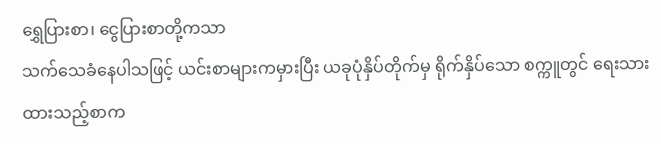ရွှေပြားစာ၊ ငွေပြားစာတို့ကသာ
သက်သေခံနေပါသဖြင့် ယင်းစာများကမှားပြီး ယခုပုံနှိပ်တိုက်မှ ရိုက်နှိပ်သော စက္ကူတွင် ရေးသားထားသည့်စာက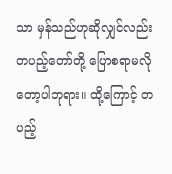သာ မှန်သည်ဟုဆိုလျှင်လည်း တပည့်တော်တို့ ပြောစရာမလိုတော့ပါဘုရား။ ထို့ကြောင့် တပည့်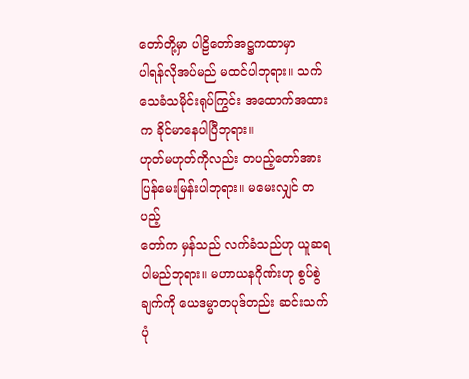တော်တို့မှာ ပါဠိတော်အဋ္ဌကထာမှာ
ပါရန်လိုအပ်မည် မထင်ပါဘုရား။ သက်သေခံသမိုင်းရုပ်ကြွင်း အထောက်အထားက ခိုင်မာနေပါပြီဘုရား။
ဟုတ်မဟုတ်ကိုလည်း တပည့်တော်အား ပြန်မေးမြန်းပါဘုရား။ မမေးလျှင် တပည့်
တော်က မှန်သည် လက်ခံသည်ဟု ယူဆရ
ပါမည်ဘုရား။ မဟာယနဂိုဏ်းဟု စွပ်စွဲချက်ကို ယေဒမ္မာတပုဒ်တည်း ဆင်းသက်ပုံ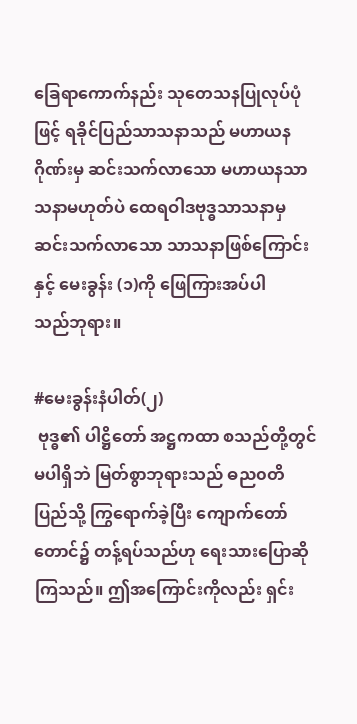ခြေရာကောက်နည်း သုတေသနပြုလုပ်ပုံဖြင့် ရခိုင်ပြည်သာသနာသည် မဟာယနဂိုဏ်းမှ ဆင်းသက်လာသော မဟာယနသာသနာမဟုတ်ပဲ ထေရဝါဒဗုဒ္ဓသာသနာမှ
ဆင်းသက်လာသော သာသနာဖြစ်ကြောင်းနှင့် မေးခွန်း (၁)ကို ဖြေကြားအပ်ပါ
သည်ဘုရား။

#မေးခွန်းနံပါတ်(၂)
 ဗုဒ္ဓ၏ ပါဋ္ဌိတော် အဋ္ဌကထာ စသည်တို့တွင် မပါရှိဘဲ မြတ်စွာဘုရားသည် ဓည၀တိပြည်သို့ ကြွရောက်ခဲ့ပြီး ကျောက်တော်တောင်၌ တန့်ရပ်သည်ဟု ရေးသားပြောဆိုကြသည်။ ဤအကြောင်းကိုလည်း ရှင်း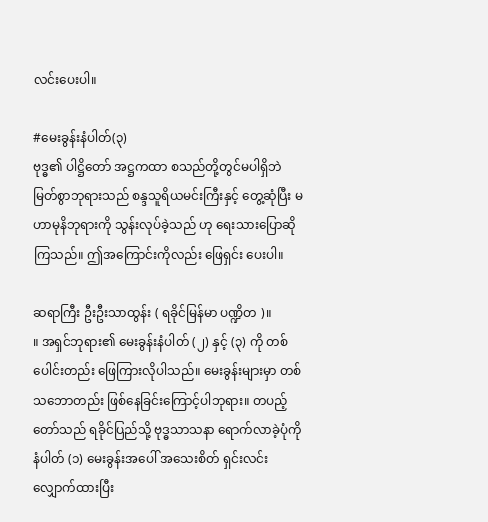လင်းပေးပါ။

#မေးခွန်းနံပါတ်(၃)
ဗုဒ္ဓ၏ ပါဋ္ဌိတော် အဋ္ဌကထာ စသည်တို့တွင်မပါရှိဘဲ မြတ်စွာဘုရားသည် စန္ဒသူရိယမင်းကြီးနှင့် တွေ့ဆုံပြီး မဟာမုနိဘုရားကို သွန်းလုပ်ခဲ့သည် ဟု ရေးသားပြောဆိုကြသည်။ ဤအကြောင်းကိုလည်း ဖြေရှင်း ပေးပါ။

ဆရာကြီး ဦးဦးသာထွန်း ( ရခိုင်မြန်မာ ပဏ္ဍိတ )။                ။ အရှင်ဘုရား၏ မေးခွန်းနံပါတ် (၂) နှင့် (၃) ကို တစ်ပေါင်းတည်း ဖြေကြားလိုပါသည်။ မေးခွန်းများမှာ တစ်သဘောတည်း ဖြစ်နေခြင်းကြောင့်ပါဘုရား။ တပည့်တော်သည် ရခိုင်ပြည်သို့ ဗုဒ္ဓသာသနာ ရောက်လာခဲ့ပုံကို နံပါတ် (၁) မေးခွန်းအပေါ် အသေးစိတ် ရှင်းလင်းလျှောက်ထားပြီး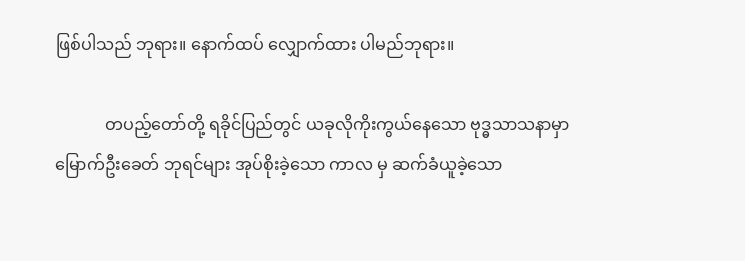ဖြစ်ပါသည် ဘုရား။ နောက်ထပ် လျှောက်ထား ပါမည်ဘုရား။

            တပည့်တော်တို့ ရခိုင်ပြည်တွင် ယခုလိုကိုးကွယ်နေသော ဗုဒ္ဓသာသနာမှာ မြောက်ဦးခေတ် ဘုရင်များ အုပ်စိုးခဲ့သော ကာလ မှ ဆက်ခံယူခဲ့သော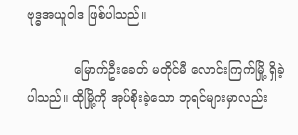ဗုဒ္ဓအယူဝါဒ ဖြစ်ပါသည်။

            မြောက်ဦးခေတ် မတိုင်မီ လောင်းကြက်မြို့ ရှိခဲ့ပါသည်။ ထိုမြို့ကို အုပ်စိုးခဲ့သော ဘုရင်များမှာလည်း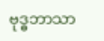ဗုဒ္ဓဘာသာ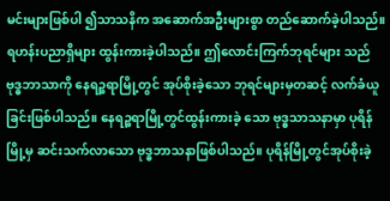မင်းများဖြစ်ပါ ၍သာသနိက အဆောက်အဦးများစွာ တည်ဆောက်ခဲ့ပါသည်။ ရဟန်းပညာရှိများ ထွန်းကားခဲ့ပါသည်။ ဤလောင်းကြက်ဘုရင်များ သည် ဗုဒ္ဓဘာသာကို နေရဉ္စရာမြို့တွင် အုပ်စိုးခဲ့သော ဘုရင်များမှတဆင့် လက်ခံယူခြင်းဖြစ်ပါသည်။ နေရဉ္စရာမြို့တွင်ထွန်းကားခဲ့ သော ဗုဒ္ဓသာသနာမှာ ပုရိန်မြို့မှ ဆင်းသက်လာသော ဗုဒ္ဓဘာသနာဖြစ်ပါသည်။ ပုရိန်မြို့တွင်အုပ်စိုးခဲ့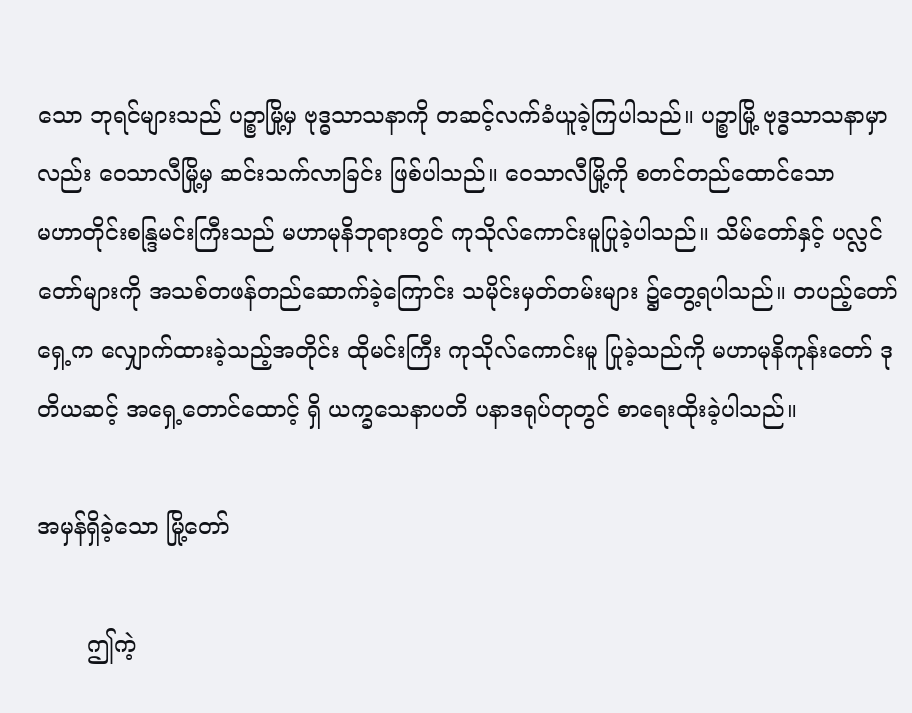သော ဘုရင်များသည် ပဉ္စာမြို့မှ ဗုဒ္ဓသာသနာကို တဆင့်လက်ခံယူခဲ့ကြပါသည်။ ပဉ္စာမြို့ ဗုဒ္ဓသာသနာမှာလည်း ဝေသာလီမြို့မှ ဆင်းသက်လာခြင်း ဖြစ်ပါသည်။ ဝေသာလီမြို့ကို စတင်တည်ထောင်သော
မဟာတိုင်းစန္ဒြမင်းကြီးသည် မဟာမုနိဘုရားတွင် ကုသိုလ်ကောင်းမူပြုခဲ့ပါသည်။ သိမ်တော်နှင့် ပလ္လင်တော်များကို အသစ်တဖန်တည်ဆောက်ခဲ့ကြောင်း သမိုင်းမှတ်တမ်းများ ၌တွေ့ရပါသည်။ တပည့်တော် ရှေ့က လျှောက်ထားခဲ့သည့်အတိုင်း ထိုမင်းကြီး ကုသိုလ်ကောင်းမူ ပြုခဲ့သည်ကို မဟာမုနိကုန်းတော် ဒုတိယဆင့် အရှေ့တောင်ထောင့် ရှိ ယက္ခသေနာပတိ ပနာဒရုပ်တုတွင် စာရေးထိုးခဲ့ပါသည်။

အမှန်ရှိခဲ့သော မြို့တော်

       ဤကဲ့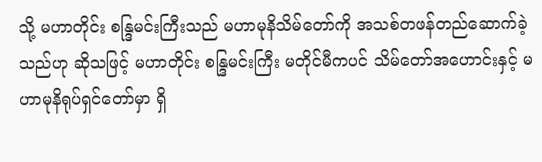သို့ မဟာတိုင်း စန္ဒြမင်းကြီးသည် မဟာမုနိသိမ်တော်ကို အသစ်တဖန်တည်ဆောက်ခဲ့သည်ဟု ဆိုသဖြင့် မဟာတိုင်း စန္ဒြမင်းကြီး မတိုင်မီကပင် သိမ်တော်အဟောင်းနှင့် မဟာမုနိရုပ်ရှင်တော်မှာ ရှိ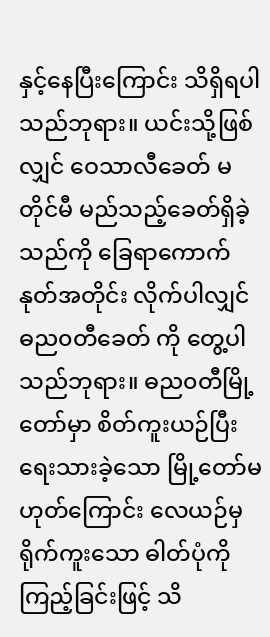နှင့်နေပြီးကြောင်း သိရှိရပါသည်ဘုရား။ ယင်းသို့ဖြစ်လျှင် ဝေသာလီခေတ် မတိုင်မီ မည်သည့်ခေတ်ရှိခဲ့သည်ကို ခြေရာကောက်နုတ်အတိုင်း လိုက်ပါလျှင် ဓည၀တီခေတ် ကို တွေ့ပါသည်ဘုရား။ ဓည၀တီမြို့တော်မှာ စိတ်ကူးယဉ်ပြီး ရေးသားခဲ့သော မြို့တော်မဟုတ်ကြောင်း လေယဉ်မှ ရိုက်ကူးသော ဓါတ်ပုံကို ကြည့်ခြင်းဖြင့် သိ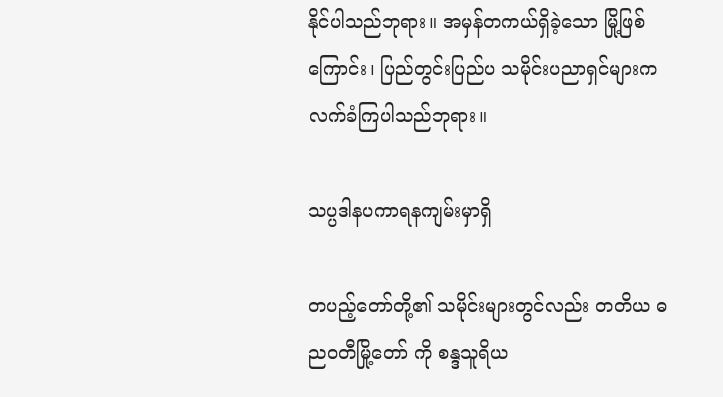နိုင်ပါသည်ဘုရား။ အမှန်တကယ်ရှိခဲ့သော မြို့ဖြစ်ကြောင်း၊ ပြည်တွင်းပြည်ပ သမိုင်းပညာရှင်များက လက်ခံကြပါသည်ဘုရား။

သပ္ပဒါနပကာရနကျမ်းမှာရှိ

တပည့်တော်တို့၏ သမိုင်းများတွင်လည်း တတိယ ဓည၀တီမြို့တော် ကို စန္ဒသူရိယ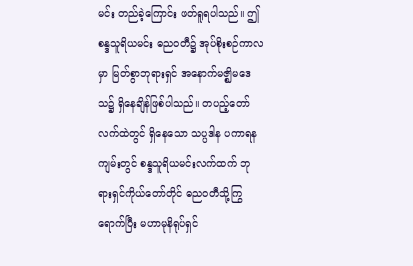မင်း တည်ခဲ့ကြောင်း ဖတ်ရူရပါသည်။ ဤ စန္ဒသူရိယမင်း ဓည၀တီ၌ အုပ်စိုးစဉ်ကာလမှာ မြတ်စွာဘုရားရှင် အနောက်မဇ္ဈိမဒေသ၌ ရှိနေချိန်ဖြစ်ပါသည်။ တပည့်တော် လက်ထဲတွင် ရှိနေသော သပ္ပဒါန ပကာရနကျမ်းတွင် စန္ဒသူရိယမင်းလက်ထက် ဘုရားရှင်ကိုယ်တော်တိုင် ဓည၀တီသို့ကြွရောက်ပြီး မဟာမုနိရုပ်ရှင်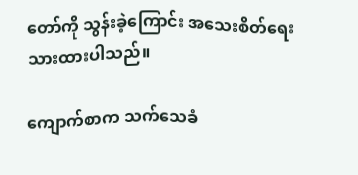တော်ကို သွန်းခဲ့ကြောင်း အသေးစိတ်ရေးသားထားပါသည်။

ကျောက်စာက သက်သေခံ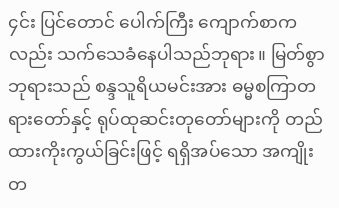၄င်း ပြင်တောင် ပေါက်ကြီး ကျောက်စာကလည်း သက်သေခံနေပါသည်ဘုရား။ မြတ်စွာဘုရားသည် စန္ဒသူရိယမင်းအား ဓမ္မစကြာတရားတော်နှင့် ရုပ်ထုဆင်းတုတော်များကို တည်ထားကိုးကွယ်ခြင်းဖြင့် ရရှိအပ်သော အကျိုးတ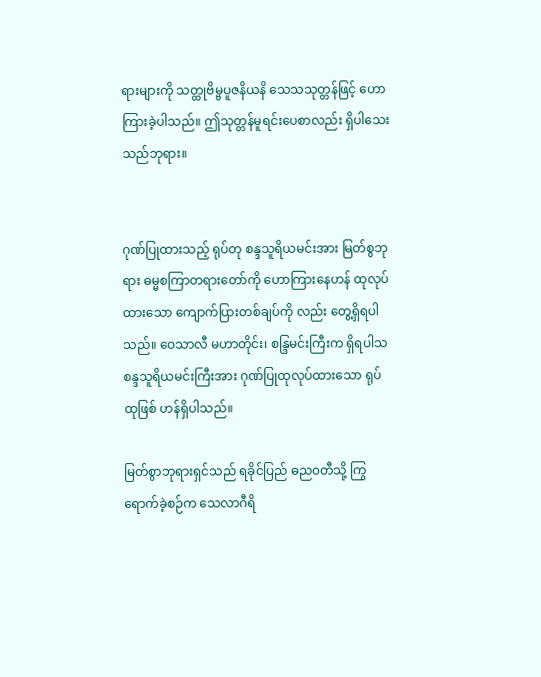ရားများကို သတ္ထုဗိမ္ဗပူဇနိယနိ သေသသုတ္တန်ဖြင့် ဟောကြားခဲ့ပါသည်။ ဤသုတ္တန်မူရင်းပေစာလည်း ရှိပါသေးသည်ဘုရား။


ဂုဏ်ပြုထားသည့် ရုပ်တု စန္ဒသူရိယမင်းအား မြတ်စွဘုရား ဓမ္မစကြာတရားတော်ကို ဟောကြားနေဟန် ထုလုပ်ထားသော ကျောက်ပြားတစ်ချပ်ကို လည်း တွေ့ရှိရပါသည်။ ဝေသာလီ မဟာတိုင်း၊ စန္ဒြမင်းကြီးက ရှိရပါသ စန္ဒသူရိယမင်းကြီးအား ဂုဏ်ပြုထုလုပ်ထားသော ရုပ်ထုဖြစ် ဟန်ရှိပါသည်။

မြတ်စွာဘုရားရှင်သည် ရခိုင်ပြည် ဓည၀တီသို့ ကြွရောက်ခဲ့စဉ်က သေလာဂီရိ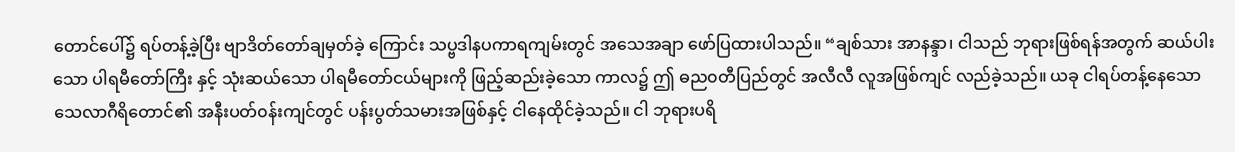တောင်ပေါ်၌ ရပ်တန့်ခဲ့ပြီး ဗျာဒိတ်တော်ချမှတ်ခဲ့ ကြောင်း သပ္ဗဒါနပကာရကျမ်းတွင် အသေအချာ ဖော်ပြထားပါသည်။ “ချစ်သား အာနန္ဒာ၊ ငါသည် ဘုရားဖြစ်ရန်အတွက် ဆယ်ပါးသော ပါရမီတော်ကြီး နှင့် သုံးဆယ်သော ပါရမီတော်ငယ်များကို ဖြည့်ဆည်းခဲ့သော ကာလ၌ ဤ ဓည၀တီပြည်တွင် အလီလီ လူအဖြစ်ကျင် လည်ခဲ့သည်။ ယခု ငါရပ်တန့်နေသော သေလာဂီရိတောင်၏ အနီးပတ်၀န်းကျင်တွင် ပန်းပွတ်သမားအဖြစ်နှင့် ငါနေထိုင်ခဲ့သည်။ ငါ ဘုရားပရိ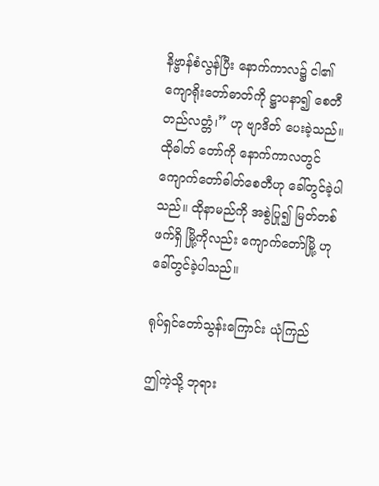နိဗ္ဗာန်စံလွန်ပြီး နောက်ကာလ၌ ငါ၏ ကျောရိုးတော်ဓာတ်ကို ဋ္ဌာပနာ၍ စေတီတည်လတ္တံ၊” ဟု ဗျာဒိတ် ပေးခဲ့သည်။ ထိုဓါတ် တော်ကို နောက်ကာလတွင် ကျောက်တော်ဓါတ်စေတီဟု ခေါ်တွင်ခဲ့ပါသည်။ ထိုနာမည်ကို အစွဲပြု၍ မြတ်တစ်ဖက်ရှိ မြို့ကိုလည်း ကျောက်တော်မြို့ ဟု ခေါ်တွင်ခဲ့ပါသည်။

ရုပ်ရှင်တော်သွန်းကြောင်း ယုံကြည်

ဤကဲ့သို့ ဘုရား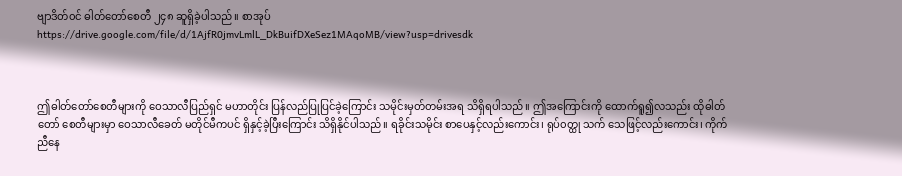ဗျာဒိတ်၀င် ဓါတ်တော်စေတီ ၂၄၈ ဆူရှိခဲ့ပါသည်။ စာအုပ်
https://drive.google.com/file/d/1AjfR0jmvLmlL_DkBuifDXeSez1MAqoMB/view?usp=drivesdk



ဤဓါတ်တော်စေတီများကို ဝေသာလီပြည်ရှင် မဟာတိုင်း ပြန်လည်ပြုပြင်ခဲ့ကြောင်း သမိုင်းမှတ်တမ်းအရ သိရှိရပါသည်။ ဤအကြောင်းကို ထောက်ရူ၍လသည်း ထိုဓါတ်တော် စေတီများမှာ ဝေသာလီခေတ် မတိုင်မီကပင် ရှိနှင့်ခဲ့ပြီးကြောင်း သိရှိနိုင်ပါသည်။ ရခိုင်းသမိုင်း စာပေနှင့်လည်းကောင်း၊ ရုပ်၀တ္ထု သက် သေဖြင့်လည်းကောင်း၊ ကိုက်ညီနေ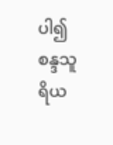ပါ၍ စန္ဒသူရိယ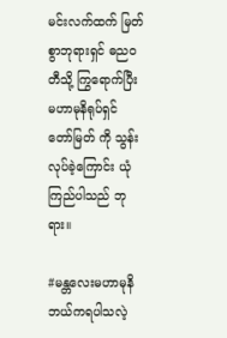မင်းလက်ထက် မြတ်စွာဘုရားရှင် ဓည၀တီသို့ ကြွရောက်ပြီး မဟာမုနိရုပ်ရှင် တော်မြတ် ကို သွန်းလုပ်ခဲ့ကြောင်း ယုံကြည်ပါသည် ဘုရား။

#မန္တလေးမဟာမုနိ ဘယ်ကရပါသလဲ့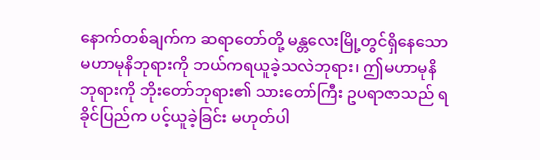နောက်တစ်ချက်က ဆရာတော်တို့ မန္တလေးမြို့တွင်ရှိနေသော မဟာမုနိဘုရားကို ဘယ်ကရယူခဲ့သလဲဘုရား၊ ဤမဟာမုနိ ဘုရားကို ဘိုးတော်ဘုရား၏ သားတော်ကြီး ဥပရာဇာသည် ရခိုင်ပြည်က ပင့်ယူခဲ့ခြင်း မဟုတ်ပါ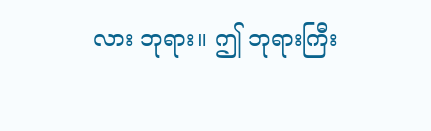လား ဘုရား။ ဤ ဘုရားကြီး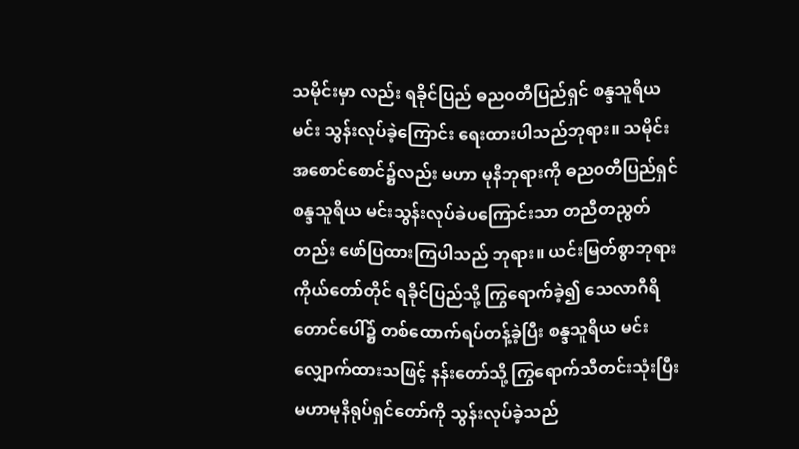သမိုင်းမှာ လည်း ရခိုင်ပြည် ဓည၀တီပြည်ရှင် စန္ဒသူရိယ မင်း သွန်းလုပ်ခဲ့ကြောင်း ရေးထားပါသည်ဘုရား။ သမိုင်းအစောင်စောင်၌လည်း မဟာ မုနိဘုရားကို ဓည၀တီပြည်ရှင် စန္ဒသူရိယ မင်းသွန်းလုပ်ခဲပကြောင်းသာ တညီတညွတ်တည်း ဖော်ပြထားကြပါသည် ဘုရား။ ယင်းမြတ်စွာဘုရား ကိုယ်တော်တိုင် ရခိုင်ပြည်သို့ ကြွရောက်ခဲ့၍ သေလာဂီရိတောင်ပေါ်၌ တစ်ထောက်ရပ်တန့်ခဲ့ပြီး စန္ဒသူရိယ မင်းလျှောက်ထားသဖြင့် နန်းတော်သို့ ကြွရောက်သီတင်းသုံးပြီး မဟာမုနိရုပ်ရှင်တော်ကို သွန်းလုပ်ခဲ့သည်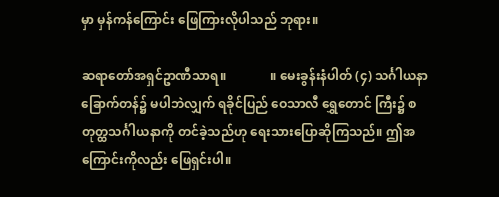မှာ မှန်ကန်ကြောင်း ဖြေကြားလိုပါသည် ဘုရား။

ဆရာတော်အရှင်ဥာဏီသာရ။              ။ မေးခွန်းနံပါတ် (၄) သင်္ဂါယနာခြောက်တန်၌ မပါဘဲလျှက် ရခိုင်ပြည် ဝေသာလီ ရွှေတောင် ကြီး၌ စတုတ္ထသင်္ဂါယနာကို တင်ခဲ့သည်ဟု ရေးသားပြောဆိုကြသည်။ ဤအကြောင်းကိုလည်း ဖြေရှင်းပါ။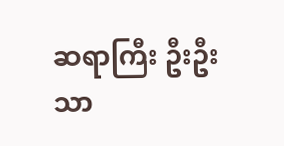ဆရာကြီး ဦးဦးသာ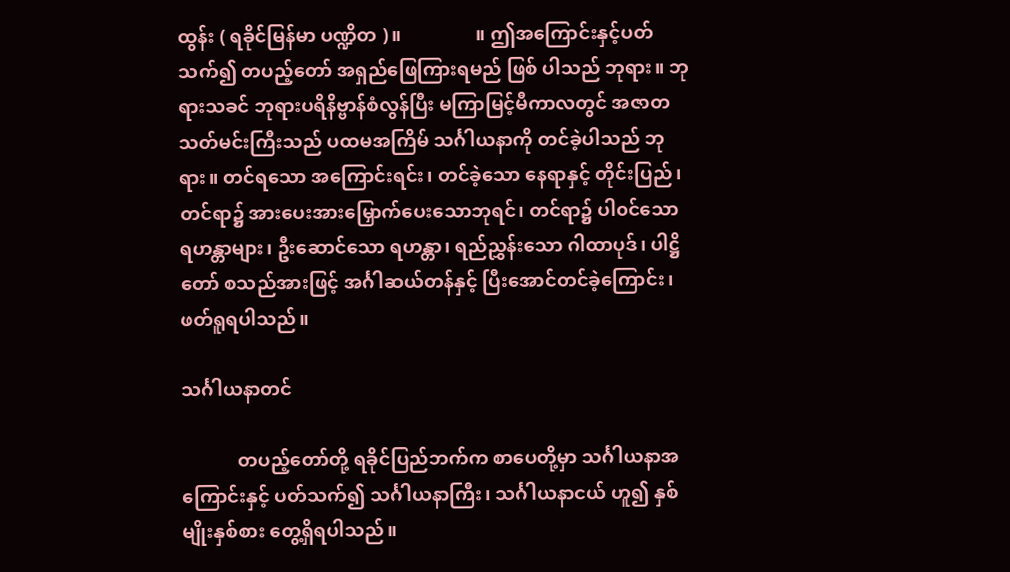ထွန်း ( ရခိုင်မြန်မာ ပဏ္ဍိတ )။                ။ ဤအကြောင်းနှင့်ပတ်သက်၍ တပည့်တော် အရှည်ဖြေကြားရမည် ဖြစ် ပါသည် ဘုရား။ ဘုရားသခင် ဘုရားပရိနိဗ္ဗာန်စံလွန်ပြီး မကြာမြင့်မီကာလတွင် အဇာတသတ်မင်းကြီးသည် ပထမအကြိမ် သင်္ဂါယနာကို တင်ခဲ့ပါသည် ဘုရား။ တင်ရသော အကြောင်းရင်း၊ တင်ခဲ့သော နေရာနှင့် တိုင်းပြည်၊ တင်ရာ၌ အားပေးအားမြှောက်ပေးသောဘုရင်၊ တင်ရာ၌ ပါ၀င်သော ရဟန္တာများ၊ ဦးဆောင်သော ရဟန္တာ၊ ရည်ညွှန်းသော ဂါထာပုဒ်၊ ပါဋ္ဌိတော် စသည်အားဖြင့် အင်္ဂါဆယ်တန်နှင့် ပြီးအောင်တင်ခဲ့ကြောင်း၊ ဖတ်ရူရပါသည်။

သင်္ဂါယနာတင်

            တပည့်တော်တို့ ရခိုင်ပြည်ဘက်က စာပေတို့မှာ သင်္ဂါယနာအကြောင်းနှင့် ပတ်သက်၍ သင်္ဂါယနာကြီး၊ သင်္ဂါယနာငယ် ဟူ၍ နှစ်မျိုးနှစ်စား တွေ့ရှိရပါသည်။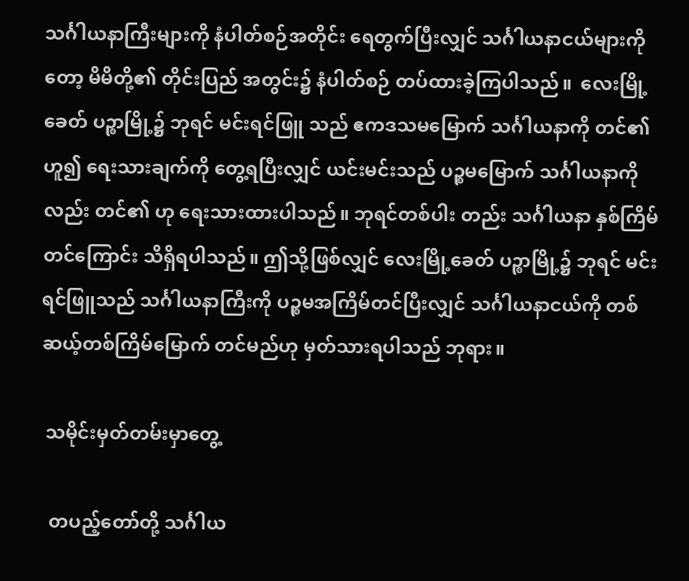သင်္ဂါယနာကြီးများကို နံပါတ်စဉ်အတိုင်း ရေတွက်ပြီးလျှင် သင်္ဂါယနာငယ်များကိုတော့ မိမိတို့၏ တိုင်းပြည် အတွင်း၌ နံပါတ်စဉ် တပ်ထားခဲ့ကြပါသည်။  လေးမြို့ခေတ် ပဉ္စာမြို့၌ ဘုရင် မင်းရင်ဖြူ သည် ဧကဒသမမြောက် သင်္ဂါယနာကို တင်၏ ဟူ၍ ရေးသားချက်ကို တွေ့ရပြီးလျှင် ယင်းမင်းသည် ပဉ္စမမြောက် သင်္ဂါယနာကို လည်း တင်၏ ဟု ရေးသားထားပါသည်။ ဘုရင်တစ်ပါး တည်း သင်္ဂါယနာ နှစ်ကြိမ်တင်ကြောင်း သိရှိရပါသည်။ ဤသို့ဖြစ်လျှင် လေးမြို့ခေတ် ပဉ္စာမြို့၌ ဘုရင် မင်းရင်ဖြူသည် သင်္ဂါယနာကြီးကို ပဉ္စမအကြိမ်တင်ပြီးလျှင် သင်္ဂါယနာငယ်ကို တစ်ဆယ့်တစ်ကြိမ်မြောက် တင်မည်ဟု မှတ်သားရပါသည် ဘုရား။

 သမိုင်းမှတ်တမ်းမှာတွေ့

  တပည့်တော်တို့ သင်္ဂါယ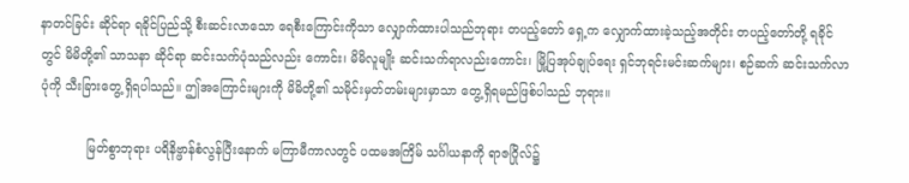နာတင်ခြင်း ဆိုင်ရာ ရခိုင်ပြည်သို့ စီးဆင်းလာသော ရေစီးကြောင်းကိုသာ လျှောက်ထားပါသည်ဘုရား တပည့်တော် ရှေ့က လျှောက်ထားခဲ့သည့်အတိုင်း တပည့်တော်တို့ ရခိုင်တွင် မိမိတို့၏ သာသနာ ဆိုင်ရာ ဆင်းသက်ပုံသည်လည်း ကောင်း၊ မိမိလူမျိုး ဆင်းသက်ရာလည်းကောင်း၊ မြို့ပြအုပ်ချုပ်ရေး ရှင်ဘုရင်းမင်းဆက်များ၊ စဉ်ဆက် ဆင်းသက်လာပုံကို သီးခြားတွေ့ ရှိရပါသည်။ ဤအကြောင်းများကို မိမိတို့၏ သမိုင်းမှတ်တမ်းများမှာသာ တွေ့ရှိရမည်ဖြစ်ပါသည် ဘုရား။

            မြတ်စွာဘုရား ပရိနိဗ္ဖာန်စံလွန်ပြီးနောက် မကြာမီကာလတွင် ပထမအကြိမ် သင်္ဂါယနာကို ရာဇဂြိုလ်၌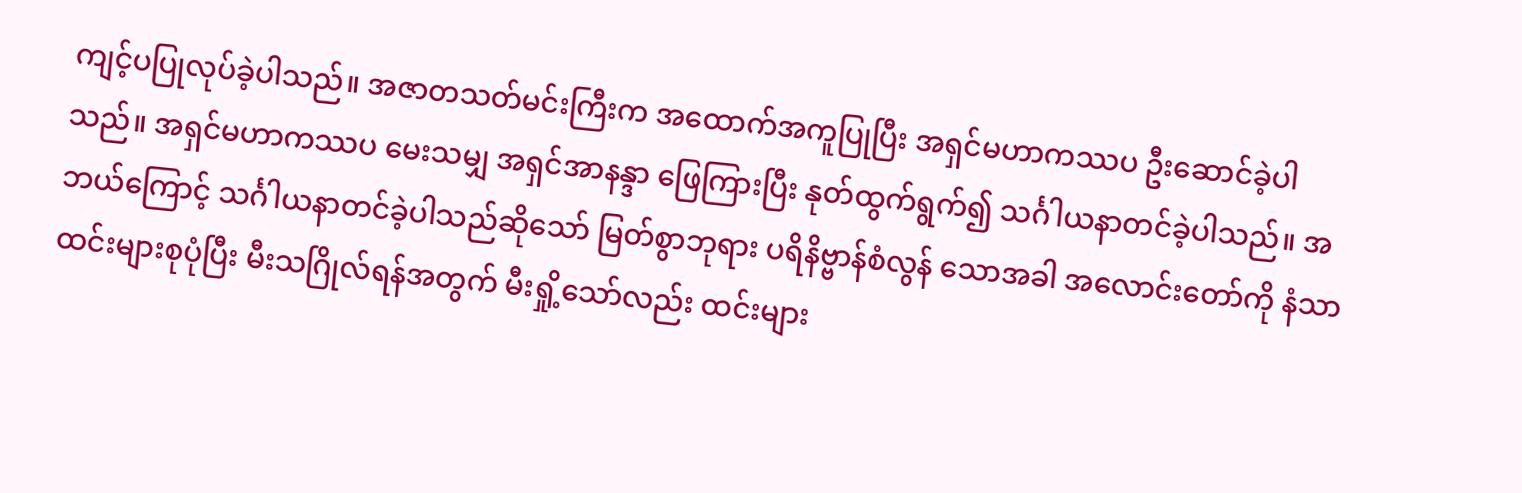ကျင့်ပပြုလုပ်ခဲ့ပါသည်။ အဇာတသတ်မင်းကြီးက အထောက်အကူပြုပြီး အရှင်မဟာကဿပ ဦးဆောင်ခဲ့ပါသည်။ အရှင်မဟာကဿပ မေးသမျှ အရှင်အာနန္ဒာ ဖြေကြားပြီး နုတ်ထွက်ရွက်၍ သင်္ဂါယနာတင်ခဲ့ပါသည်။ အဘယ်ကြောင့် သင်္ဂါယနာတင်ခဲ့ပါသည်ဆိုသော် မြတ်စွာဘုရား ပရိနိဗ္ဗာန်စံလွန် သောအခါ အလောင်းတော်ကို နံသာထင်းများစုပုံပြီး မီးသဂြိုလ်ရန်အတွက် မီးရှို့သော်လည်း ထင်းများ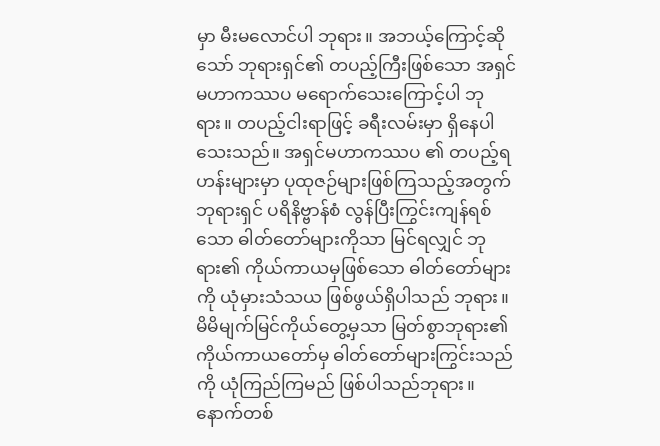မှာ မီးမလောင်ပါ ဘုရား။ အဘယ့်ကြောင့်ဆိုသော် ဘုရားရှင်၏ တပည့်ကြီးဖြစ်သော အရှင်မဟာကဿပ မရောက်သေးကြောင့်ပါ ဘုရား။ တပည့်ငါးရာဖြင့် ခရီးလမ်းမှာ ရှိနေပါသေးသည်။ အရှင်မဟာကဿပ ၏ တပည့်ရဟန်းများမှာ ပုထုဇဉ်များဖြစ်ကြသည့်အတွက် ဘုရားရှင် ပရိနိဗ္ဗာန်စံ လွန်ပြီးကြွင်းကျန်ရစ်သော ဓါတ်တော်များကိုသာ မြင်ရလျှင် ဘုရား၏ ကိုယ်ကာယမှဖြစ်သော ဓါတ်တော်များကို ယုံမှားသံသယ ဖြစ်ဖွယ်ရှိပါသည် ဘုရား။ မိမိမျက်မြင်ကိုယ်တွေ့မှသာ မြတ်စွာဘုရား၏ ကိုယ်ကာယတော်မှ ဓါတ်တော်များကြွင်းသည်ကို ယုံကြည်ကြမည် ဖြစ်ပါသည်ဘုရား။ နောက်တစ်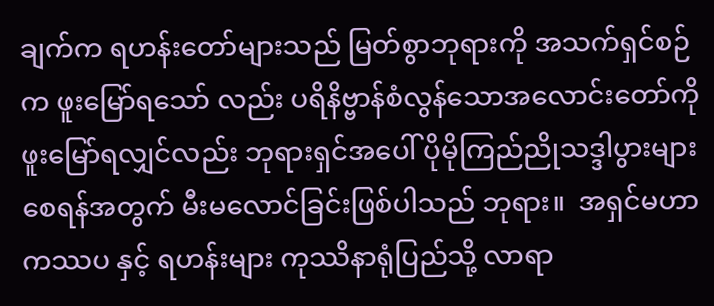ချက်က ရဟန်းတော်များသည် မြတ်စွာဘုရားကို အသက်ရှင်စဉ်က ဖူးမြော်ရသော် လည်း ပရိနိဗ္ဗာန်စံလွန်သောအလောင်းတော်ကို ဖူးမြော်ရလျှင်လည်း ဘုရားရှင်အပေါ် ပိုမိုကြည်ညိုသဒ္ဒါပွားများ စေရန်အတွက် မီးမလောင်ခြင်းဖြစ်ပါသည် ဘုရား။  အရှင်မဟာကဿပ နှင့် ရဟန်းများ ကုဿိနာရုံပြည်သို့ လာရာ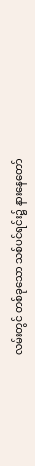လမ်းတွင် တစ်ခုသော သစ်ပင်ရင်း၌ နားနေတော်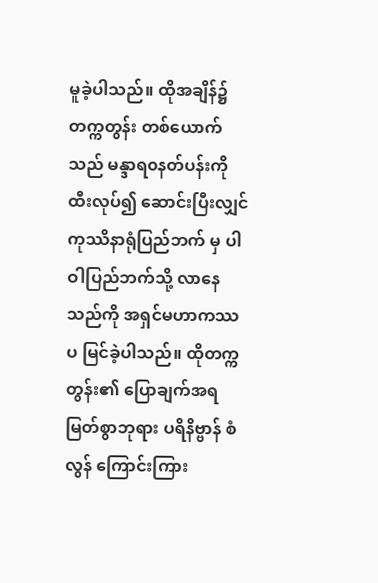မူခဲ့ပါသည်။ ထိုအချိန်၌ တက္ကတွန်း တစ်ယောက်သည် မန္ဒာရ၀နတ်ပန်းကို ထီးလုပ်၍ ဆောင်းပြီးလျှင် ကုဿိနာရုံပြည်ဘက် မှ ပါဝါပြည်ဘက်သို့ လာနေသည်ကို အရှင်မဟာကဿပ မြင်ခဲ့ပါသည်။ ထိုတက္ကတွန်း၏ ပြောချက်အရ မြတ်စွာဘုရား ပရိနိဗ္ဗာန် စံလွန် ကြောင်းကြား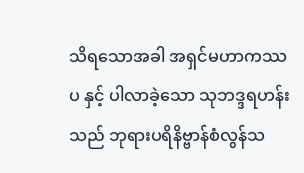သိရသောအခါ အရှင်မဟာကဿပ နှင့် ပါလာခဲ့သော သုဘဒ္ဒရဟန်းသည် ဘုရားပရိနိဗ္ဗာန်စံလွန်သ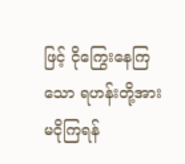ဖြင့် ငိုကြွေးနေကြ သော ရဟန်းတို့အား မငိုကြရန်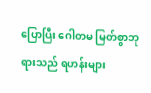ပြောပြီး ဂေါတမ မြတ်စွာဘုရားသည် ရဟန်းများ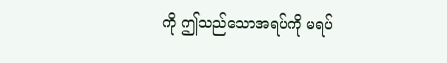ကို ဤသည်သောအရပ်ကို မရပ်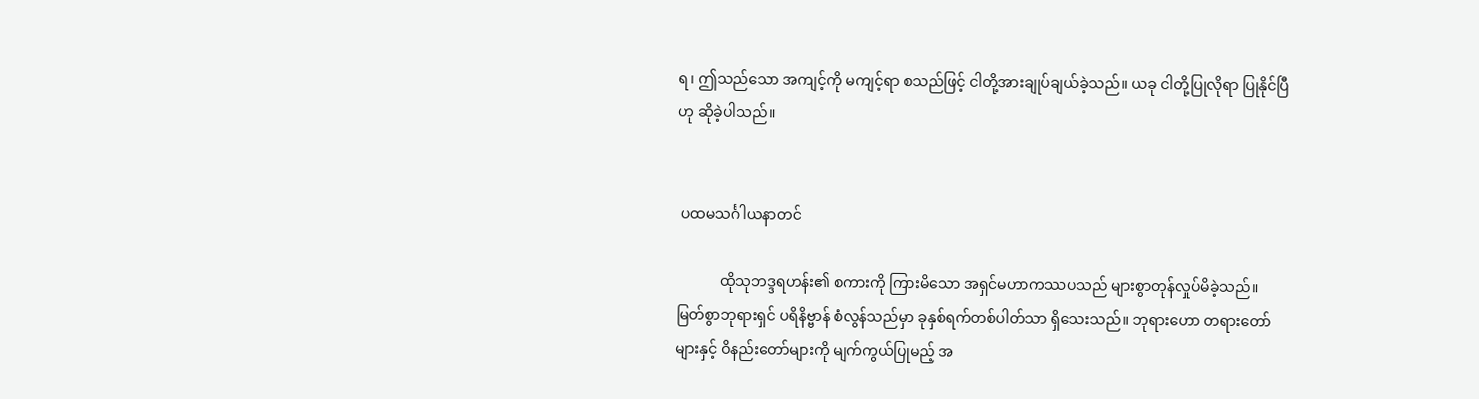ရ၊ ဤသည်သော အကျင့်ကို မကျင့်ရာ စသည်ဖြင့် ငါတို့အားချုပ်ချယ်ခဲ့သည်။ ယခု ငါတို့ပြုလိုရာ ပြုနိုင်ပြီဟု ဆိုခဲ့ပါသည်။


 ပထမသင်္ဂါယနာတင်

            ထိုသုဘဒ္ဒရဟန်း၏ စကားကို ကြားမိသော အရှင်မဟာကဿပသည် များစွာတုန်လှုပ်မိခဲ့သည်။ မြတ်စွာဘုရားရှင် ပရိနိဗ္ဗာန် စံလွန်သည်မှာ ခုနှစ်ရက်တစ်ပါတ်သာ ရှိသေးသည်။ ဘုရားဟော တရားတော်များနှင့် ဝိနည်းတော်များကို မျက်ကွယ်ပြုမည့် အ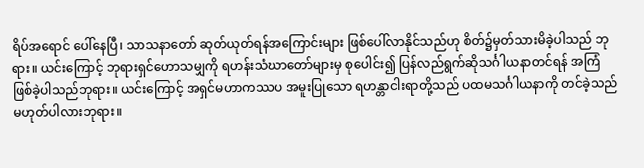ရိပ်အရောင် ပေါ်နေပြီ၊ သာသနာတော် ဆုတ်ယုတ်ရန်အကြောင်းများ ဖြစ်ပေါ်လာနိုင်သည်ဟု စိတ်၌မှတ်သားမိခဲ့ပါသည် ဘုရား။ ယင်းကြောင့် ဘုရားရှင်ဟောသမျှကို ရဟန်းသံဃာတော်များမှ စုပေါင်း၍ ပြန်လည်ရွက်ဆိုသင်္ဂါယနာတင်ရန် အကြံဖြစ်ခဲ့ပါသည်ဘုရား။ ယင်းကြောင့် အရှင်မဟာကဿပ အမူးပြုသော ရဟန္တာငါးရာတို့သည် ပထမသင်္ဂါယနာကို တင်ခဲ့သည် မဟုတ်ပါလားဘုရား။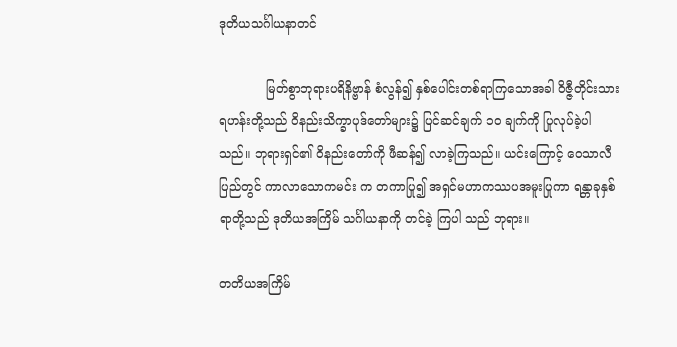ဒုတိယသင်္ဂါယနာတင်

            မြတ်စွာဘုရားပရိနိဗ္ဗာန် စံလွန်၍ နှစ်ပေါင်းတစ်ရာကြသောအခါ ဝိဇ္ဇီတိုင်းသား ရဟန်းတို့သည် ဝိနည်းသိက္ခာပုဒ်တော်များ၌ ပြင်ဆင်ချက် ၁၀ ချက်ကို ပြုလုပ်ခဲ့ပါသည်။ ဘုရားရှင်၏ ဝိနည်းတော်ကို ဖီဆန်၍ လာခဲ့ကြသည်။ ယင်းကြောင့် ဝေသာလီပြည်တွင် ကာလာသောကမင်း က တကာပြု၍ အရှင်မဟာကဿပအမူးပြုကာ ရန္တာခုနှစ်ရာတို့သည် ဒုတိယအကြိမ် သင်္ဂါယနာကို တင်ခဲ့ ကြပါ သည် ဘုရား။

တတိယအကြိမ်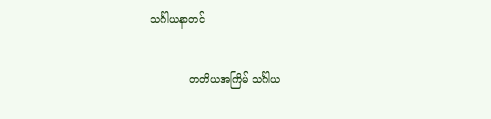သင်္ဂါယနာတင်

            တတိယအကြိမ် သင်္ဂါယ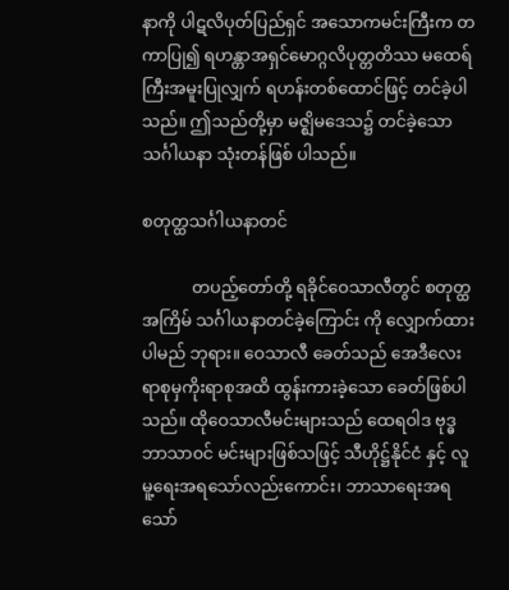နာကို ပါဋလိပုတ်ပြည်ရှင် အသောကမင်းကြီးက တကာပြု၍ ရဟန္တာအရှင်မောဂ္ဂလိပုတ္တတိဿ မထေရ်ကြီးအမူးပြုလျှက် ရဟန်းတစ်ထောင်ဖြင့် တင်ခဲ့ပါသည်။ ဤသည်တို့မှာ မဇ္ဈိမဒေသ၌ တင်ခဲ့သော သင်္ဂါယနာ သုံးတန်ဖြစ် ပါသည်။

စတုတ္ထသင်္ဂါယနာတင်

            တပည့်တော်တို့ ရခိုင်ဝေသာလီတွင် စတုတ္ထအကြိမ် သင်္ဂါယနာတင်ခဲ့ကြောင်း ကို လျှောက်ထားပါမည် ဘုရား။ ဝေသာလီ ခေတ်သည် အေဒီလေးရာစုမှကိုးရာစုအထိ ထွန်းကားခဲ့သော ခေတ်ဖြစ်ပါသည်။ ထိုဝေသာလီမင်းများသည် ထေရဝါဒ ဗုဒ္ဓဘာသာ၀င် မင်းများဖြစ်သဖြင့် သီဟိုဋ္ဌ်နိုင်ငံ နှင့် လူမူ့ရေးအရသော်လည်းကောင်း၊ ဘာသာရေးအရသော်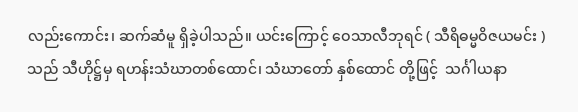လည်းကောင်း၊ ဆက်ဆံမူ ရှိခဲ့ပါသည်။ ယင်းကြောင့် ဝေသာလီဘုရင် ( သီရိဓမ္မဝိဇယမင်း ) သည် သီဟိုဋ္ဌ်မှ ရဟန်းသံဃာတစ်ထောင်၊ သံဃာတော် နှစ်ထောင် တို့ဖြင့်  သင်္ဂါယနာ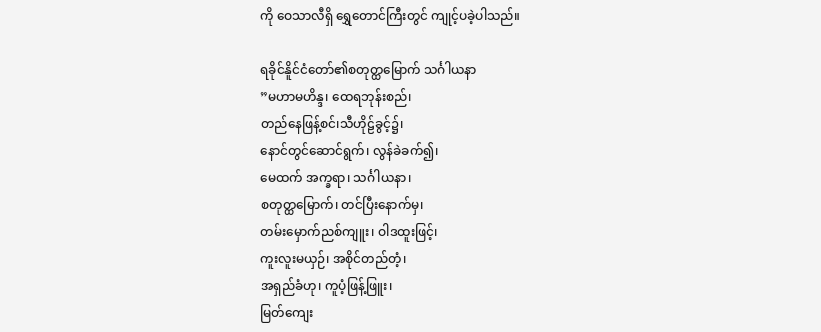ကို ဝေသာလီရှိ ရွှေတောင်ကြီးတွင် ကျုင့်ပခဲ့ပါသည်။

ရခိုင်နိူင်ငံတော်၏စတုတ္ထမြောက် သင်္ဂါယနာ
”မဟာမဟိန္ဒ၊ ထေရဘုန်းစည်၊
တည်နေဖြန့်စင်၊သီဟိုဠ်ခွင့်၌၊
နောင်တွင်ဆောင်ရွက်၊ လွန်ခဲခက်၍၊
မေထက် အက္ခရာ၊ သင်္ဂါယနာ၊
စတုတ္ထမြောက်၊ တင်ပြီးနောက်မှ၊
တမ်းမှောက်ညစ်ကျူး၊ ဝါဒထူးဖြင့်၊
ကူးလူးမယှဉ်၊ အစိုင်တည်တံ့၊
အရှည်ခံဟု၊ ကူပံ့ဖြန့်ဖြူး၊
မြတ်ကျေး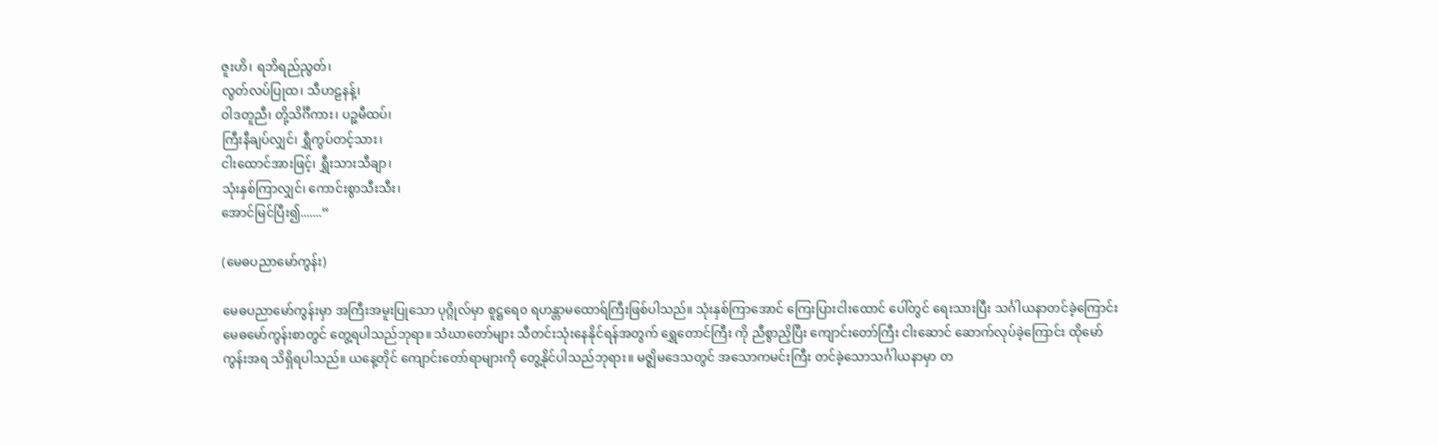ဇူးဟိ၊ ရဘိရည်ညွတ်၊
လွတ်လပ်ပြုထ၊ သီဟဠနန့်၊
ဝါဒတူညီ၊ တို့သိင်္ဂီကား၊ ပဉ္စမီထပ်၊
ကြီးနီချပ်လျှင်၊ ရွှီကွပ်တင့်သား၊
ငါးထောင်အားဖြင့်၊ ရွှီးသားသီချာ၊
သုံးနှစ်ကြာလျှင်၊ ကောင်းစွာသီးသီး၊
အောင်မြင်ပြီး၍.......”

(မေဓပညာမော်ကွန်း)

မေဓပညာမော်ကွန်းမှာ အကြီးအမူးပြုသော ပုဂ္ဂိုလ်မှာ စူဋ္ဌရေ၀ ရဟန္တာမထောရ်ကြီးဖြစ်ပါသည်။ သုံးနှစ်ကြာအောင် ကြေးပြားငါးထောင် ပေါ်တွင် ရေးသားပြီး သင်္ဂါယနာတင်ခဲ့ကြောင်း မေဓမော်ကွန်းစာတွင် တွေ့ရပါသည်ဘုရာ။ သံဃာတော်များ သီတင်းသုံးနေနိုင်ရန်အတွက် ရွှေတောင်ကြီး ကို ညီစွာညှိပြီး ကျောင်းတော်ကြီး ငါးဆောင် ဆောက်လုပ်ခဲ့ကြောင်း ထိုမော်ကွန်းအရ သိရှိရပါသည်။ ယနေ့တိုင် ကျောင်းတော်ရာများကို တွေ့နိုင်ပါသည်ဘုရား။ မဇ္ဈိမဒေသတွင် အသောကမင်းကြီး တင်ခဲ့သောသင်္ဂါယနာမှာ တ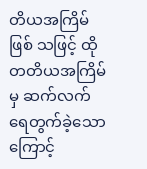တိယအကြိမ်ဖြစ် သဖြင့် ထိုတတိယအကြိမ်မှ ဆက်လက်ရေတွက်ခဲ့သောကြောင့်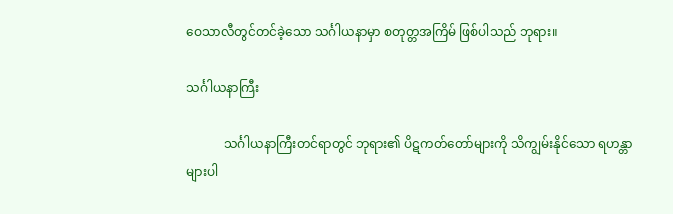ဝေသာလီတွင်တင်ခဲ့သော သင်္ဂါယနာမှာ စတုတ္တအကြိမ် ဖြစ်ပါသည် ဘုရား။

သင်္ဂါယနာကြီး

            သင်္ဂါယနာကြီးတင်ရာတွင် ဘုရား၏ ပိဋကတ်တော်များကို သိကျွမ်းနိုင်သော ရဟန္တာများပါ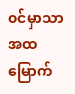၀င်မှာသာ အထမြောက်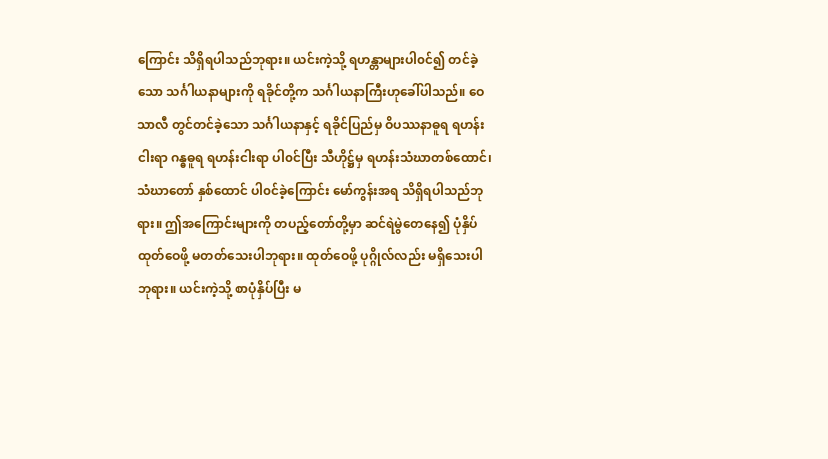ကြောင်း သိရှိရပါသည်ဘုရား။ ယင်းကဲ့သို့ ရဟန္တာများပါ၀င်၍ တင်ခဲ့သော သင်္ဂါယနာများကို ရခိုင်တို့က သင်္ဂါယနာကြီးဟုခေါ်ပါသည်။ ဝေသာလီ တွင်တင်ခဲ့သော သင်္ဂါယနာနှင့် ရခိုင်ပြည်မှ ဝိပဿနာဓူရ ရဟန်းငါးရာ ဂန္ဓဓူရ ရဟန်းငါးရာ ပါ၀င်ပြီး သီဟိုဋ္ဌ်မှ ရဟန်းသံဃာတစ်ထောင်၊ သံဃာတော် နှစ်ထောင် ပါ၀င်ခဲ့ကြောင်း မော်ကွန်းအရ သိရှိရပါသည်ဘုရား။ ဤအကြောင်းများကို တပည့်တော်တို့မှာ ဆင်ရဲမွဲတေနေ၍ ပုံနှိပ်ထုတ်ဝေဖို့ မတတ်သေးပါဘုရား။ ထုတ်ဝေဖို့ ပုဂ္ဂိုလ်လည်း မရှိသေးပါဘုရား။ ယင်းကဲ့သို့ စာပုံနှိပ်ပြီး မ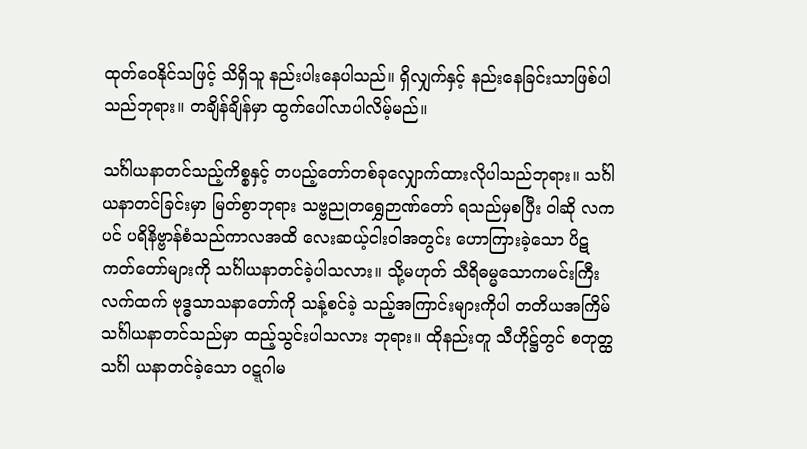ထုတ်ဝေနိုင်သဖြင့် သိရှိသူ နည်းပါးနေပါသည်။ ရှိလျှက်နှင့် နည်းနေခြင်းသာဖြစ်ပါသည်ဘုရား။ တချိန်ချိန်မှာ ထွက်ပေါ်လာပါလိမ့်မည်။

သင်္ဂါယနာတင်သည့်ကိစ္စနှင့် တပည့်တော်တစ်ခုလျှောက်ထားလိုပါသည်ဘုရား။ သင်္ဂါယနာတင်ခြင်းမှာ မြတ်စွာဘုရား သဗ္ဗညုတရွှေဉာဏ်တော် ရသည်မှစပြီး ဝါဆို လကပင် ပရိနိဗ္ဗာန်စံသည်ကာလအထိ လေးဆယ့်ငါးဝါအတွင်း ဟောကြားခဲ့သော ပိဋကတ်တော်များကို သင်္ဂါယနာတင်ခဲ့ပါသလား။ သို့မဟုတ် သီရိဓမ္မသောကမင်းကြီးလက်ထက် ဗုဒ္ဓသာသနာတော်ကို သန့်စင်ခဲ့ သည့်အကြာင်းများကိုပါ တတိယအကြိမ် သင်္ဂါယနာတင်သည်မှာ ထည့်သွင်းပါသလား ဘုရား။ ထိုနည်းတူ သီဟိုဋ္ဌ်တွင် စတုတ္ထသင်္ဂါ ယနာတင်ခဲ့သော ၀ဋ္ဋဂါမ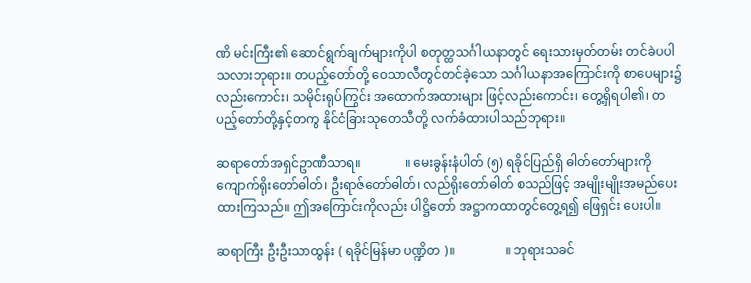ဏိ မင်းကြီး၏ ဆောင်ရွက်ချက်များကိုပါ စတုတ္ထသင်္ဂါယနာတွင် ရေးသားမှတ်တမ်း တင်ခဲပပါသလားဘုရား။ တပည့်တော်တို့ ဝေသာလီတွင်တင်ခဲ့သော သင်္ဂါယနာအကြောင်းကို စာပေများ၌လည်းကောင်း၊ သမိုင်းရုပ်ကြွင်း အထောက်အထားများ ဖြင့်လည်းကောင်း၊ တွေ့ရှိရပါ၏၊ တပည့်တော်တို့နှင့်တကွ နိုင်ငံခြားသုတေသီတို့ လက်ခံထားပါသည်ဘုရား။

ဆရာတော်အရှင်ဥာဏီသာရ။              ။ မေးခွန်းနံပါတ် (၅) ရခိုင်ပြည်ရှိ ဓါတ်တော်များကို ကျောက်ရိုးတော်ဓါတ်၊ ဦးရာဇ်တော်ဓါတ်၊ လည်ရိုးတော်ဓါတ် စသည်ဖြင့် အမျိုးမျိုးအမည်ပေးထားကြသည်။ ဤအကြောင်းကိုလည်း ပါဋ္ဌိတော် အဋ္ဌာကထာတွင်တွေ့ရ၍ ဖြေရှင်း ပေးပါ။

ဆရာကြီး ဦးဦးသာထွန်း ( ရခိုင်မြန်မာ ပဏ္ဍိတ )။                ။ ဘုရားသခင်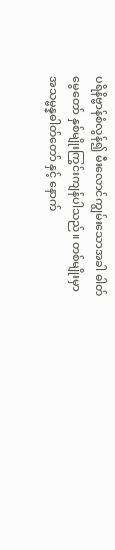ပရိနိဗ္ဗာန်စံလွန်၍ မီးလောင်ကျွမ်းသောအခါ ဓါတ်မွေတော် နှစ်မျိုးကြွင်းကျန်ပါသည်။ တစ်မျိုးမှာ အသမ္ဗန္နဓါတ်တော် နှင့် နောက်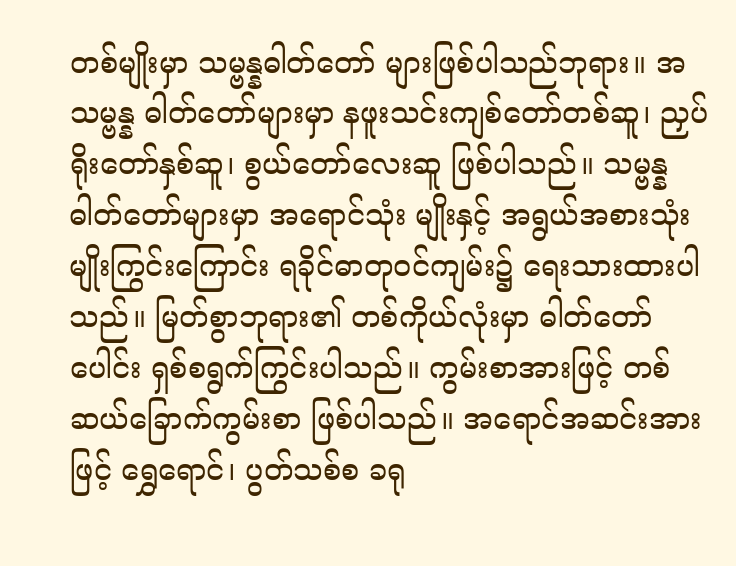တစ်မျိုးမှာ သမ္ဗန္နဓါတ်တော် များဖြစ်ပါသည်ဘုရား။ အသမ္ဗန္န ဓါတ်တော်များမှာ နဖူးသင်းကျစ်တော်တစ်ဆူ၊ ညှပ်ရိုးတော်နှစ်ဆူ၊ စွယ်တော်လေးဆူ ဖြစ်ပါသည်။ သမ္ဗန္န ဓါတ်တော်များမှာ အရောင်သုံး မျိုးနှင့် အရွယ်အစားသုံးမျိုးကြွင်းကြောင်း ရခိုင်ဓာတု၀င်ကျမ်း၌ ရေးသားထားပါသည်။ မြတ်စွာဘုရား၏ တစ်ကိုယ်လုံးမှာ ဓါတ်တော် ပေါင်း ရှစ်စရွက်ကြွင်းပါသည်။ ကွမ်းစာအားဖြင့် တစ်ဆယ်ခြောက်ကွမ်းစာ ဖြစ်ပါသည်။ အရောင်အဆင်းအားဖြင့် ရွှေရောင်၊ ပွတ်သစ်စ ခရု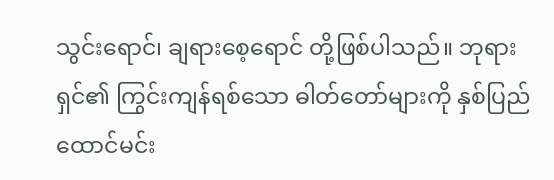သွင်းရောင်၊ ချရားစေ့ရောင် တို့ဖြစ်ပါသည်။ ဘုရားရှင်၏ ကြွင်းကျန်ရစ်သော ဓါတ်တော်များကို နှစ်ပြည်ထောင်မင်း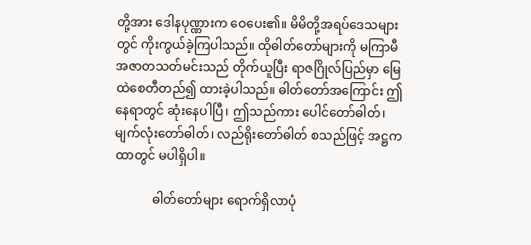တို့အား ဒေါနပုဏ္ဏားက ဝေပေး၏။ မိမိတို့အရပ်ဒေသများတွင် ကိုးကွယ်ခဲ့ကြပါသည်။ ထိုဓါတ်တော်များကို မကြာမီအဇာတသတ်မင်းသည် တိုက်ယူပြီး ရာဇဂြိုလ်ပြည်မှာ မြေထဲစေတီတည်၍ ထားခဲ့ပါသည်။ ဓါတ်တော်အကြောင်း ဤနေရာတွင် ဆုံးနေပါပြီ၊ ဤသည်ကား ပေါင်တော်ဓါတ်၊ မျက်လုံးတော်ဓါတ်၊ လည်ရိုးတော်ဓါတ် စသည်ဖြင့် အဋ္ဌကထာတွင် မပါရှိပါ။

            ဓါတ်တော်များ ရောက်ရှိလာပုံ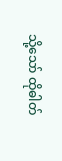သို့သော် ထိုဓါတ်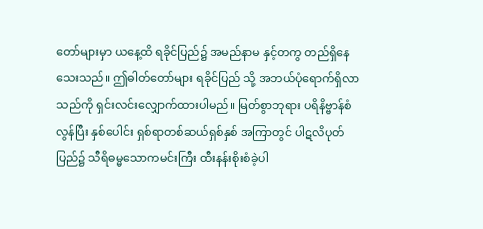တော်များမှာ ယနေ့ထိ ရခိုင်ပြည်၌ အမည်နာမ နှင့်တကွ တည်ရှိနေသေးသည်။ ဤဓါတ်တော်များ ရခိုင်ပြည် သို့ အဘယ်ပုံရောက်ရှိလာသည်ကို ရှင်းလင်းလျှောက်ထားပါမည်။ မြတ်စွာဘုရား ပရိနိဗ္ဗာန်စံလွန်ပြီး နှစ်ပေါင်း ရှစ်ရာတစ်ဆယ်ရှစ်နှစ် အကြာတွင် ပါဋလိပုတ်ပြည်၌ သီရိဓမ္မသောကမင်းကြီး ထီးနန်းစိုးစံခဲ့ပါ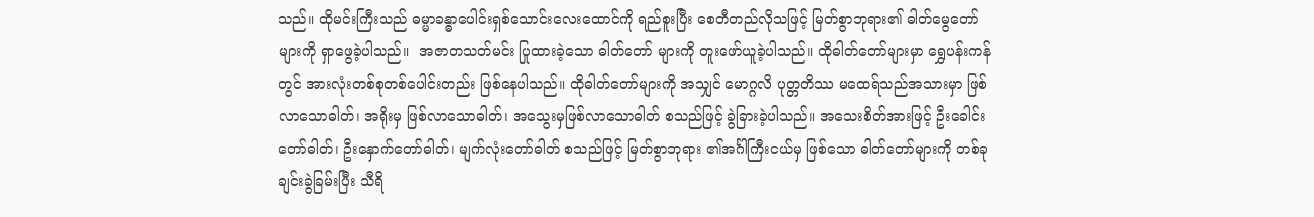သည်။ ထိုမင်းကြီးသည် ဓမ္မာခန္ဓာပေါင်းရှစ်သောင်းလေးထောင်ကို ရည်စူးပြီး စေတီတည်လိုသဖြင့် မြတ်စွာဘုရား၏ ဓါတ်မွေတော်များကို ရှာဖွေခဲ့ပါသည်။  အဇာတသတ်မင်း ပြုထားခဲ့သော ဓါတ်တော် များကို တူးဖော်ယူခဲ့ပါသည်။ ထိုဓါတ်တော်များမှာ ရွှေပန်းကန်တွင် အားလုံးတစ်စုတစ်ပေါင်းတည်း ဖြစ်နေပါသည်။ ထိုဓါတ်တော်များကို အသျှင် မောဂ္ဂလိ ပုတ္တတိဿ မထေရ်သည်အသားမှာ ဖြစ်လာသောဓါတ်၊ အရိုးမှ ဖြစ်လာသောဓါတ်၊ အသွေးမှဖြစ်လာသောဓါတ် စသည်ဖြင့် ခွဲခြားခဲ့ပါသည်။ အသေးစိတ်အားဖြင့် ဦးခေါင်းတော်ဓါတ်၊ ဦးနှောက်တော်ဓါတ်၊ မျက်လုံးတော်ဓါတ် စသည်ဖြင့် မြတ်စွာဘုရား ၏အင်္ဂါကြီးငယ်မှ ဖြစ်သော ဓါတ်တော်များကို တစ်ခုချင်းခွဲခြမ်းပြီး သီရိ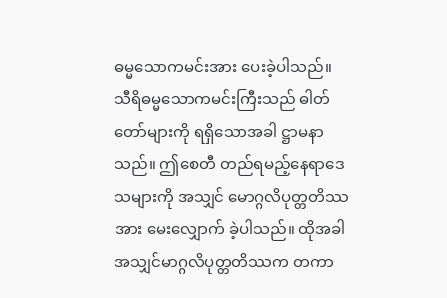ဓမ္မသောကမင်းအား ပေးခဲ့ပါသည်။  သီရိဓမ္မသောကမင်းကြီးသည် ဓါတ်တော်များကို ရရှိသောအခါ ဋ္ဌာမနာသည်။ ဤစေတီ တည်ရမည့်နေရာဒေသများကို အသျှင် မောဂ္ဂလိပုတ္တတိဿအား မေးလျှောက် ခဲ့ပါသည်။ ထိုအခါ အသျှင်မာဂ္ဂလိပုတ္တတိဿက တကာ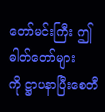တော်မင်းကြီး ဤဓါတ်တော်များကို ဋ္ဌာပနာပြီးစေတီ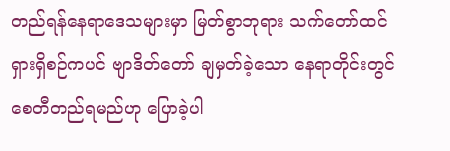တည်ရန်နေရာဒေသများမှာ မြတ်စွာဘုရား သက်တော်ထင်ရှားရှိစဉ်ကပင် ဗျာဒိတ်တော် ချမှတ်ခဲ့သော နေရာတိုင်းတွင် စေတီတည်ရမည်ဟု ပြောခဲ့ပါ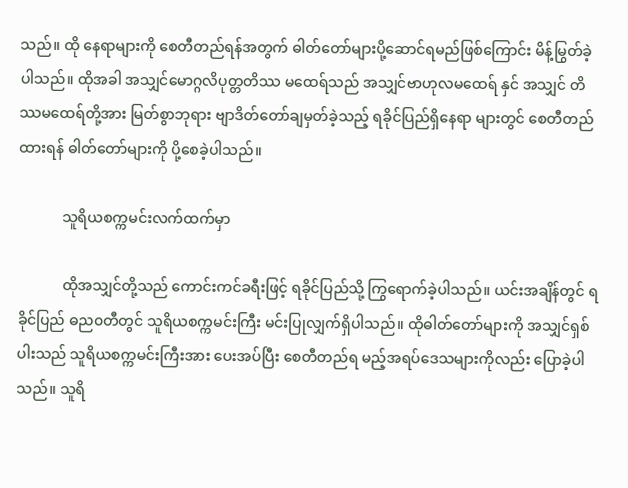သည်။ ထို နေရာများကို စေတီတည်ရန်အတွက် ဓါတ်တော်များပို့ဆောင်ရမည်ဖြစ်ကြောင်း မိန့်မြွတ်ခဲ့ပါသည်။ ထိုအခါ အသျှင်မောဂ္ဂလိပုတ္တတိဿ မထေရ်သည် အသျှင်ဗာဟုလမထေရ် နှင် အသျှင် တိဿမထေရ်တို့အား မြတ်စွာဘုရား ဗျာဒိတ်တော်ချမှတ်ခဲ့သည့် ရခိုင်ပြည်ရှိနေရာ များတွင် စေတီတည်ထားရန် ဓါတ်တော်များကို ပို့စေခဲ့ပါသည်။

            သူရိယစက္ကမင်းလက်ထက်မှာ

            ထိုအသျှင်တို့သည် ကောင်းကင်ခရီးဖြင့် ရခိုင်ပြည်သို့ ကြွရောက်ခဲ့ပါသည်။ ယင်းအချိန်တွင် ရခိုင်ပြည် ဓည၀တီတွင် သူရိယစက္ကမင်းကြီး မင်းပြုလျှက်ရှိပါသည်။ ထိုဓါတ်တော်များကို အသျှင်ရှစ်ပါးသည် သူရိယစက္ကမင်းကြီးအား ပေးအပ်ပြီး စေတီတည်ရ မည့်အရပ်ဒေသများကိုလည်း ပြောခဲ့ပါသည်။ သူရိ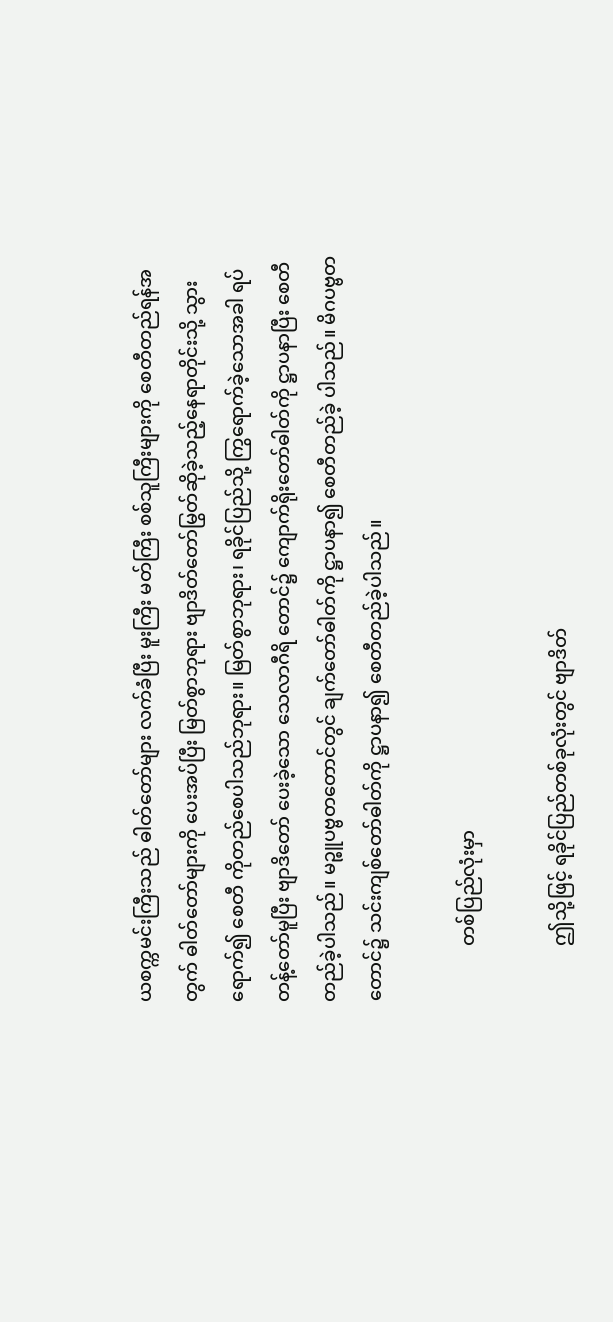ယစက္ကမင်းကြီးသည် ဓါတ်တော်များ လက်ခံပြီး မူးကြီး မတ်ကြီး စစ်သူကြီးများကို စေတီတည်ရန်အတွက် ဓါတ်တော်များကို ပေးအပ်ပြီး မြတ်စွာဘုရား ဗျာဒိတ်တော်မြွတ်ဆိုခဲ့သည့်နေရာတိုင်းသို့ သွားရောက်၍ စေတီ ကိုတည်စေပါသည်ဘုရား။ မြတ်စွာဘုရား၊ ရခိုင်ပြည်သို့ ကြွရောက်ခဲ့သောအခါ ရပ်တန့်တော်မူပြီး ဗျာဒိတော် ပေးခဲ့သော သေလာဂီရိ တောင်၌ ကျောက်ရိုးတော်ဓါတ်ကို ဋ္ဌာပနာပြီး စေတီတည်ခဲ့ပါသည်။ မဉ္စူပဗ္ဗတတောင်တွင် ချက်တော်ဓါတ်ကို ဋ္ဌာပနာ၍ စေတီတည်ခဲ့ ပါသည်။ မိဂပဗ္ဗတတောင်၌ သင်းကျစ်တော်ဓါတ်ကို ဋ္ဌာပနာ၍ စေတီတည်ခဲ့ပါသည်။

            တစ်ပြည်လုံးမှာ

            ဤသို့ဖြင့် ရခိုင်ပြည်တစ်ခုလုံးတွင် ဗျာဒိတ်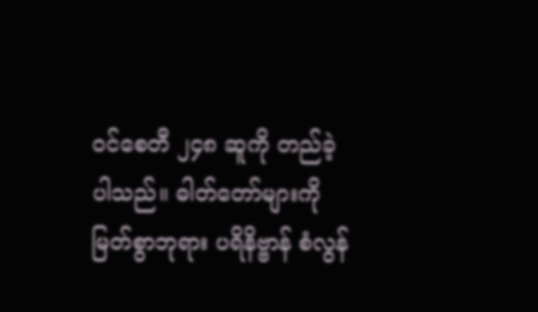၀င်စေတီ ၂၄၈ ဆူကို တည်ခဲ့ပါသည်။ ဓါတ်တော်များကို မြတ်စွာဘုရား ပရိနိဗ္ဗာန် စံလွန်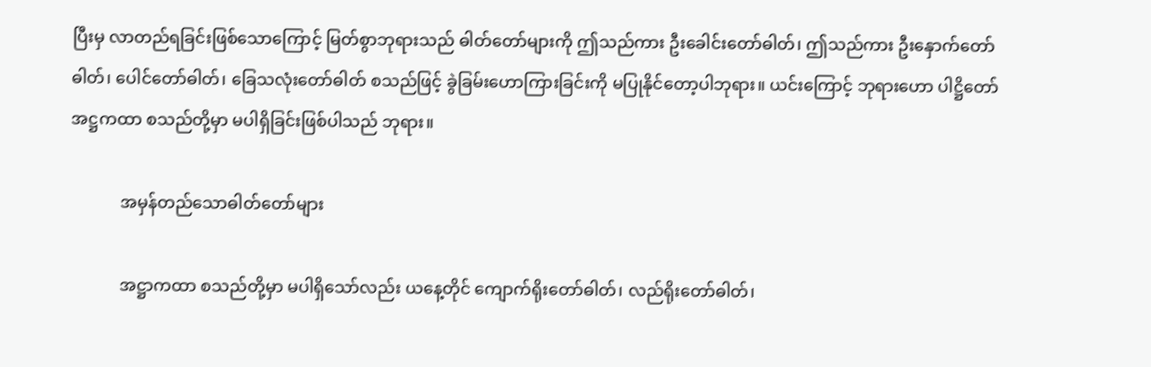ပြီးမှ လာတည်ရခြင်းဖြစ်သောကြောင့် မြတ်စွာဘုရားသည် ဓါတ်တော်များကို ဤသည်ကား ဦးခေါင်းတော်ဓါတ်၊ ဤသည်ကား ဦးနှောက်တော်ဓါတ်၊ ပေါင်တော်ဓါတ်၊ ခြေသလုံးတော်ဓါတ် စသည်ဖြင့် ခွဲခြမ်းဟောကြားခြင်းကို မပြုနိုင်တော့ပါဘုရား။ ယင်းကြောင့် ဘုရားဟော ပါဋ္ဌိတော် အဋ္ဌကထာ စသည်တို့မှာ မပါရှိခြင်းဖြစ်ပါသည် ဘုရား။

            အမှန်တည်သောဓါတ်တော်များ

            အဋ္ဌာကထာ စသည်တို့မှာ မပါရှိသော်လည်း ယနေ့တိုင် ကျောက်ရိုးတော်ဓါတ်၊ လည်ရိုးတော်ဓါတ်၊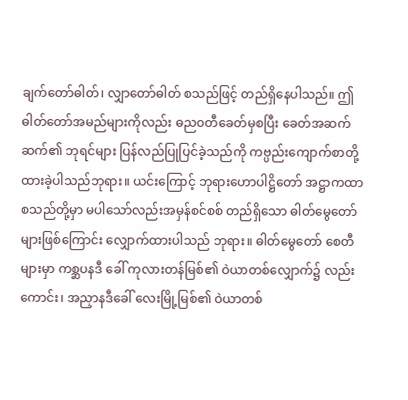ချက်တော်ဓါတ်၊ လျှာတော်ဓါတ် စသည်ဖြင့် တည်ရှိနေပါသည်။ ဤဓါတ်တော်အမည်များကိုလည်း ဓည၀တီခေတ်မှစပြီး ခေတ်အဆက်ဆက်၏ ဘုရင်များ ပြန်လည်ပြုပြင်ခဲ့သည်ကို ကဗ္ပည်းကျောက်စာတို့ ထားခဲ့ပါသည်ဘုရား။ ယင်းကြောင့် ဘုရားဟောပါဋ္ဌိတော် အဋ္ဌာကထာ စသည်တို့မှာ မပါသော်လည်းအမှန်စင်စစ် တည်ရှိသော ဓါတ်မွေတော်များဖြစ်ကြောင်း လျှောက်ထားပါသည် ဘုရား။ ဓါတ်မွေတော် စေတီများမှာ ကစ္ဆပနဒီ ခေါ် ကုလားတန်မြစ်၏ ဝဲယာတစ်လျှောက်၌ လည်းကောင်း၊ အညှာနဒီခေါ် လေးမြို့မြစ်၏ ဝဲယာတစ်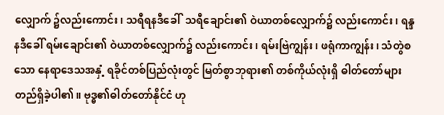လျှောက် ၌လည်းကောင်း၊ သရီရနဒီခေါ်  သရီချောင်း၏ ဝဲယာတစ်လျှောက်၌ လည်းကောင်း၊ ရန္ဒနဒီခေါ် ရမ်းချောင်း၏ ဝဲယာတစ်လျှောက်၌ လည်းကောင်း၊ ရမ်းဗြဲကျွန်း၊ ဖရုံကာကျွန်း၊ သံတွဲစသော နေရာဒေသအနှံ့ ရခိုင်တစ်ပြည်လုံးတွင် မြတ်စွာဘုရား၏ တစ်ကိုယ်လုံးရှိ ဓါတ်တော်များ တည်ရှိခဲ့ပါ၏။ ဗုဒ္ဓ၏ဓါတ်တော်နိုင်ငံ ဟု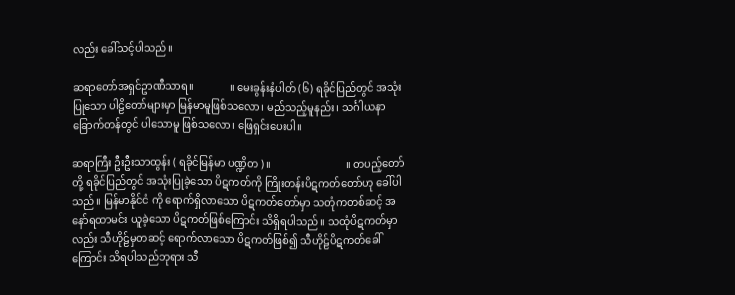လည်း ခေါ်သင့်ပါသည်။

ဆရာတော်အရှင်ဥာဏီသာရ။              ။ မေးခွန်းနံပါတ် (၆) ရခိုင်ပြည်တွင် အသုံးပြုသော ပါဠိတော်များမှာ မြန်မာမူဖြစ်သလော၊ မည်သည့်မူနည်း၊ သင်္ဂါယနာခြောက်တန်တွင် ပါသောမူ ဖြစ်သလော၊ ဖြေရှင်းပေးပါ။

ဆရာကြီး ဦးဦးသာထွန်း ( ရခိုင်မြန်မာ ပဏ္ဍိတ )။                             ။ တပည့်တော်တို့ ရခိုင်ပြည်တွင် အသုံးပြုခဲ့သော ပိဋကတ်ကို ကြိုးတန်းပိဋကတ်တော်ဟု ခေါ်ပါသည်။ မြန်မာနိုင်ငံ ကို ရောက်ရှိလာသော ပိဋကတ်တော်မှာ သတုံကတစ်ဆင့် အနော်ရထာမင်း ယူခဲ့သော ပိဋကတ်ဖြစ်ကြောင်း သိရှိရပါသည်။ သထုံပိဋကတ်မှာလည်း သီဟိုဠ်မှတဆင့် ရောက်လာသော ပိဋကတ်ဖြစ်၍ သီဟိုဠ်ပိဋကတ်ခေါ်ကြောင်း သိရပါသည်ဘုရား သီ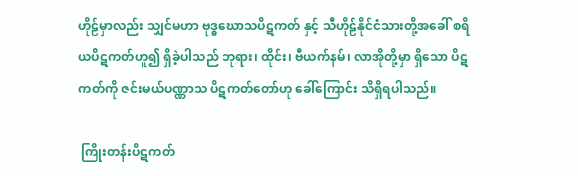ဟိုဠ်မှာလည်း သျှင်မဟာ ဗုဒ္ဓဃောသပိဋကတ် နှင့် သီဟိုဠ်နိုင်ငံသားတို့အခေါ် စရိယပိဋကတ်ဟူ၍ ရှိခဲ့ပါသည် ဘုရား၊ ထိုင်း၊ ဗီယက်နမ်၊ လာအိုတို့မှာ ရှိသော ပိဋကတ်ကို ဇင်းမယ်ပဏ္ဏာသ ပိဋကတ်တော်ဟု ခေါ်ကြောင်း သိရှိရပါသည်။

 ကြိုးတန်းပိဋကတ်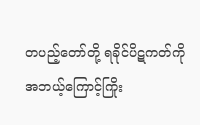တပည့်တော်တို့ ရခိုင်ပိဋကတ်ကို အဘယ့်ကြောင့်ကြိုး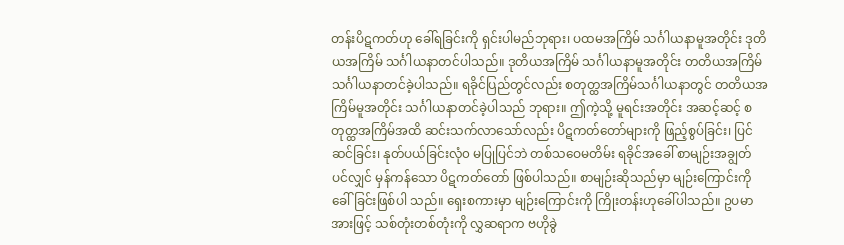တန်းပိဋကတ်ဟု ခေါ်ရခြင်းကို ရှင်းပါမည်ဘုရား၊ ပထမအကြိမ် သင်္ဂါယနာမူအတိုင်း ဒုတိယအကြိမ် သင်္ဂါယနာတင်ပါသည်။ ဒုတိယအကြိမ် သင်္ဂါယနာမူအတိုင်း တတိယအကြိမ် သင်္ဂါယနာတင်ခဲ့ပါသည်။ ရခိုင်ပြည်တွင်လည်း စတုတ္ထအကြိမ်သင်္ဂါယနာတွင် တတိယအကြိမ်မူအတိုင်း သင်္ဂါယနာတင်ခဲ့ပါသည် ဘုရား။ ဤကဲ့သို့ မူရင်းအတိုင်း အဆင့်ဆင့် စတုတ္ထအကြိမ်အထိ ဆင်းသက်လာသော်လည်း ပိဋကတ်တော်များကို ဖြည့်စွပ်ခြင်း၊ ပြင်ဆင်ခြင်း၊ နုတ်ပယ်ခြင်းလုံ၀ မပြုပြင်ဘဲ တစ်သဝေမတိမ်း ရခိုင်အခေါ် စာမျဉ်းအချွတ် ပင်လျှင် မှန်ကန်သော ပိဋကတ်တော် ဖြစ်ပါသည်။ စာမျဉ်းဆိုသည်မှာ မျဉ်းကြောင်းကို ခေါ်ခြင်းဖြစ်ပါ သည်။ ရှေးစကားမှာ မျဉ်းကြောင်းကို ကြိုးတန်းဟုခေါ်ပါသည်။ ဥပမာအားဖြင့် သစ်တုံးတစ်တုံးကို လွှဆရာက ဗဟိုခွဲ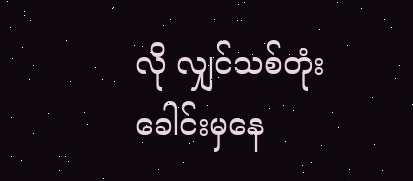လို လျှင်သစ်တုံးခေါင်းမှနေ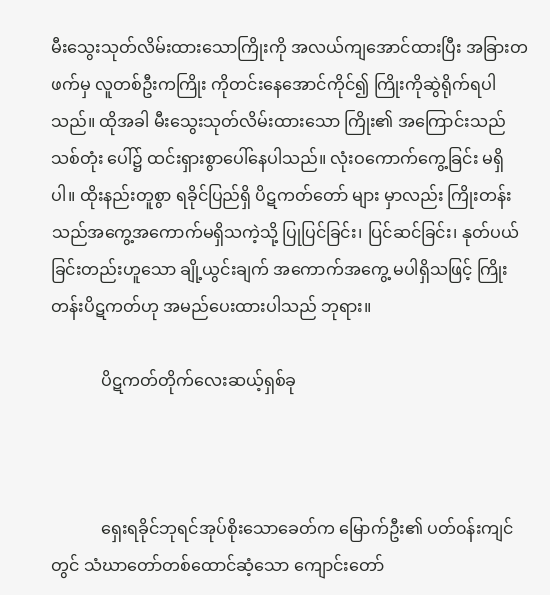မီးသွေးသုတ်လိမ်းထားသောကြိုးကို အလယ်ကျအောင်ထားပြီး အခြားတဖက်မှ လူတစ်ဦးကကြိုး ကိုတင်းနေအောင်ကိုင်၍ ကြိုးကိုဆွဲရိုက်ရပါသည်။ ထိုအခါ မီးသွေးသုတ်လိမ်းထားသော ကြိုး၏ အကြောင်းသည် သစ်တုံး ပေါ်၌ ထင်းရှားစွာပေါ်နေပါသည်။ လုံးဝကောက်ကွေ့ခြင်း မရှိပါ။ ထိုးနည်းတူစွာ ရခိုင်ပြည်ရှိ ပိဋကတ်တော် များ မှာလည်း ကြိုးတန်းသည်အကွေ့အကောက်မရှိသကဲ့သို့ ပြုပြင်ခြင်း၊ ပြင်ဆင်ခြင်း၊ နုတ်ပယ်ခြင်းတည်းဟူသော ချို့ယွင်းချက် အကောက်အကွေ့ မပါရှိသဖြင့် ကြိုးတန်းပိဋကတ်ဟု အမည်ပေးထားပါသည် ဘုရား။

            ပိဋကတ်တိုက်လေးဆယ့်ရှစ်ခု



            ရှေးရခိုင်ဘုရင်အုပ်စိုးသောခေတ်က မြောက်ဦး၏ ပတ်၀န်းကျင်တွင် သံဃာတော်တစ်ထောင်ဆံ့သော ကျောင်းတော်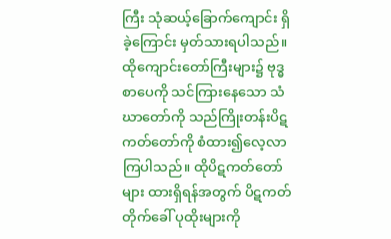ကြီး သုံဆယ့်ခြောက်ကျောင်း ရှိခဲ့ကြောင်း မှတ်သားရပါသည်။ ထိုကျောင်းတော်ကြီးများ၌ ဗုဒ္ဓစာပေကို သင်ကြားနေသော သံဃာတော်ကို သည်ကြိုးတန်းပိဋကတ်တော်ကို စံထား၍လေ့လာကြပါသည်။ ထိုပိဋကတ်တော်များ ထားရှိရန်အတွက် ပိဋကတ်တိုက်ခေါ် ပုထိုးများကို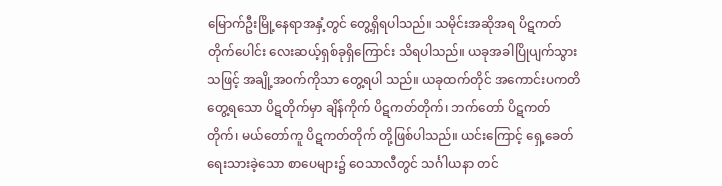မြောက်ဦးမြို့နေရာအနှံ့တွင် တွေ့ရှိရပါသည်။ သမိုင်းအဆိုအရ ပိဋကတ်တိုက်ပေါင်း လေးဆယ့်ရှစ်ခုရှိကြောင်း သိရပါသည်။ ယခုအခါပြိုပျက်သွားသဖြင့် အချို့အ၀က်ကိုသာ တွေ့ရပါ သည်။ ယခုထက်တိုင် အကောင်းပကတိတွေ့ရသော ပိဋတိုက်မှာ ချိန်ကိုက် ပိဋကတ်တိုက်၊ ဘက်တော် ပိဋကတ်တိုက်၊ မယ်တော်ကူ ပိဋကတ်တိုက် တို့ဖြစ်ပါသည်။ ယင်းကြောင့် ရှေ့ခေတ်ရေးသားခဲ့သော စာပေများ၌ ဝေသာလီတွင် သင်္ဂါယနာ တင်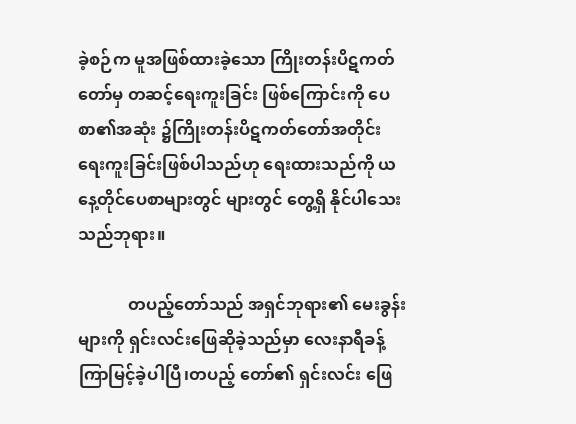ခဲ့စဉ်က မူအဖြစ်ထားခဲ့သော ကြိုးတန်းပိဋကတ်တော်မှ တဆင့်ရေးကူးခြင်း ဖြစ်ကြောင်းကို ပေစာ၏အဆုံး ၌ကြိုးတန်းပိဋကတ်တော်အတိုင်း ရေးကူးခြင်းဖြစ်ပါသည်ဟု ရေးထားသည်ကို ယနေ့တိုင်ပေစာများတွင် များတွင် တွေ့ရှိ နိုင်ပါသေးသည်ဘုရား။

            တပည့်တော်သည် အရှင်ဘုရား၏ မေးခွန်းများကို ရှင်းလင်းဖြေဆိုခဲ့သည်မှာ လေးနာရီခန့်ကြာမြင့်ခဲ့ပါပြီ၊တပည့် တော်၏ ရှင်းလင်း ဖြေ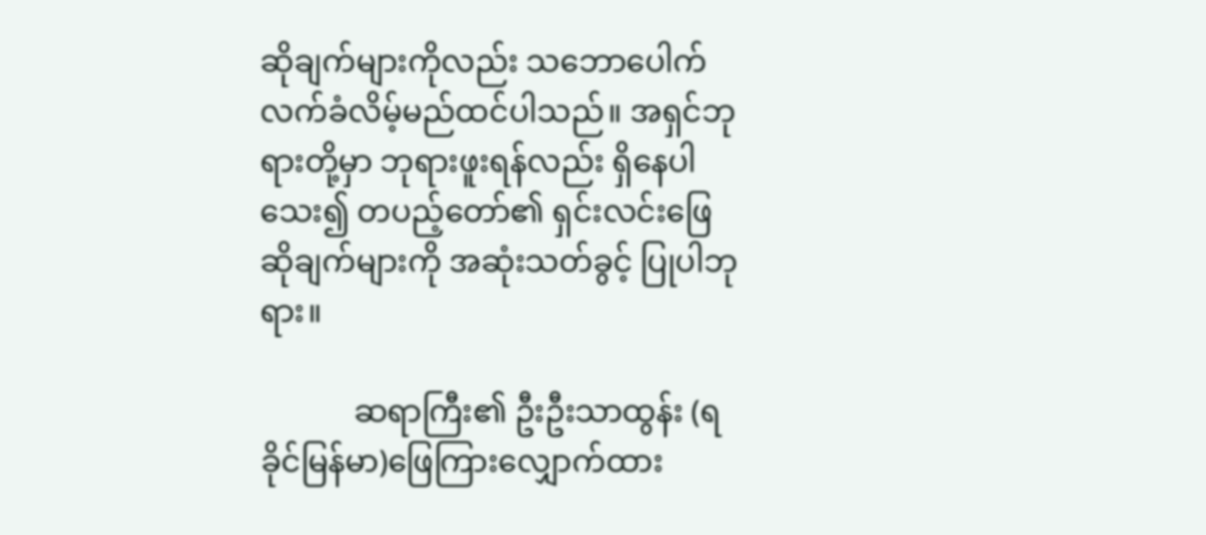ဆိုချက်များကိုလည်း သဘောပေါက်လက်ခံလိမ့်မည်ထင်ပါသည်။ အရှင်ဘုရားတို့မှာ ဘုရားဖူးရန်လည်း ရှိနေပါသေး၍ တပည့်တော်၏ ရှင်းလင်းဖြေဆိုချက်များကို အဆုံးသတ်ခွင့် ပြုပါဘုရား။

            ဆရာကြီး၏ ဦးဦးသာထွန်း (ရခိုင်မြန်မာ)ဖြေကြားလျှောက်ထား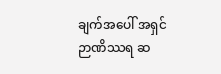ချက်အပေါ် အရှင်ဉာဏိဿရ ဆ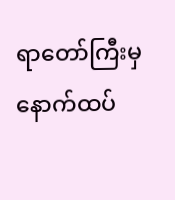ရာတော်ကြီးမှ နောက်ထပ်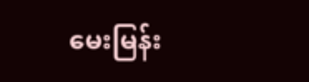မေးမြန်း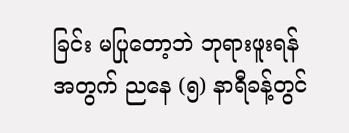ခြင်း မပြုတော့ဘဲ ဘုရားဖူးရန်အတွက် ညနေ (၅) နာရီခန့်တွင်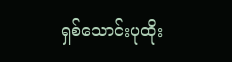ရှစ်သောင်းပုထိုး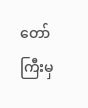တော်ကြီးမှ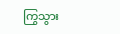ကြွသွား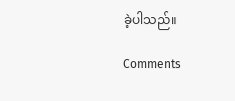ခဲ့ပါသည်။

Comments